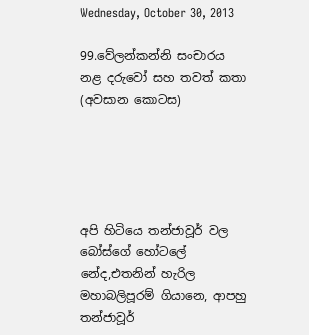Wednesday, October 30, 2013

99.වේලන්කන්නි සංචාරය නළ දරුවෝ සහ තවත් කතා (අවසාන කොටස)





අපි හිටියෙ තන්ජාවූර් වල බෝස්ගේ හෝටලේ නේද,එතනින් හැරිල මහාබලිපූරම් ගියානෙ, ආපහු තන්ජාවූර්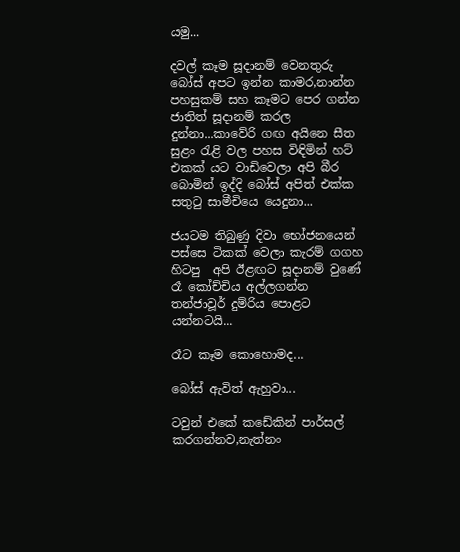යමු...

දවල් කෑම සූදානම් වෙනතුරු බෝස් අපට ඉන්න කාමර,නාන්න පහසුකම් සහ කෑමට පෙර ගන්න ජාතිත් සූදානම් කරල දුන්නා...කාවේරි ගඟ අයිනෙ සීත සුළං රැළි වල පහස විඳිමින් හට් එකක් යට වාඩිවෙලා අපි බීර බොමින් ඉද්දි බෝස් අපිත් එක්ක සතුටු සාමීචියෙ යෙදුනා...

ජයටම තිබුණු දිවා භෝජනයෙන් පස්සෙ ටිකක් වෙලා කැරම් ගගහ හිටපු  අපි ඊළඟට සූදානම් වුණේ රෑ කෝච්චිය අල්ලගන්න තන්ජාවූර් දුම්රිය පොළට යන්නටයි...

රෑට කෑම කොහොමද...

බෝස් ඇවිත් ඇහුවා...

ටවුන් එකේ කඩේකින් පාර්සල් කරගන්නව,නැත්නං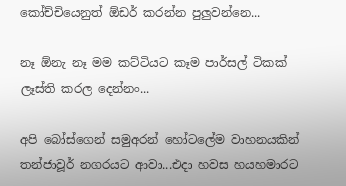කෝච්චියෙනුත් ඕඩර් කරන්න පුලුවන්නෙ...

නෑ ඕනැ නෑ මම කට්ටියට කෑම පාර්සල් ටිකක් ලෑස්ති කරල දෙන්නං...

අපි බෝස්ගෙන් සමුඅරන් හෝටලේම වාහනයකින් තන්ජාවූර් නගරයට ආවා...එදා හවස හයහමාරට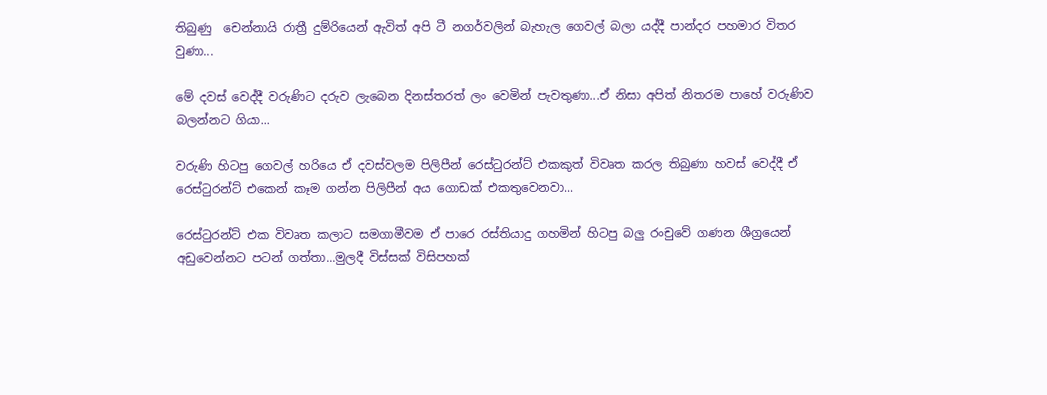තිබුණු  චෙන්නායි රාත්‍රී දුම්රියෙන් ඇවිත් අපි ටී නගර්වලින් බැහැල ගෙවල් බලා යද්දී පාන්දර පහමාර විතර වුණා...

මේ දවස් වෙද්දී වරුණිට දරුව ලැබෙන දිනස්තරත් ලං වෙමින් පැවතුණා...ඒ නිසා අපිත් නිතරම පාහේ වරුණිව බලන්නට ගියා...

වරුණි හිටපු ගෙවල් හරියෙ ඒ දවස්වලම පිලිපීන් රෙස්ටුරන්ට් එකකුත් විවෘත කරල තිබුණා හවස් වෙද්දී ඒ රෙස්ටුරන්ට් එකෙන් කෑම ගන්න පිලිපීන් අය ගොඩක් එකතුවෙනවා...

රෙස්ටුරන්ට් එක විවෘත කලාට සමගාමීවම ඒ පාරෙ රස්තියාදු ගහමින් හිටපු බලු රංචුවේ ගණන ශීග්‍රයෙන් අඩුවෙන්නට පටන් ගත්තා...මුලදී විස්සක් විසිපහක්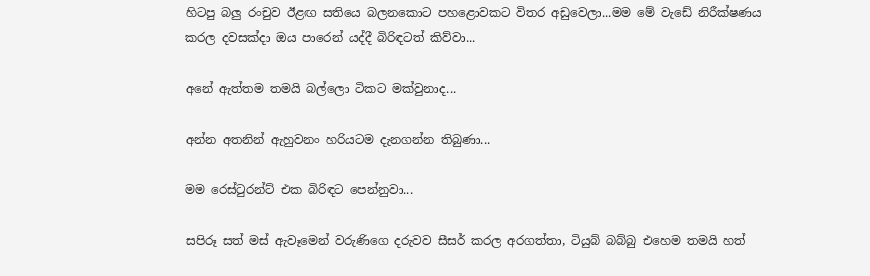හිටපු බලු රංචුව ඊළඟ සතියෙ බලනකොට පහළොවකට විතර අඩුවෙලා...මම මේ වැඩේ නිරීක්ෂණය කරල දවසක්දා ඔය පාරෙන් යද්දී බිරිඳටත් කිව්වා...

අනේ ඇත්තම තමයි බල්ලො ටිකට මක්වුනාද...

අන්න අතනින් ඇහුවනං හරියටම දැනගන්න තිබුණා...

මම රෙස්ටුරන්ට් එක බිරිඳට පෙන්නුවා...

සපිරූ සත් මස් ඇවෑමෙන් වරුණිගෙ දරුවව සීසර් කරල අරගත්තා, ටියුබ් බබ්බු එහෙම තමයි හත්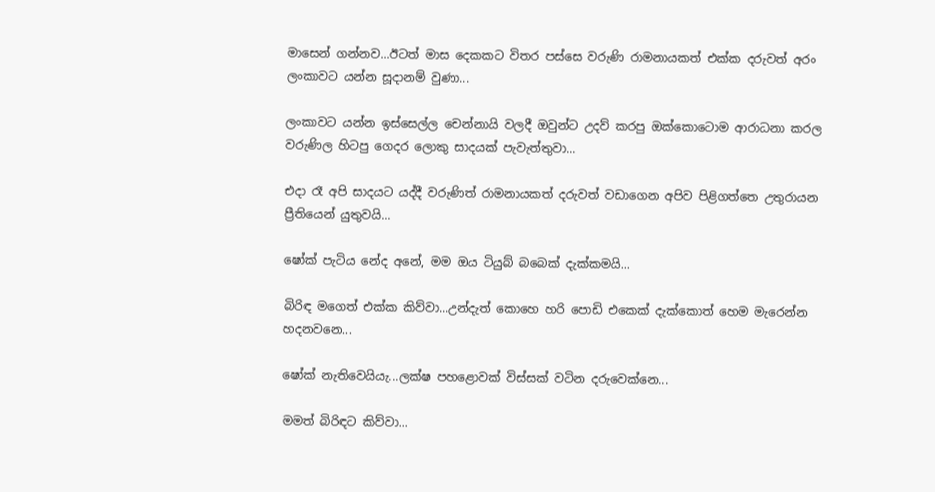මාසෙන් ගන්නව...ඊටත් මාස දෙකකට විතර පස්සෙ වරුණි රාමනායකත් එක්ක දරුවත් අරං ලංකාවට යන්න සූදානම් වුණා...

ලංකාවට යන්න ඉස්සෙල්ල චෙන්නායි වලදී ඔවුන්ට උදව් කරපු ඔක්කොටොම ආරාධනා කරල වරුණිල හිටපු ගෙදර ලොකු සාදයක් පැවැත්තුවා...

එදා රෑ අපි සාදයට යද්දී වරුණිත් රාමනායකත් දරුවත් වඩාගෙන අපිව පිළිගත්තෙ උතුරායන ප්‍රීතියෙන් යුතුවයි...

ෂෝක් පැටිය නේද අනේ, මම ඔය ටියුබ් බබෙක් දැක්කමයි...

බිරිඳ මගෙත් එක්ක කිව්වා...උන්දැත් කොහෙ හරි පොඩි එකෙක් දැක්කොත් හෙම මැරෙන්න හදනවනෙ...

ෂෝක් නැතිවෙයියැ...ලක්ෂ පහළොවක් විස්සක් වටින දරුවෙක්නෙ...

මමත් බිරිඳට කිව්වා...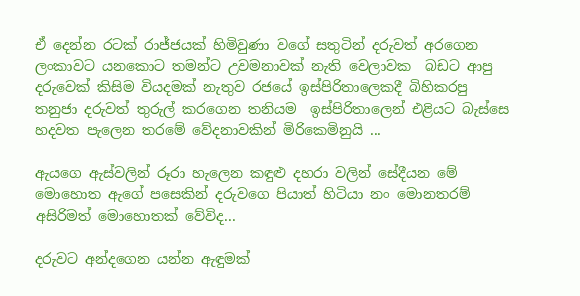ඒ දෙන්න රටක් රාජ්ජයක් හිමිවුණා වගේ සතුටින් දරුවත් අරගෙන ලංකාවට යනකොට තමන්ට උවමනාවක් නැති වෙලාවක  බඩට ආපු දරුවෙක් කිසිම වියදමක් නැතුව රජයේ ඉස්පිරිතාලෙකදී බිහිකරපු තනුජා දරුවත් තුරුල් කරගෙන තනියම  ඉස්පිරිතාලෙන් එළියට බැස්සෙ හදවත පැලෙන තරමේ වේදනාවකින් මිරිකෙමිනුයි ...

ඇයගෙ ඇස්වලින් රූරා හැලෙන කඳුළු දහරා වලින් සේදීයන මේ මොහොත ඇගේ පසෙකින් දරුවගෙ පියාත් හිටියා නං මොනතරම් අසිරිමත් මොහොතක් වේවිද...

දරුවට අන්දගෙන යන්න ඇඳුමක්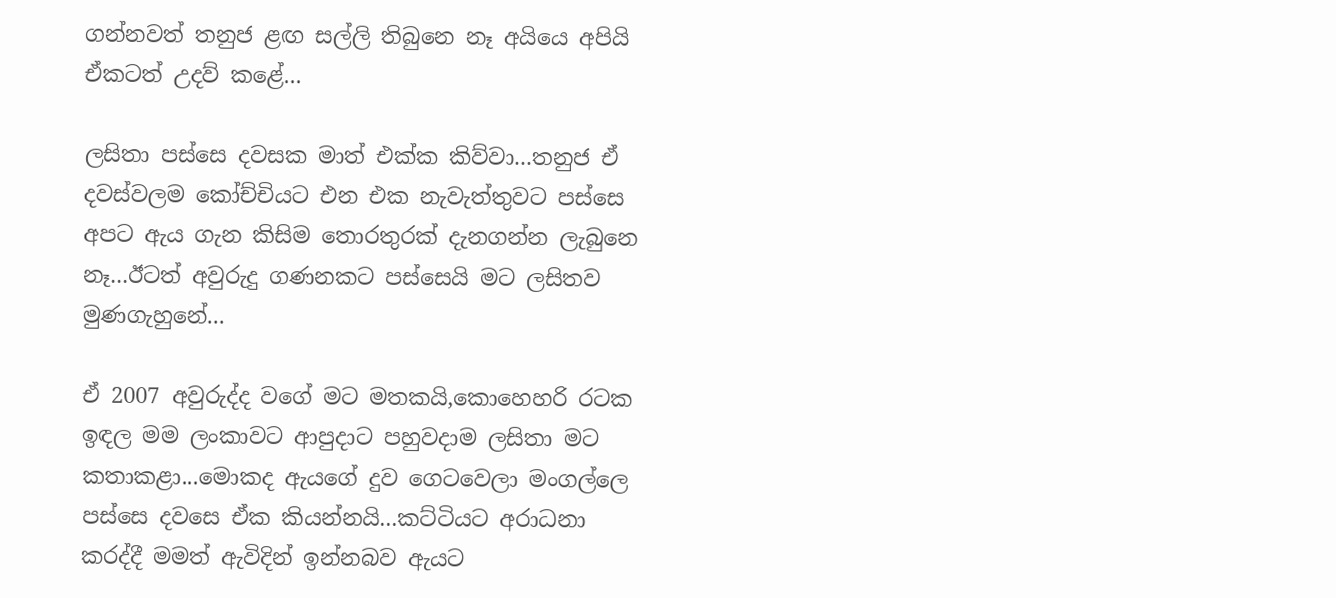ගන්නවත් තනුජ ළඟ සල්ලි තිබුනෙ නෑ අයියෙ අපියි  ඒකටත් උදව් කළේ...

ලසිතා පස්සෙ දවසක මාත් එක්ක කිව්වා...තනුජ ඒ දවස්වලම කෝච්චියට එන එක නැවැත්තුවට පස්සෙ අපට ඇය ගැන කිසිම තොරතුරක් දැනගන්න ලැබුනෙ නෑ...ඊටත් අවුරුදු ගණනකට පස්සෙයි මට ලසිතව මුණගැහුනේ...

ඒ 2007 අවුරුද්ද වගේ මට මතකයි,කොහෙහරි රටක ඉඳල මම ලංකාවට ආපුදාට පහුවදාම ලසිතා මට කතාකළා...මොකද ඇයගේ දුව ගෙටවෙලා මංගල්ලෙ පස්සෙ දවසෙ ඒක කියන්නයි...කට්ටියට අරාධනා කරද්දී මමත් ඇවිදින් ඉන්නබව ඇයට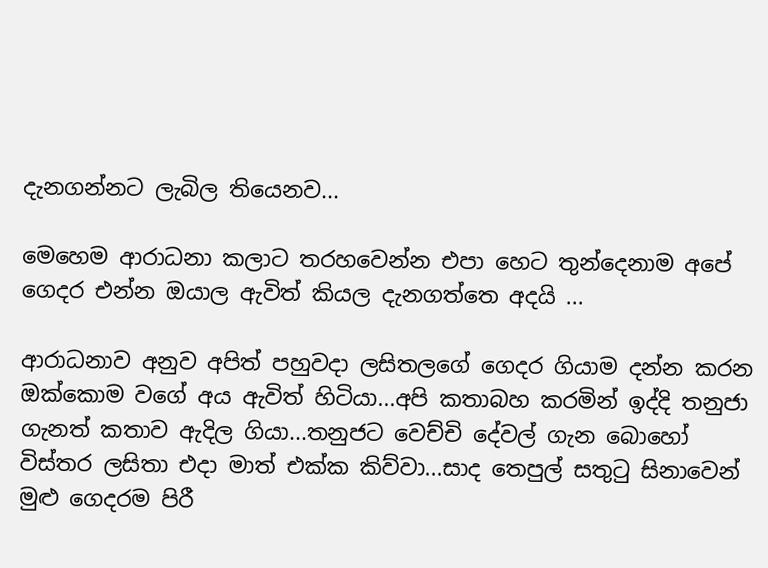දැනගන්නට ලැබිල තියෙනව...

මෙහෙම ආරාධනා කලාට තරහවෙන්න එපා හෙට තුන්දෙනාම අපේ ගෙදර එන්න ඔයාල ඇවිත් කියල දැනගත්තෙ අදයි ...

ආරාධනාව අනුව අපිත් පහුවදා ලසිතලගේ ගෙදර ගියාම දන්න කරන ඔක්කොම වගේ අය ඇවිත් හිටියා...අපි කතාබහ කරමින් ඉද්දි තනුජා ගැනත් කතාව ඇදිල ගියා...තනුජට වෙච්චි දේවල් ගැන බොහෝ විස්තර ලසිතා එදා මාත් එක්ක කිව්වා...සාද තෙපුල් සතුටු සිනාවෙන් මුළු ගෙදරම පිරී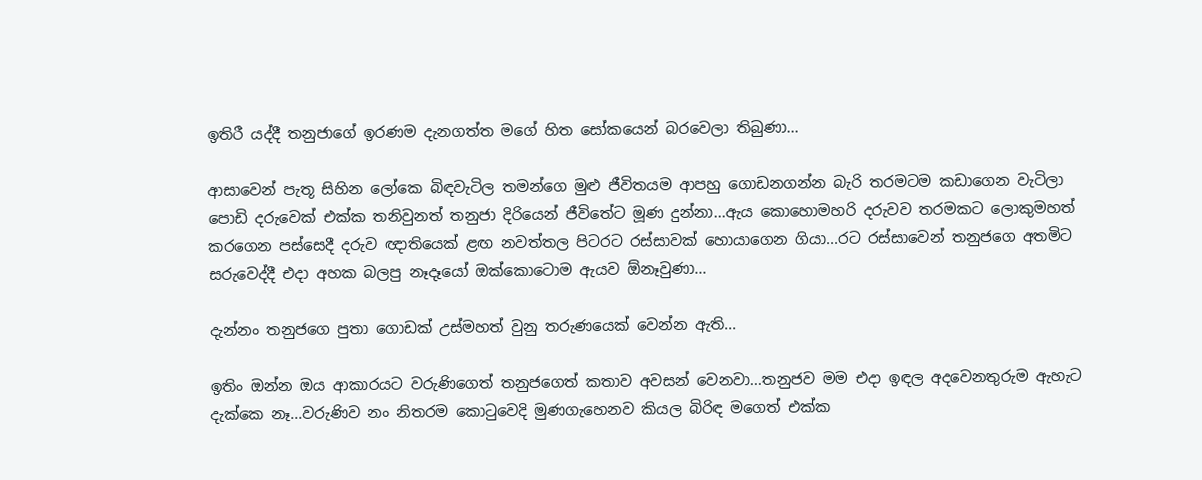ඉතිරී යද්දී තනුජාගේ ඉරණම දැනගත්ත මගේ හිත සෝකයෙන් බරවෙලා තිබුණා...

ආසාවෙන් පැතූ සිහින ලෝකෙ බිඳවැටිල තමන්ගෙ මුළු ජීවිතයම ආපහු ගොඩනගන්න බැරි තරමටම කඩාගෙන වැටිලා පොඩි දරුවෙක් එක්ක තනිවුනත් තනුජා දිරියෙන් ජීවිතේට මූණ දුන්නා...ඇය කොහොමහරි දරුවව තරමකට ලොකුමහත් කරගෙන පස්සෙදී දරුව ඥාතියෙක් ළඟ නවත්තල පිටරට රස්සාවක් හොයාගෙන ගියා...රට රස්සාවෙන් තනුජගෙ අතමිට සරුවෙද්දී එදා අහක බලපු නෑදෑයෝ ඔක්කොටොම ඇයව ඕනෑවුණා...

දැන්නං තනුජගෙ පුතා ගොඩක් උස්මහත් වුනු තරුණයෙක් වෙන්න ඇති...

ඉතිං ඔන්න ඔය ආකාරයට වරුණිගෙත් තනුජගෙත් කතාව අවසන් වෙනවා...තනුජව මම එදා ඉඳල අදවෙනතුරුම ඇහැට දැක්කෙ නෑ...වරුණිව නං නිතරම කොටුවෙදි මුණගැහෙනව කියල බිරිඳ මගෙත් එක්ක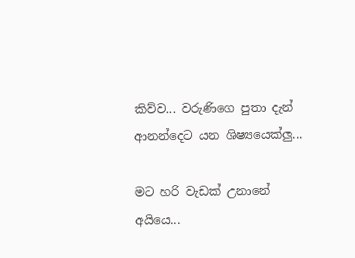කිව්ව... වරුණිගෙ පුතා දැන් ආනන්දෙට යන ශිෂ්‍යයෙක්ලු...

මට හරි වැඩක් උනානේ අයියෙ...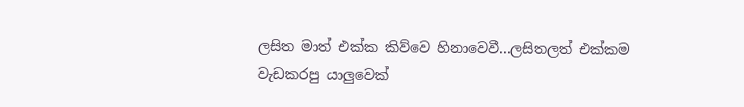ලසිත මාත් එක්ක කිව්වෙ හිනාවෙවී...ලසිතලත් එක්කම වැඩකරපු යාලුවෙක්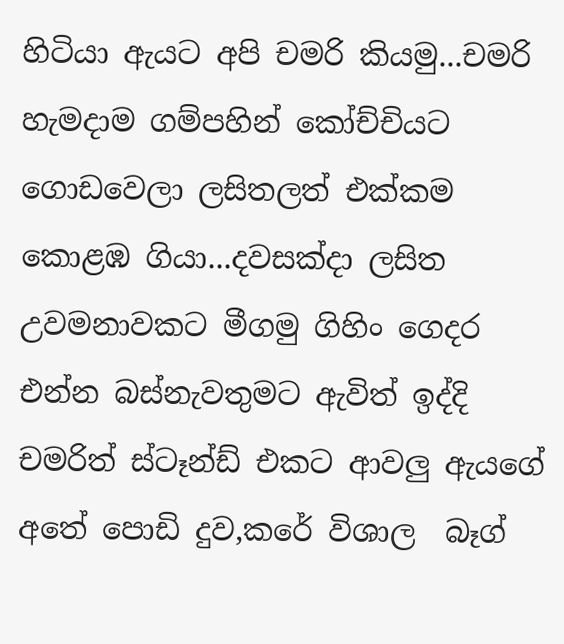හිටියා ඇයට අපි චමරි කියමු...චමරි හැමදාම ගම්පහින් කෝච්චියට ගොඩවෙලා ලසිතලත් එක්කම කොළඹ ගියා...දවසක්දා ලසිත උවමනාවකට මීගමු ගිහිං ගෙදර එන්න බස්නැවතුමට ඇවිත් ඉද්දි චමරිත් ස්ටෑන්ඩ් එකට ආවලු ඇයගේ අතේ පොඩි දුව,කරේ විශාල  බෑග්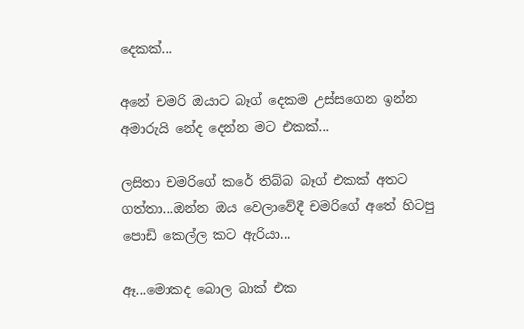දෙකක්...

අනේ චමරි ඔයාට බෑග් දෙකම උස්සගෙන ඉන්න අමාරුයි නේද දෙන්න මට එකක්...

ලසිතා චමරිගේ කරේ තිබ්බ බෑග් එකක් අතට ගත්තා...ඔන්න ඔය වෙලාවේදී චමරිගේ අතේ හිටපු පොඩි කෙල්ල කට ඇරියා...

ඈ...මොකද බොල බාක් එක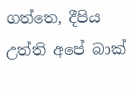ගත්තෙ, දීපිය උත්ති අපේ බාක්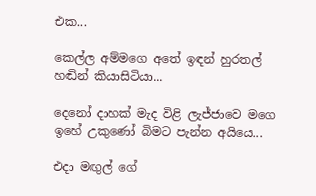එක...

කෙල්ල අම්මගෙ අතේ ඉඳන් හුරතල් හඬින් කියාසිටියා...

දෙනෝ දාහක් මැද විළි ලැජ්ජාවෙ මගෙ ඉහේ උකුණෝ බිමට පැන්න අයියෙ...

එදා මඟුල් ගේ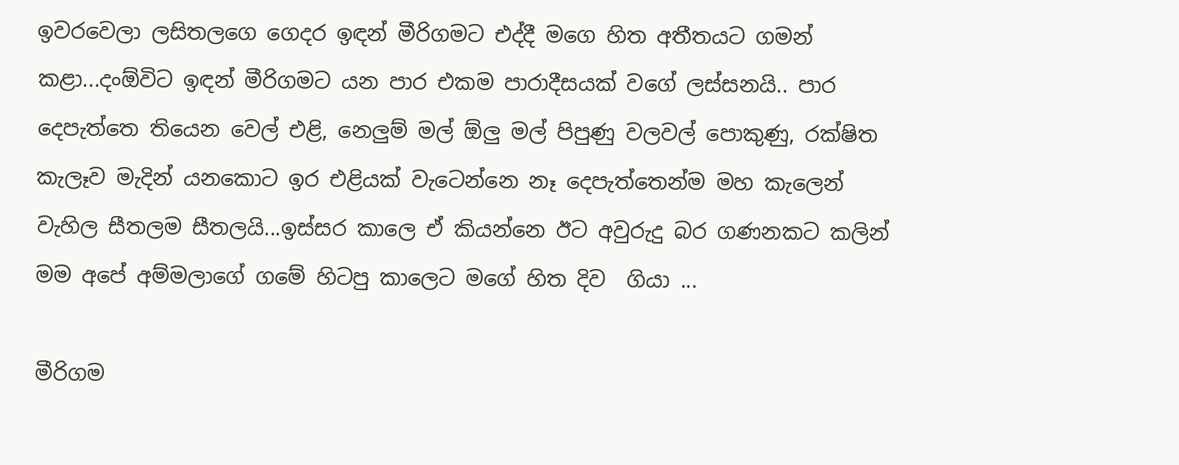ඉවරවෙලා ලසිතලගෙ ගෙදර ඉඳන් මීරිගමට එද්දී මගෙ හිත අතීතයට ගමන් කළා...දංඕවිට ඉඳන් මීරිගමට යන පාර එකම පාරාදීසයක් වගේ ලස්සනයි.. පාර දෙපැත්තෙ තියෙන වෙල් එළි, නෙලුම් මල් ඕලු මල් පිපුණු වලවල් පොකුණු, රක්ෂිත කැලෑව මැදින් යනකොට ඉර එළියක් වැටෙන්නෙ නෑ දෙපැත්තෙන්ම මහ කැලෙන් වැහිල සීතලම සීතලයි...ඉස්සර කාලෙ ඒ කියන්නෙ ඊට අවුරුදු බර ගණනකට කලින් මම අපේ අම්මලාගේ ගමේ හිටපු කාලෙට මගේ හිත දිව  ගියා ...

මීරිගම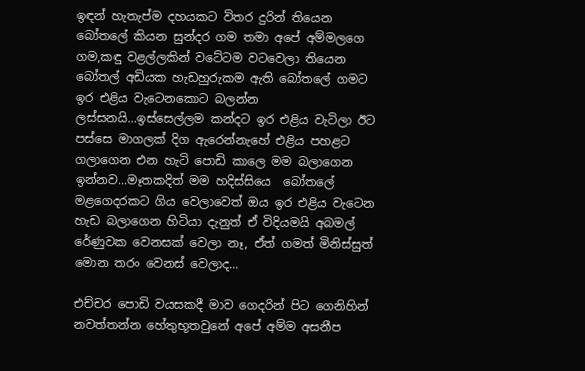ඉඳන් හැතැප්ම දහයකට විතර දුරින් තියෙන බෝතලේ කියන සුන්දර ගම තමා අපේ අම්මලගෙ ගම,කඳු වළල්ලකින් වටේටම වටවෙලා තියෙන බෝතල් අඩියක හැඩහුරුකම ඇති බෝතලේ ගමට ඉර එළිය වැටෙනකොට බලන්න ලස්සනයි...ඉස්සෙල්ලම කන්දට ඉර එළිය වැටිලා ඊට පස්සෙ මාගලක් දිග ඇරෙන්නැහේ එළිය පහළට ගලාගෙන එන හැටි පොඩි කාලෙ මම බලාගෙන ඉන්නව...මෑතකදිත් මම හදිස්සියෙ  බෝතලේ මළගෙදරකට ගිය වෙලාවෙත් ඔය ඉර එළිය වැටෙන හැඩ බලාගෙන හිටියා දැනුත් ඒ විදියමයි අබමල් රේණුවක වෙනසක් වෙලා නෑ, ඒත් ගමත් මිනිස්සුත් මොන තරං වෙනස් වෙලාද...

එච්චර පොඩි වයසකදී මාව ගෙදරින් පිට ගෙනිහින් නවත්තන්න හේතුභූතවුනේ අපේ අම්ම අසනීප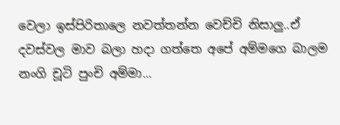වෙලා ඉස්පිරිතාලෙ නවත්තන්න වෙච්චි නිසාලු..ඒ දවස්වල මාව බලා හදා ගත්තෙ අපේ අම්මගෙ බාලම නංගි චූටි පුංචි අම්මා...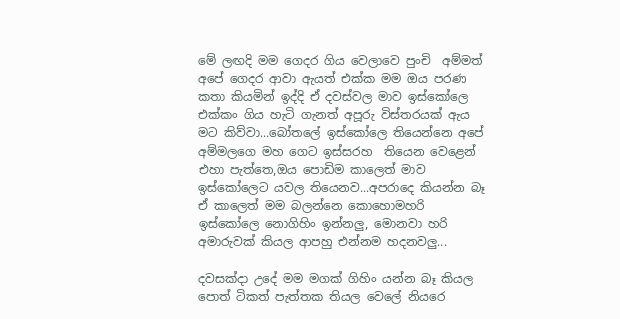මේ ලඟදි මම ගෙදර ගිය වෙලාවෙ පුංචි  අම්මත් අපේ ගෙදර ආවා ඇයත් එක්ක මම ඔය පරණ කතා කියමින් ඉද්දි ඒ දවස්වල මාව ඉස්කෝලෙ එක්කං ගිය හැටි ගැනත් අපූරු විස්තරයක් ඇය මට කිව්වා...බෝතලේ ඉස්කෝලෙ තියෙන්නෙ අපේ අම්මලගෙ මහ ගෙට ඉස්සරහ  තියෙන වෙළෙන් එහා පැත්තෙ,ඔය පොඩිම කාලෙත් මාව ඉස්කෝලෙට යවල තියෙනව...අපරාදෙ කියන්න බෑ ඒ කාලෙත් මම බලන්නෙ කොහොමහරි ඉස්කෝලෙ නොගිහිං ඉන්නලු, මොනවා හරි අමාරුවක් කියල ආපහු එන්නම හදනවලු...

දවසක්දා උදේ මම මගක් ගිහිං යන්න බෑ කියල පොත් ටිකත් පැත්තක තියල වෙලේ නියරෙ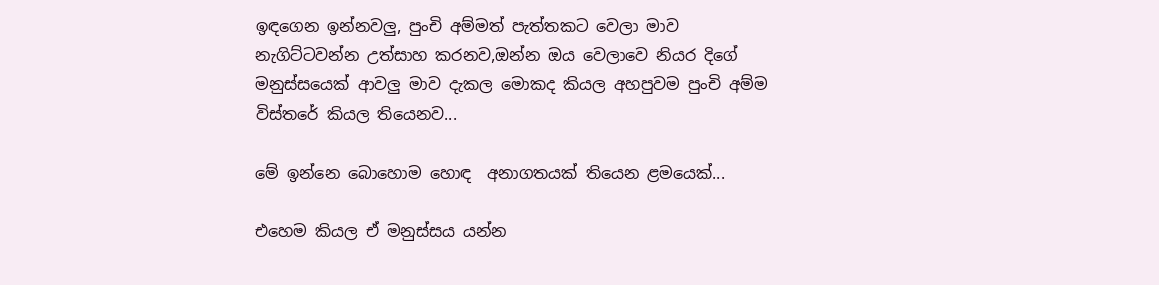ඉඳගෙන ඉන්නවලු, පුංචි අම්මත් පැත්තකට වෙලා මාව නැගිට්ටවන්න උත්සාහ කරනව,ඔන්න ඔය වෙලාවෙ නියර දිගේ මනුස්සයෙක් ආවලු මාව දැකල මොකද කියල අහපුවම පුංචි අම්ම විස්තරේ කියල තියෙනව...

මේ ඉන්නෙ බොහොම හොඳ  අනාගතයක් තියෙන ළමයෙක්...

එහෙම කියල ඒ මනුස්සය යන්න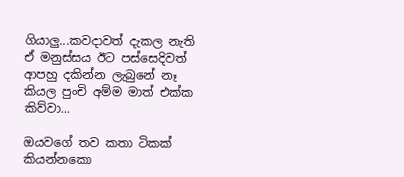ගියාලු...කවදාවත් දැකල නැති ඒ මනුස්සය ඊට පස්සෙදිවත් ආපහු දකින්න ලැබුනේ නෑ කියල පුංචි අම්ම මාත් එක්ක කිව්වා...

ඔයවගේ තව කතා ටිකක් කියන්නකො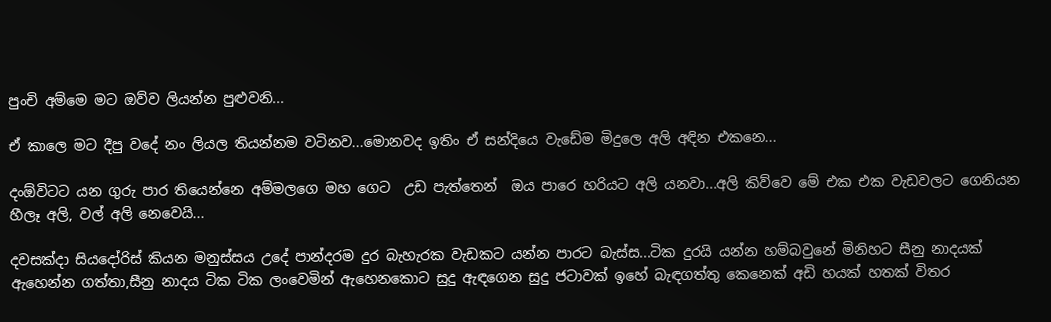පුංචි අම්මෙ මට ඔව්ව ලියන්න පුළුවනි...

ඒ කාලෙ මට දීපු වදේ නං ලියල තියන්නම වටිනව...මොනවද ඉතිං ඒ සන්දියෙ වැඩේම මිදුලෙ අලි අඳින එකනෙ...

දංඕවිටට යන ගුරු පාර තියෙන්නෙ අම්මලගෙ මහ ගෙට  උඩ පැත්තෙන්  ඔය පාරෙ හරියට අලි යනවා...අලි කිව්වෙ මේ එක එක වැඩවලට ගෙනියන හීලෑ අලි, වල් අලි නෙවෙයි...

දවසක්දා සියදෝරිස් කියන මනුස්සය උදේ පාන්දරම දුර බැහැරක වැඩකට යන්න පාරට බැස්ස...ටික දුරයි යන්න හම්බවුනේ මිනිහට සීනු නාදයක් ඇහෙන්න ගත්තා,සීනු නාදය ටික ටික ලංවෙමින් ඇහෙනකොට සුදු ඇඳගෙන සුදු ජටාවක් ඉහේ බැඳගත්තු කෙනෙක් අඩි හයක් හතක් විතර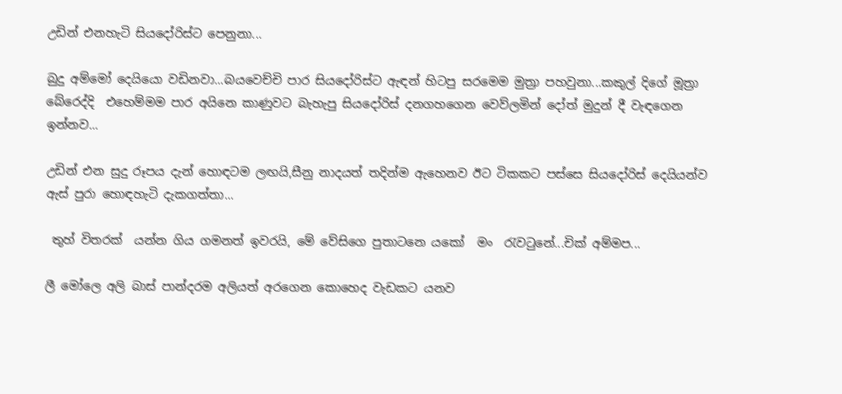උඩින් එනහැටි සියදෝරිස්ට පෙනුනා...

බුදු අම්මෝ දෙයියො වඩිනවා...බයවෙච්චි පාර සියදෝරිස්ට ඇඳන් හිටපු සරමෙම මුත්‍රා පහවුනා...කකුල් දිගේ මූත්‍රා බේරෙද්දි  එහෙම්මම පාර අයිනෙ කාණුවට බැහැපු සියදෝරිස් දනගහගෙන වෙව්ලමින් දෝත් මුදුන් දී වැඳගෙන ඉන්නව...

උඩින් එන සුදු රූපය දැන් හොඳටම ලඟයි,සීනු නාදයත් තදින්ම ඇහෙනව ඊට ටිකකට පස්සෙ සියදෝරිස් දෙයියන්ව ඇස් පුරා හොඳහැටි දැකගත්තා...

 තුහ් විතරක්  යන්න ගිය ගමනත් ඉවරයි, මේ වේසිගෙ පුතාටනෙ යකෝ  මං  රැවටුනේ...චික්‌ අම්මප...

ලී මෝලෙ අලි බාස් පාන්දරම අලියත් අරගෙන කොහෙද වැඩකට යනව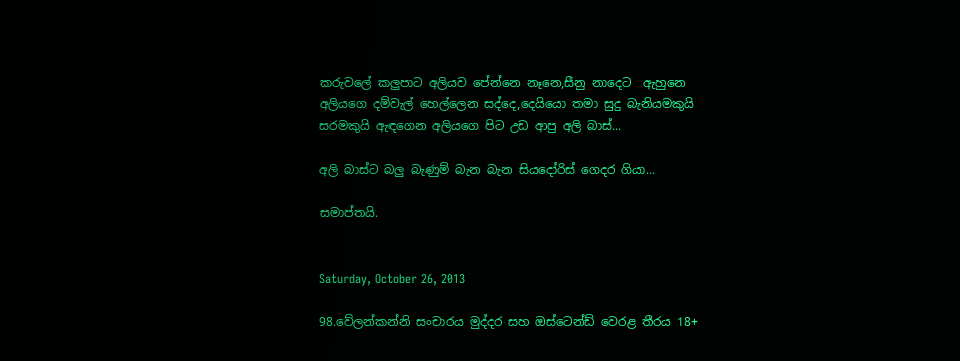කරුවලේ කලුපාට අලියව පේන්නෙ නෑනෙ,සීනු නාදෙට  ඇහුනෙ අලියගෙ දම්වැල් හෙල්ලෙන සද්දෙ,දෙයියො තමා සුදු බැනියමකුයි සරමකුයි ඇඳගෙන අලියගෙ පිට උඩ ආපු අලි බාස්...

අලි බාස්ට බලු බැණුම් බැන බැන සියදෝරිස් ගෙදර ගියා...

සමාප්තයි.


Saturday, October 26, 2013

98.වේලන්කන්නි සංචාරය මුද්දර සහ ඔස්ටෙන්ඩ් වෙරළ තීරය 18+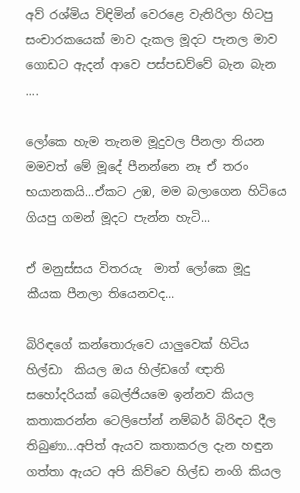අව් රශ්මිය විඳිමින් වෙරළෙ වැතිරිලා හිටපු සංචාරකයෙක් මාව දැකල මූදට පැනල මාව ගොඩට ඇදන් ආවෙ පස්පඩව්වේ බැන බැන ....

ලෝකෙ හැම තැනම මූදුවල පීනලා තියන මමවත් මේ මූදේ පීනන්නෙ නෑ ඒ තරං භයානකයි...ඒකට උඹ, මම බලාගෙන හිටියෙ ගියපු ගමන් මූදට පැන්න හැටි...

ඒ මනුස්සය විතරයැ  මාත් ලෝකෙ මූදු කීයක පීනලා තියෙනවද...

බිරිඳගේ කන්තොරුවෙ යාලුවෙක් හිටිය හිල්ඩා  කියල ඔය හිල්ඩගේ ඥාති සහෝදරියක් බෙල්ජියමෙ ඉන්නව කියල කතාකරන්න ටෙලිපෝන් නම්බර් බිරිඳට දීල තිබුණා...අපිත් ඇයව කතාකරල දැන හඳුන ගත්තා ඇයට අපි කිව්වෙ හිල්ඩ නංගි කියල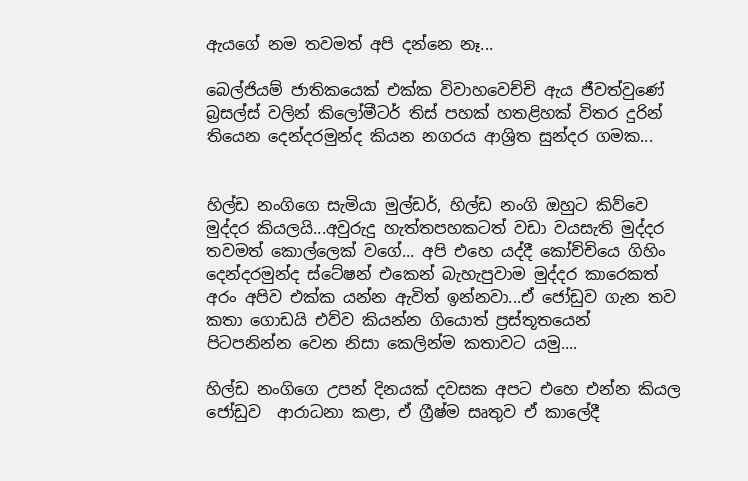ඇයගේ නම තවමත් අපි දන්නෙ නෑ...

බෙල්ජියම් ජාතිකයෙක් එක්ක විවාහවෙච්චි ඇය ජීවත්වුණේ බ්‍රසල්ස් වලින් කිලෝමීටර් තිස් පහක් හතළිහක් විතර දුරින් තියෙන දෙන්දරමුන්ද කියන නගරය ආශ්‍රිත සුන්දර ගමක...


හිල්ඩ නංගිගෙ සැමියා මුල්ඩර්, හිල්ඩ නංගි ඔහුට කිව්වෙ මුද්දර කියලයි...අවුරුදු හැත්තපහකටත් වඩා වයසැති මුද්දර  තවමත් කොල්ලෙක් වගේ... අපි එහෙ යද්දී කෝච්චියෙ ගිහිං දෙන්දරමුන්ද ස්ටේෂන් එකෙන් බැහැපුවාම මුද්දර කාරෙකත් අරං අපිව එක්ක යන්න ඇවිත් ඉන්නවා...ඒ ජෝඩුව ගැන තව කතා ගොඩයි එව්ව කියන්න ගියොත් ප්‍රස්තූතයෙන් පිටපනින්න වෙන නිසා කෙලින්ම කතාවට යමු....

හිල්ඩ නංගිගෙ උපන් දිනයක් දවසක අපට එහෙ එන්න කියල ජෝඩුව  ආරාධනා කළා, ඒ ග්‍රීෂ්ම සෘතුව ඒ කාලේදී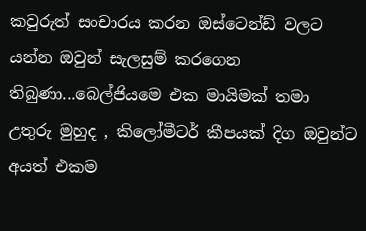කවුරුත් සංචාරය කරන ඔස්ටෙන්ඩ් වලට යන්න ඔවුන් සැලසුම් කරගෙන තිබුණා...බෙල්ජියමෙ එක මායිමක් තමා උතුරු මුහුද , කිලෝමීටර් කීපයක් දිග ඔවුන්ට අයත් එකම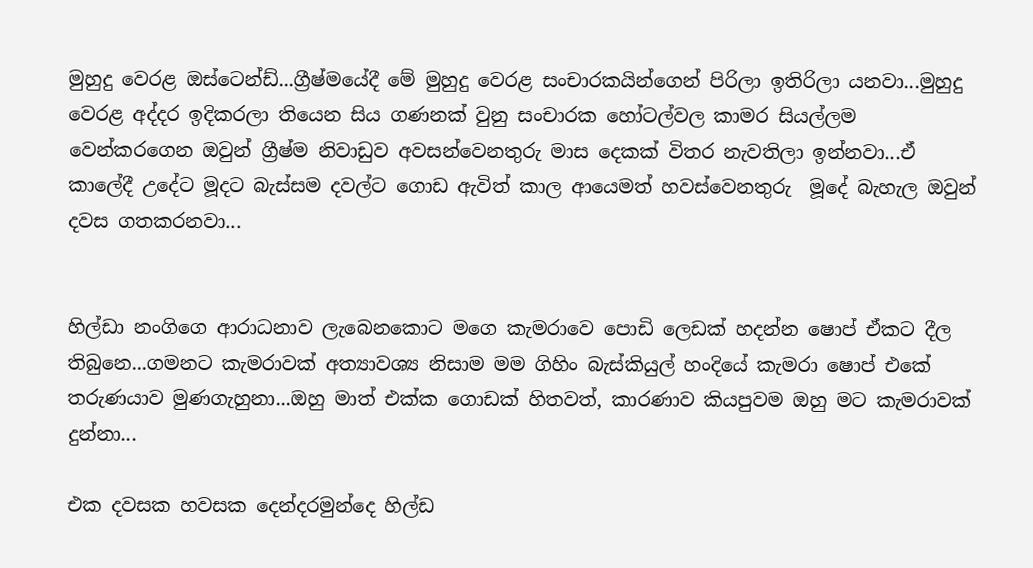මුහුදු වෙරළ ඔස්ටෙන්ඩ්...ග්‍රීෂ්මයේදී මේ මුහුදු වෙරළ සංචාරකයින්ගෙන් පිරිලා ඉතිරිලා යනවා...මුහුදු වෙරළ අද්දර ඉදිකරලා තියෙන සිය ගණනක් වුනු සංචාරක හෝටල්වල කාමර සියල්ලම වෙන්කරගෙන ඔවුන් ග්‍රීෂ්ම නිවාඩුව අවසන්වෙනතුරු මාස දෙකක් විතර නැවතිලා ඉන්නවා...ඒ කාලේදී උදේට මූදට බැස්සම දවල්ට ගොඩ ඇවිත් කාල ආයෙමත් හවස්වෙනතුරු  මූදේ බැහැල ඔවුන් දවස ගතකරනවා...


හිල්ඩා නංගිගෙ ආරාධනාව ලැබෙනකොට මගෙ කැමරාවෙ පොඩි ලෙඩක් හදන්න ෂොප් ඒකට දීල තිබුනෙ...ගමනට කැමරාවක් අත්‍යාවශ්‍ය නිසාම මම ගිහිං බැස්කියුල් හංදියේ කැමරා ෂොප් එකේ තරුණයාව මුණගැහුනා...ඔහු මාත් එක්ක ගොඩක් හිතවත්, කාරණාව කියපුවම ඔහු මට කැමරාවක් දුන්නා...

එක දවසක හවසක දෙන්දරමුන්දෙ හිල්ඩ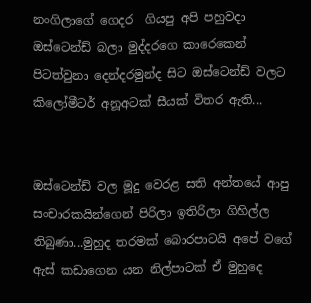නංගිලාගේ ගෙදර  ගියපු අපි පහුවදා ඔස්ටෙන්ඩ් බලා මුද්දරගෙ කාරෙකෙන්  පිටත්වුනා දෙන්දරමුන්ද සිට ඔස්ටෙන්ඩ් වලට කිලෝමීටර් අනූඅටක් සීයක් විතර ඇති...


ඔස්ටෙන්ඩ් වල මූදු වෙරළ සති අන්තයේ ආපු සංචාරකයින්ගෙන් පිරිලා ඉතිරිලා ගිහිල්ල තිබුණා...මුහුද තරමක් බොරපාටයි අපේ වගේ ඇස් කඩාගෙන යන නිල්පාටක් ඒ මුහුදෙ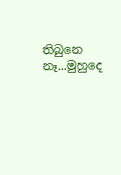තිබුනෙ නෑ...මුහුදෙ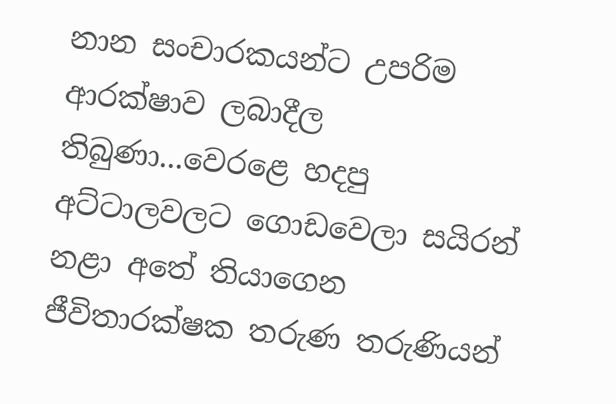නාන සංචාරකයන්ට උපරිම ආරක්ෂාව ලබාදීල තිබුණා...වෙරළෙ හදපු අට්ටාලවලට ගොඩවෙලා සයිරන් නළා අතේ තියාගෙන ජීවිතාරක්ෂක තරුණ තරුණියන්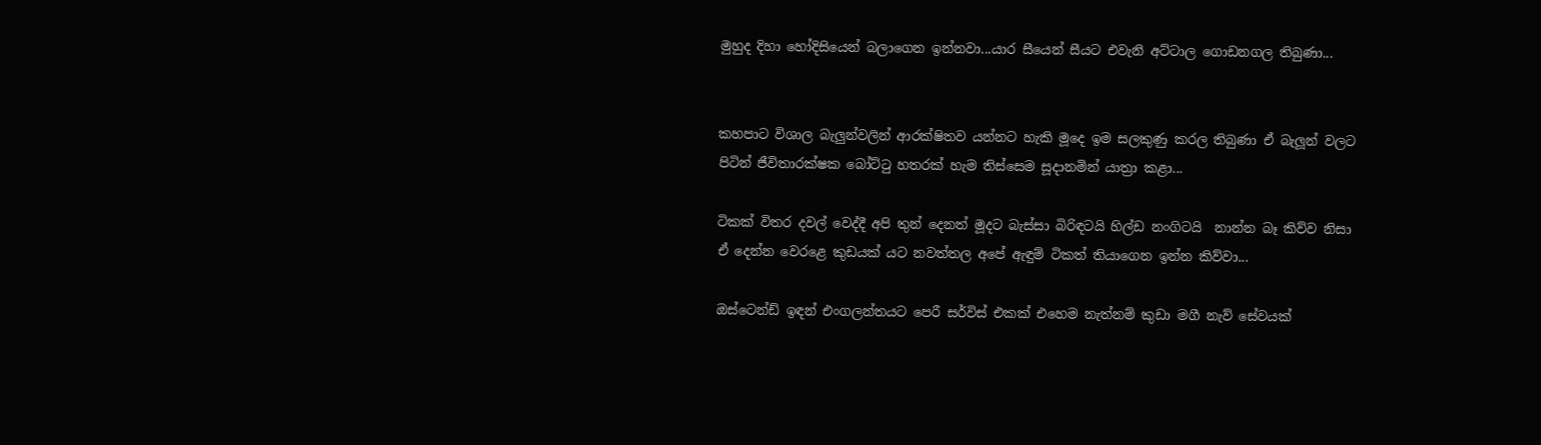මුහුද දිහා හෝදිසියෙන් බලාගෙන ඉන්නවා...යාර සීයෙන් සීයට එවැනි අට්ටාල ගොඩනගල තිබුණා...


කහපාට විශාල බැලුන්වලින් ආරක්ෂිතව යන්නට හැකි මූදෙ ඉම සලකුණු කරල තිබුණා ඒ බැලූන් වලට පිටින් ජීවිතාරක්ෂක බෝට්ටු හතරක් හැම තිස්සෙම සූදානමින් යාත්‍රා කළා...

ටිකක් විතර දවල් වෙද්දී අපි තුන් දෙනත් මූදට බැස්සා බිරිඳටයි හිල්ඩ නංගිටයි  නාන්න බෑ කිව්ව නිසා ඒ දෙන්න වෙරළෙ කුඩයක් යට නවත්තල අපේ ඇඳුම් ටිකත් තියාගෙන ඉන්න කිව්වා...

ඔස්ටෙන්ඩ් ඉඳන් එංගලන්තයට පෙරී සර්විස් එකක් එහෙම නැත්නම් කුඩා මගී නැව් සේවයක්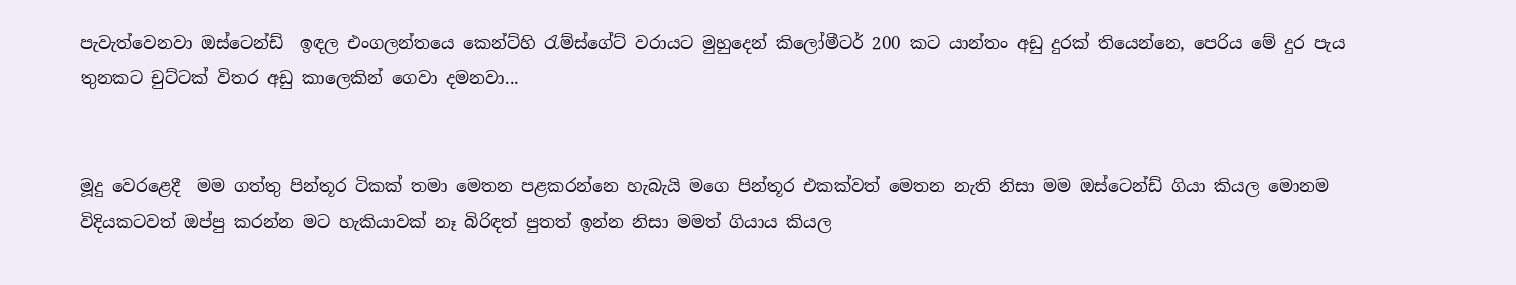පැවැත්වෙනවා ඔස්ටෙන්ඩ්  ඉඳල එංගලන්තයෙ කෙන්ට්හි රැම්ස්ගේට් වරායට මුහුදෙන් කිලෝමීටර් 200 කට යාන්තං අඩු දුරක් තියෙන්නෙ, පෙරිය මේ දුර පැය තුනකට චුට්ටක් විතර අඩු කාලෙකින් ගෙවා දමනවා...


මූදු වෙරළෙදී  මම ගත්තු පින්තූර ටිකක් තමා මෙතන පළකරන්නෙ හැබැයි මගෙ පින්තූර එකක්වත් මෙතන නැති නිසා මම ඔස්ටෙන්ඩ් ගියා කියල මොනම විදියකටවත් ඔප්පු කරන්න මට හැකියාවක් නෑ බිරිඳත් පුතත් ඉන්න නිසා මමත් ගියාය කියල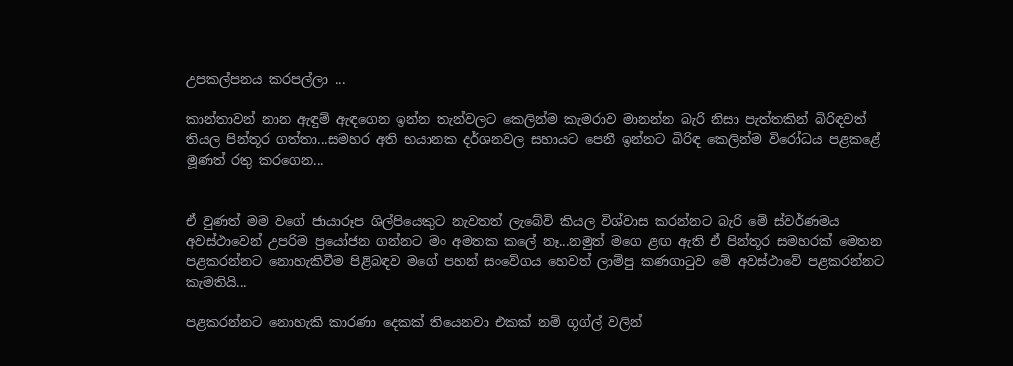උපකල්පනය කරපල්ලා ...

කාන්තාවන් නාන ඇඳුම් ඇඳගෙන ඉන්න තැන්වලට කෙලින්ම කැමරාව මානන්න බැරි නිසා පැත්තකින් බිරිඳවත් තියල පින්තූර ගත්තා...සමහර අති භයානක දර්ශනවල සහායට පෙනී ඉන්නට බිරිඳ කෙලින්ම විරෝධය පළකළේ මූණත් රතු කරගෙන...


ඒ වුණත් මම වගේ ජායාරූප ශිල්පියෙකුට නැවතත් ලැබේවි කියල විශ්වාස කරන්නට බැරි මේ ස්වර්ණමය අවස්ථාවෙන් උපරිම ප්‍රයෝජන ගන්නට මං අමතක කලේ නෑ...නමුත් මගෙ ළඟ ඇති ඒ පින්තූර සමහරක් මෙතන පළකරන්නට නොහැකිවීම පිළිබඳව මගේ පහන් සංවේගය හෙවත් ලාම්පු කණගාටුව මේ අවස්ථාවේ පළකරන්නට කැමතියි...

පළකරන්නට නොහැකි කාරණා දෙකක් තියෙනවා එකක් නම් ගූග්ල් වලින්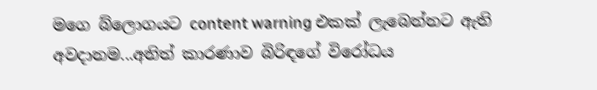මගෙ බ්ලොගයට content warning එකක් ලැබෙන්නට ඇති අවදානම...අනිත් කාරණාව බිරිඳගේ විරෝධය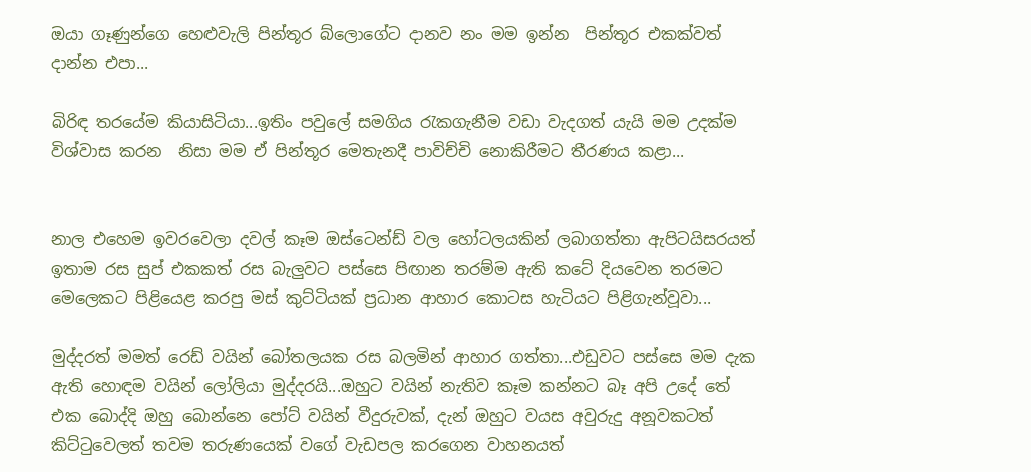ඔයා ගෑණුන්ගෙ හෙළුවැලි පින්තූර බ්ලොගේට දානව නං මම ඉන්න  පින්තූර එකක්වත් දාන්න එපා...

බිරිඳ තරයේම කියාසිටියා...ඉතිං පවුලේ සමගිය රැකගැනීම වඩා වැදගත් යැයි මම උදක්ම  විශ්වාස කරන  නිසා මම ඒ පින්තූර මෙතැනදී පාවිච්චි නොකිරීමට තීරණය කළා...


නාල එහෙම ඉවරවෙලා දවල් කෑම ඔස්ටෙන්ඩ් වල හෝටලයකින් ලබාගත්තා ඇපිටයිසරයත් ඉතාම රස සුප් එකකත් රස බැලුවට පස්සෙ පිඟාන තරම්ම ඇති කටේ දියවෙන තරමට මෙලෙකට පිළියෙළ කරපු මස් කුට්ටියක් ප්‍රධාන ආහාර කොටස හැටියට පිළිගැන්වූවා...

මුද්දරත් මමත් රෙඩ් වයින් බෝතලයක රස බලමින් ආහාර ගත්තා...එඩුවට පස්සෙ මම දැක ඇති හොඳම වයින් ලෝලියා මුද්දරයි...ඔහුට වයින් නැතිව කෑම කන්නට බෑ අපි උදේ තේ එක බොද්දි ඔහු බොන්නෙ පෝට් වයින් වීදුරුවක්, දැන් ඔහුට වයස අවුරුදු අනූවකටත් කිට්ටුවෙලත් තවම තරුණයෙක් වගේ වැඩපල කරගෙන වාහනයත්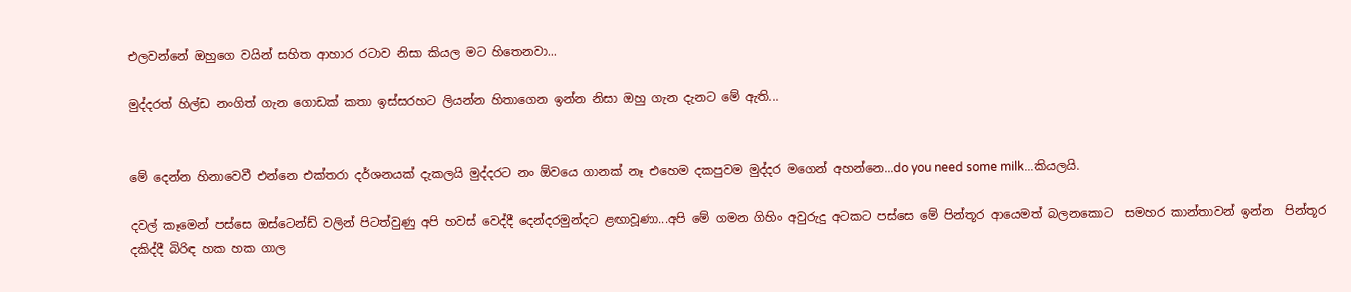එලවන්නේ ඔහුගෙ වයින් සහිත ආහාර රටාව නිසා කියල මට හිතෙනවා...

මුද්දරත් හිල්ඩ නංගිත් ගැන ගොඩක් කතා ඉස්සරහට ලියන්න හිතාගෙන ඉන්න නිසා ඔහු ගැන දැනට මේ ඇති...


මේ දෙන්න හිනාවෙවී එන්නෙ එක්තරා දර්ශනයක් දැකලයි මුද්දරට නං ඕවයෙ ගානක් නෑ එහෙම දකපුවම මුද්දර මගෙන් අහන්නෙ...do you need some milk...කියලයි.

දවල් කෑමෙන් පස්සෙ ඔස්ටෙන්ඩ් වලින් පිටත්වුණු අපි හවස් වෙද්දී දෙන්දරමුන්දට ළඟාවූණා...අපි මේ ගමන ගිහිං අවුරුදු අටකට පස්සෙ මේ පින්තූර ආයෙමත් බලනකොට  සමහර කාන්තාවන් ඉන්න  පින්තූර දකිද්දී බිරිඳ හක හක ගාල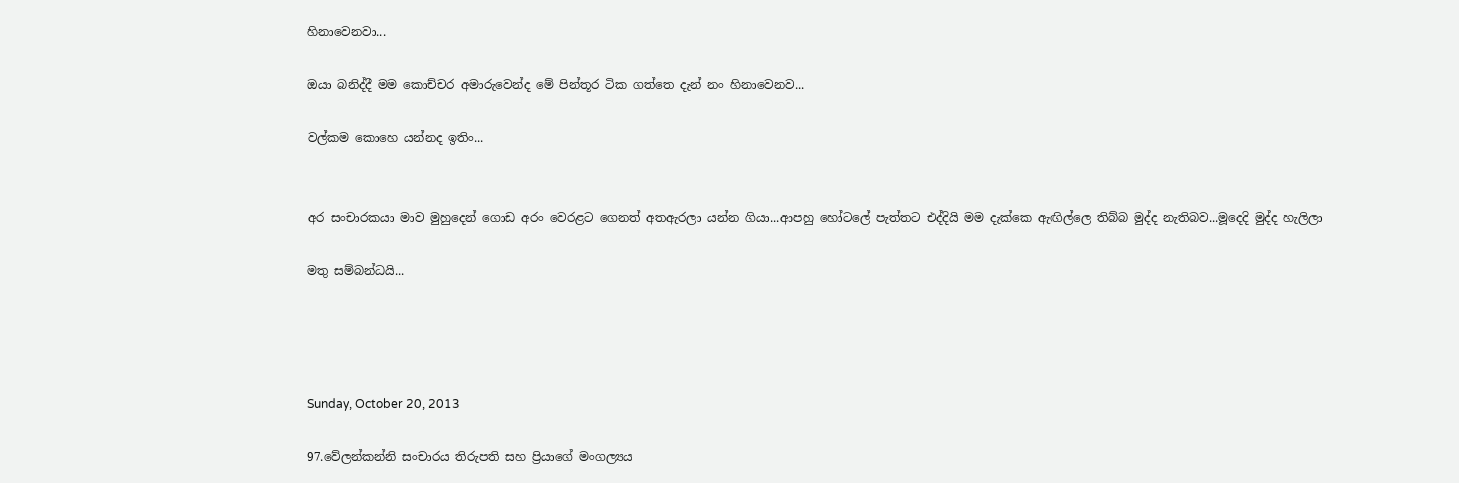හිනාවෙනවා...

ඔයා බනිද්දී මම කොච්චර අමාරුවෙන්ද මේ පින්තූර ටික ගත්තෙ දැන් නං හිනාවෙනව...

වල්කම කොහෙ යන්නද ඉතිං...


අර සංචාරකයා මාව මුහුදෙන් ගොඩ අරං වෙරළට ගෙනත් අතඇරලා යන්න ගියා...ආපහු හෝටලේ පැත්තට එද්දියි මම දැක්කෙ ඇඟිල්ලෙ තිබ්බ මුද්ද නැතිබව...මූදෙදි මුද්ද හැලිලා

මතු සම්බන්ධයි...




Sunday, October 20, 2013

97.වේලන්කන්නි සංචාරය තිරුපති සහ ප්‍රියාගේ මංගල්‍යය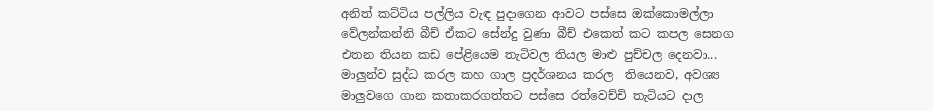අනිත් කට්ටිය පල්ලිය වැඳ පුදාගෙන ආවට පස්සෙ ඔක්කොමල්ලා වේලන්කන්නි බීච් ඒකට සේන්දු වුණා බීච් එකෙත් කට කපල සෙනග එතන තියන කඩ පේළියෙම තැටිවල තියල මාළු පුච්චල දෙනවා... මාලුන්ව සුද්ධ කරල කහ ගාල ප්‍රදර්ශනය කරල  තියෙනව, අවශ්‍ය මාලුවගෙ ගාන කතාකරගත්තට පස්සෙ රත්වෙච්චි තැටියට දාල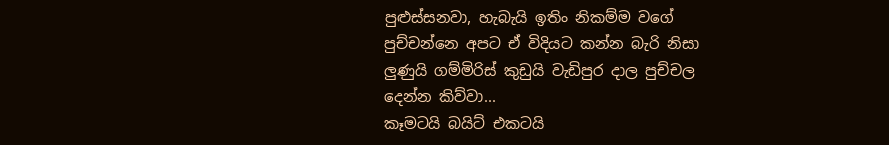පුළුස්සනවා, හැබැයි ඉතිං නිකම්ම වගේ පුච්චන්නෙ අපට ඒ විදියට කන්න බැරි නිසා ලුණුයි ගම්මිරිස් කුඩුයි වැඩිපුර දාල පුච්චල දෙන්න කිව්වා...
කෑමටයි බයිට් එකටයි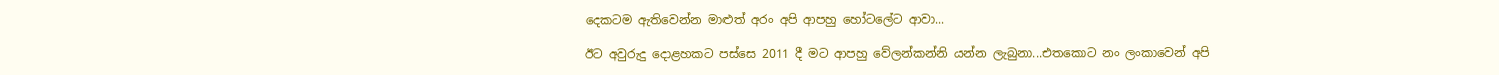දෙකටම ඇතිවෙන්න මාළුත් අරං අපි ආපහු හෝටලේට ආවා...

ඊට අවුරුදු දොළහකට පස්සෙ 2011 දී මට ආපහු වේලන්කන්නි යන්න ලැබුනා...එතකොට නං ලංකාවෙන් අපි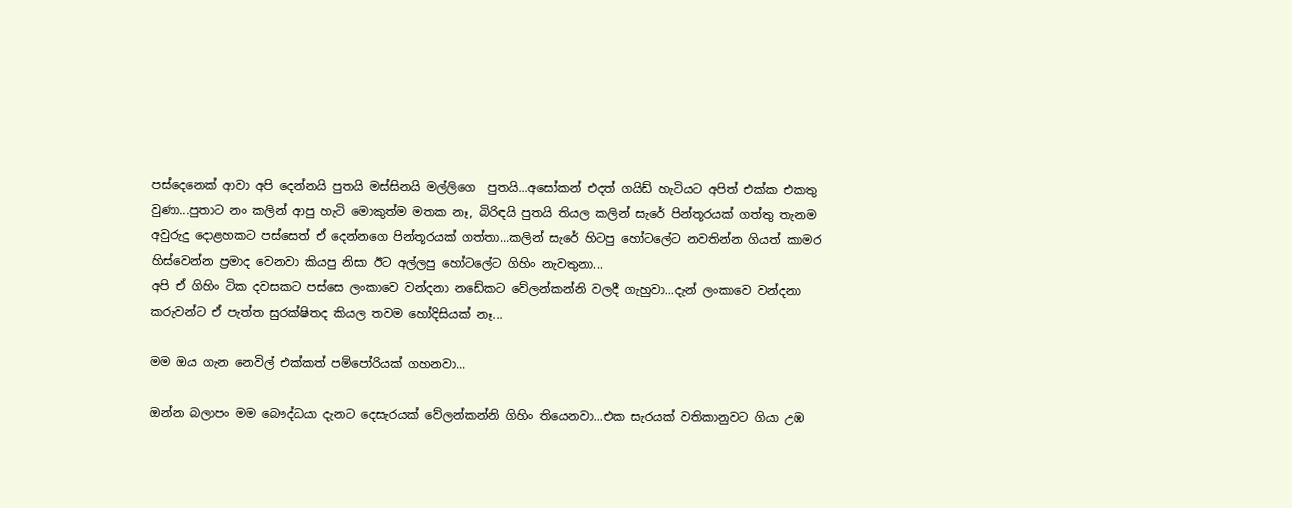පස්දෙනෙක් ආවා අපි දෙන්නයි පුතයි මස්සිනයි මල්ලිගෙ  පුතයි...අසෝකන් එදත් ගයිඩ් හැටියට අපිත් එක්ක එකතු වුණා...පුතාට නං කලින් ආපු හැටි මොකුත්ම මතක නෑ, බිරිඳයි පුතයි තියල කලින් සැරේ පින්තූරයක් ගත්තු තැනම අවුරුදු දොළහකට පස්සෙත් ඒ දෙන්නගෙ පින්තූරයක් ගත්තා...කලින් සැරේ හිටපු හෝටලේට නවතින්න ගියත් කාමර හිස්වෙන්න ප්‍රමාද වෙනවා කියපු නිසා ඊට අල්ලපු හෝටලේට ගිහිං නැවතුනා...
අපි ඒ ගිහිං ටික දවසකට පස්සෙ ලංකාවෙ වන්දනා නඩේකට වේලන්කන්නි වලදී ගැහුවා...දැන් ලංකාවෙ වන්දනා කරුවන්ට ඒ පැත්ත සුරක්ෂිතද කියල තවම හෝදිසියක් නෑ...

මම ඔය ගැන නෙවිල් එක්කත් පම්පෝරියක් ගහනවා...

ඔන්න බලාපං මම බෞද්ධයා දැනට දෙසැරයක් වේලන්කන්නි ගිහිං තියෙනවා...එක සැරයක් වතිකානුවට ගියා උඹ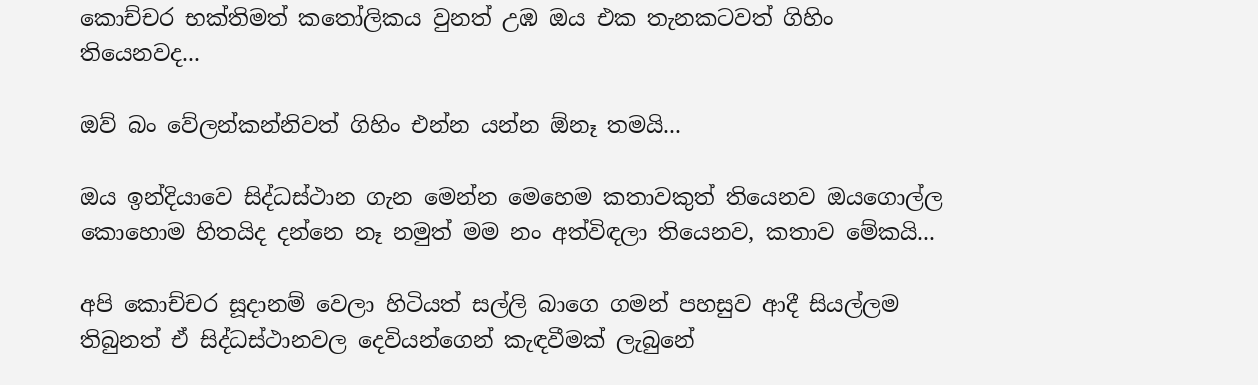කොච්චර භක්තිමත් කතෝලිකය වුනත් උඹ ඔය එක තැනකටවත් ගිහිං තියෙනවද...

ඔව් බං වේලන්කන්නිවත් ගිහිං එන්න යන්න ඕනෑ තමයි...

ඔය ඉන්දියාවෙ සිද්ධස්ථාන ගැන මෙන්න මෙහෙම කතාවකුත් තියෙනව ඔයගොල්ල කොහොම හිතයිද දන්නෙ නෑ නමුත් මම නං අත්විඳලා තියෙනව, කතාව මේකයි...

අපි කොච්චර සූදානම් වෙලා හිටියත් සල්ලි බාගෙ ගමන් පහසුව ආදී සියල්ලම තිබුනත් ඒ සිද්ධස්ථානවල දෙවියන්ගෙන් කැඳවීමක් ලැබුනේ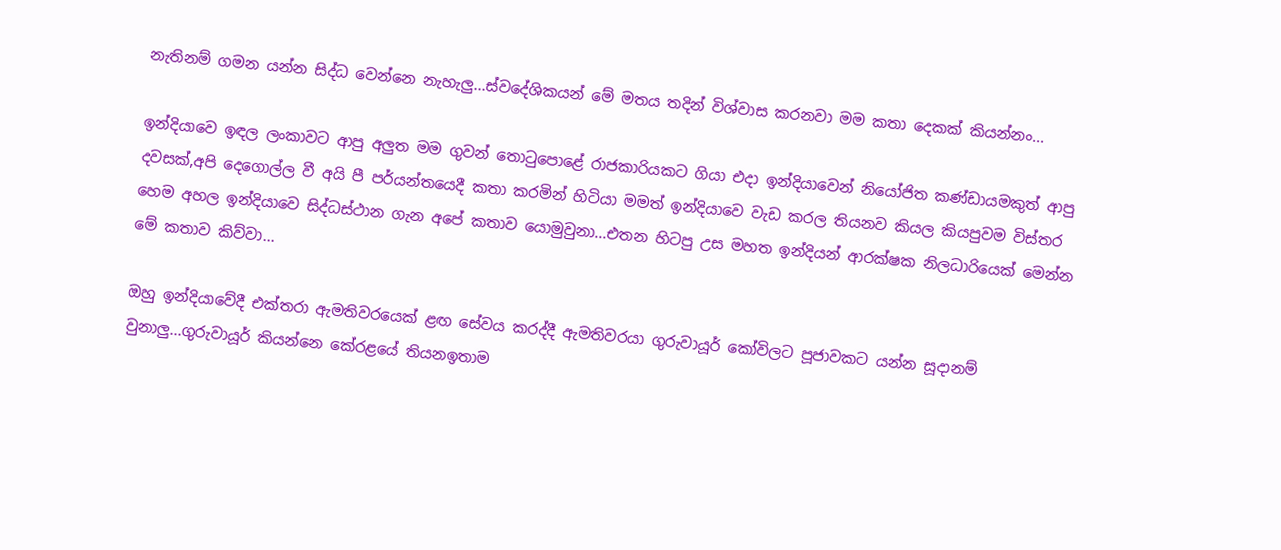නැතිනම් ගමන යන්න සිද්ධ වෙන්නෙ නැහැලු...ස්වදේශිකයන් මේ මතය තදින් විශ්වාස කරනවා මම කතා දෙකක් කියන්නං...

ඉන්දියාවෙ ඉඳල ලංකාවට ආපු අලුත මම ගුවන් තොටුපොළේ රාජකාරියකට ගියා එදා ඉන්දියාවෙන් නියෝජිත කණ්ඩායමකුත් ආපු දවසක්,අපි දෙගොල්ල වී අයි පී පර්යන්තයෙදී කතා කරමින් හිටියා මමත් ඉන්දියාවෙ වැඩ කරල තියනව කියල කියපුවම විස්තර හෙම අහල ඉන්දියාවෙ සිද්ධස්ථාන ගැන අපේ කතාව යොමුවුනා...එතන හිටපු උස මහත ඉන්දියන් ආරක්ෂක නිලධාරියෙක් මෙන්න මේ කතාව කිව්වා...

ඔහු ඉන්දියාවේදී එක්තරා ඇමතිවරයෙක් ළඟ සේවය කරද්දී ඇමතිවරයා ගුරුවායූර් කෝවිලට පූජාවකට යන්න සූදානම් වුනාලු...ගුරුවායූර් කියන්නෙ කේරළයේ තියනඉතාම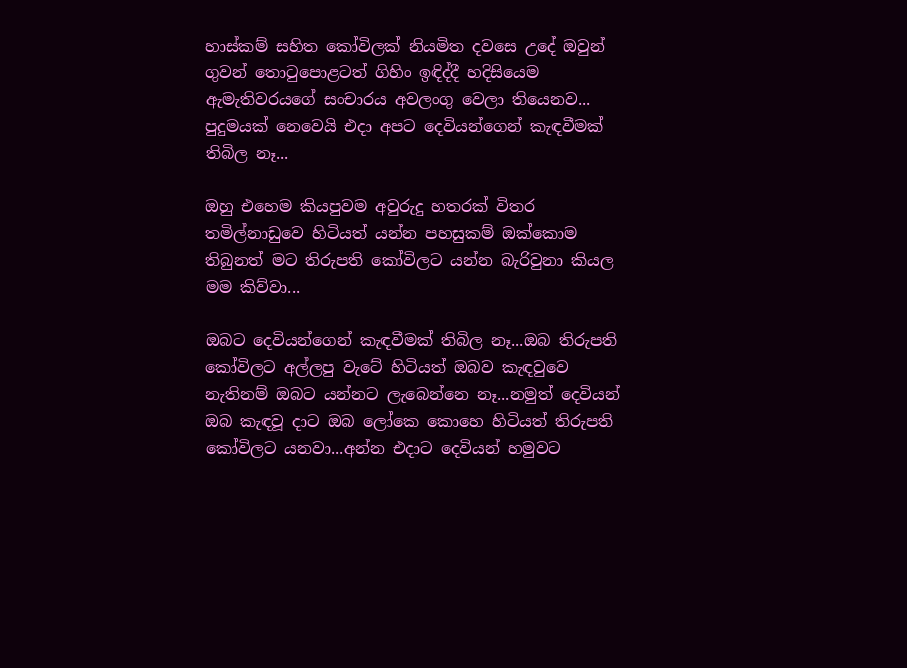හාස්කම් සහිත කෝවිලක් නියමිත දවසෙ උදේ ඔවුන් ගුවන් තොටුපොළටත් ගිහිං ඉඳිද්දී හදිසියෙම ඇමැතිවරයගේ සංචාරය අවලංගු වෙලා තියෙනව...
පුදුමයක් නෙවෙයි එදා අපට දෙවියන්ගෙන් කැඳවීමක් තිබිල නෑ...

ඔහු එහෙම කියපුවම අවුරුදු හතරක් විතර තමිල්නාඩුවෙ හිටියත් යන්න පහසුකම් ඔක්කොම තිබුනත් මට තිරුපති කෝවිලට යන්න බැරිවුනා කියල මම කිව්වා...

ඔබට දෙවියන්ගෙන් කැඳවීමක් තිබිල නෑ...ඔබ තිරුපති කෝවිලට අල්ලපු වැටේ හිටියත් ඔබව කැඳවුවෙ නැතිනම් ඔබට යන්නට ලැබෙන්නෙ නෑ...නමුත් දෙවියන් ඔබ කැඳවූ දාට ඔබ ලෝකෙ කොහෙ හිටියත් තිරුපති කෝවිලට යනවා...අන්න එදාට දෙවියන් හමුවට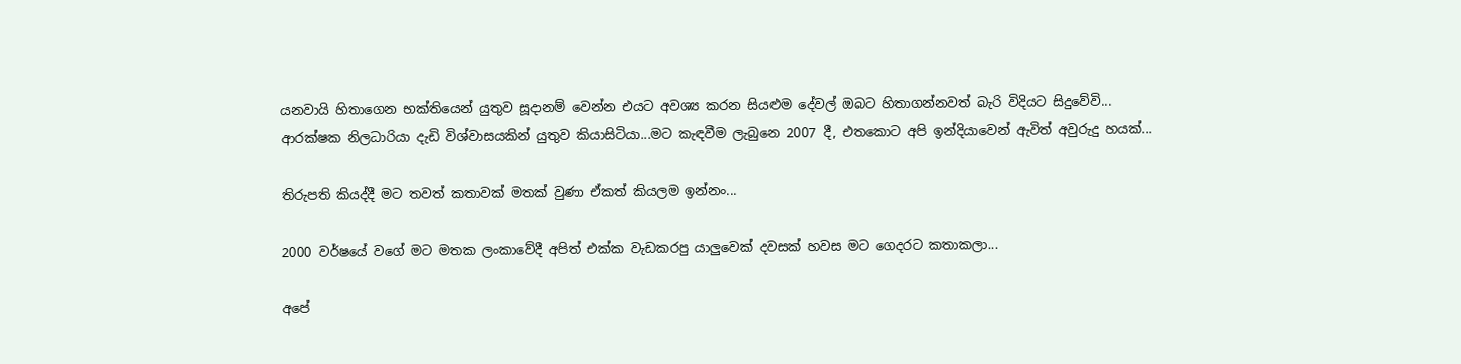යනවායි හිතාගෙන භක්තියෙන් යුතුව සූදානම් වෙන්න එයට අවශ්‍ය කරන සියළුම දේවල් ඔබට හිතාගන්නවත් බැරි විදියට සිදුවේවි...
ආරක්ෂක නිලධාරියා දැඩි විශ්වාසයකින් යුතුව කියාසිටියා...මට කැඳවීම ලැබුනෙ 2007 දී, එතකොට අපි ඉන්දියාවෙන් ඇවිත් අවුරුදු හයක්...

තිරුපති කියද්දී මට තවත් කතාවක් මතක් වුණා ඒකත් කියලම ඉන්නං...

2000 වර්ෂයේ වගේ මට මතක ලංකාවේදී අපිත් එක්ක වැඩකරපු යාලුවෙක් දවසක් හවස මට ගෙදරට කතාකලා...

අපේ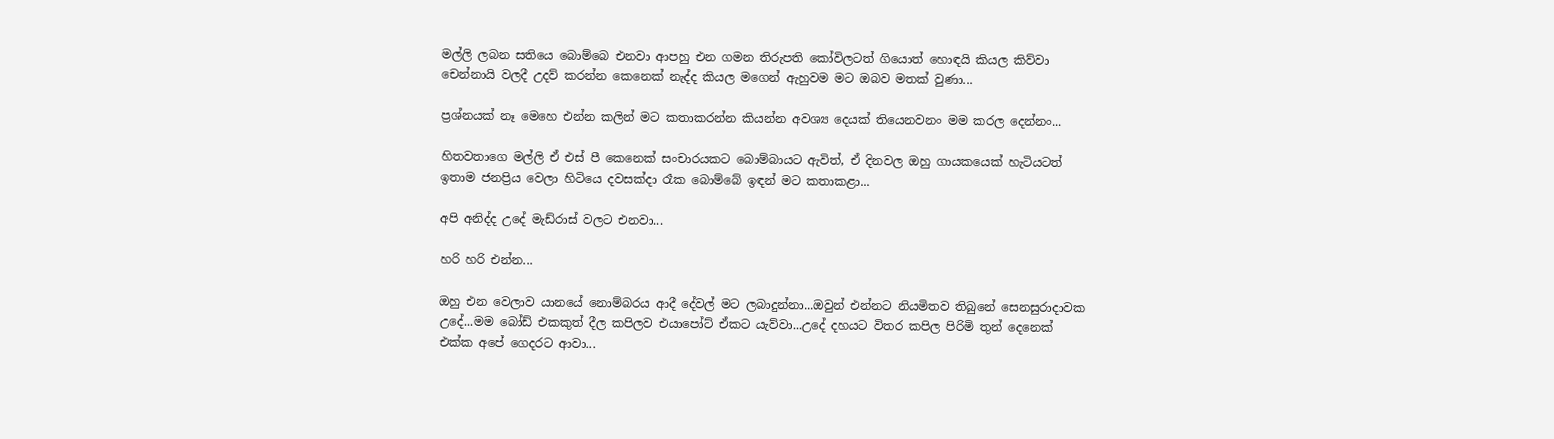මල්ලි ලබන සතියෙ බොම්බෙ එනවා ආපහු එන ගමන තිරුපති කෝවිලටත් ගියොත් හොඳයි කියල කිව්වා චෙන්නායි වලදී උදව් කරන්න කෙනෙක් නැද්ද කියල මගෙන් ඇහුවම මට ඔබව මතක් වුණා...

ප්‍රශ්නයක් නෑ මෙහෙ එන්න කලින් මට කතාකරන්න කියන්න අවශ්‍ය දෙයක් තියෙනවනං මම කරල දෙන්නං...

හිතවතාගෙ මල්ලි ඒ එස් පී කෙනෙක් සංචාරයකට බොම්බායට ඇවිත්, ඒ දිනවල ඔහු ගායකයෙක් හැටියටත් ඉතාම ජනප්‍රිය වෙලා හිටියෙ දවසක්දා රෑක බොම්බේ ඉඳන් මට කතාකළා...

අපි අනිද්ද උදේ මැඩ්රාස් වලට එනවා...

හරි හරි එන්න...

ඔහු එන වෙලාව යානයේ නොම්බරය ආදී දේවල් මට ලබාදුන්නා...ඔවුන් එන්නට නියමිතව තිබුනේ සෙනසුරාදාවක උදේ...මම බෝඩ් එකකුත් දීල කපිලව එයාපෝට් ඒකට යැව්වා...උදේ දහයට විතර කපිල පිරිමි තුන් දෙනෙක් එක්ක අපේ ගෙදරට ආවා...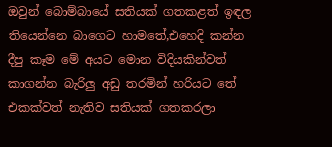ඔවුන් බොම්බායේ සතියක් ගතකළත් ඉඳල තියෙන්නෙ බාගෙට හාමතේ,එහෙදි කන්න දීපු කෑම මේ අයට මොන විදියකින්වත් කාගන්න බැරිලු අඩු තරමින් හරියට තේ එකක්වත් නැතිව සතියක් ගතකරලා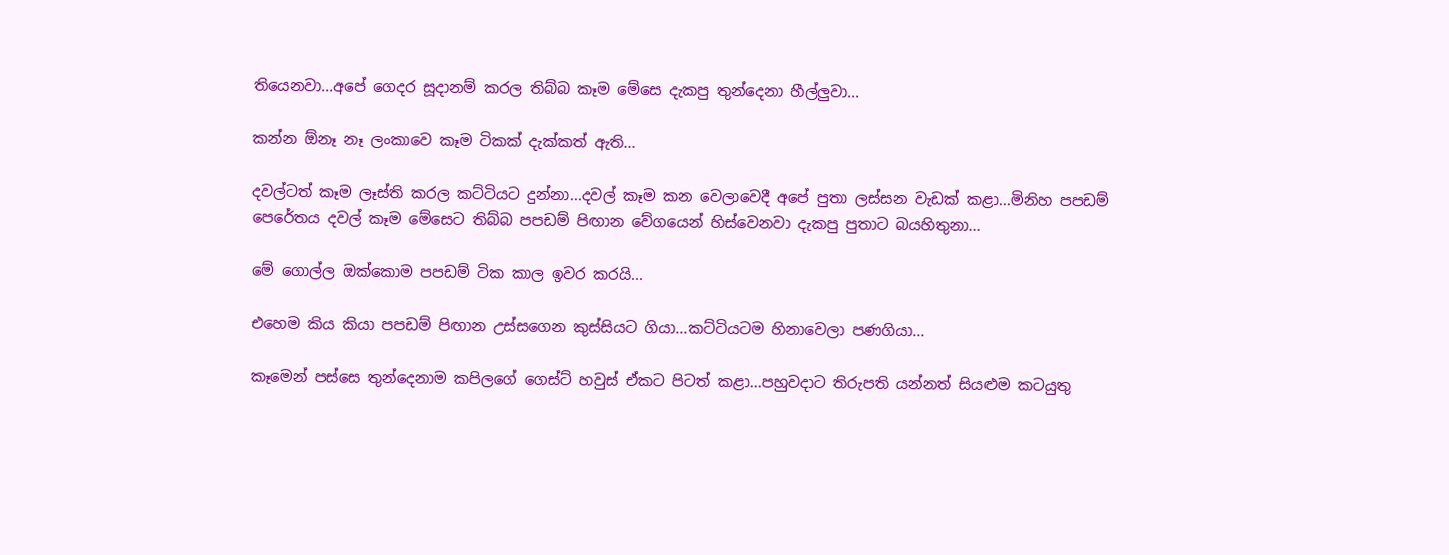තියෙනවා...අපේ ගෙදර සූදානම් කරල තිබ්බ කෑම මේසෙ දැකපු තුන්දෙනා හීල්ලුවා...

කන්න ඕනෑ නෑ ලංකාවෙ කෑම ටිකක් දැක්කත් ඇති...

දවල්ටත් කෑම ලෑස්ති කරල කට්ටියට දුන්නා...දවල් කෑම කන වෙලාවෙදී අපේ පුතා ලස්සන වැඩක් කළා...මිනිහ පපඩම් පෙරේතය දවල් කෑම මේසෙට තිබ්බ පපඩම් පිඟාන වේගයෙන් හිස්වෙනවා දැකපු පුතාට බයහිතුනා...

මේ ගොල්ල ඔක්කොම පපඩම් ටික කාල ඉවර කරයි...

එහෙම කිය කියා පපඩම් පිඟාන උස්සගෙන කුස්සියට ගියා...කට්ටියටම හිනාවෙලා පණගියා...

කෑමෙන් පස්සෙ තුන්දෙනාම කපිලගේ ගෙස්ට් හවුස් ඒකට පිටත් කළා...පහුවදාට තිරුපති යන්නත් සියළුම කටයුතු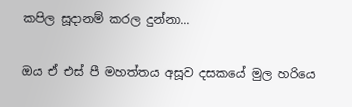කපිල සූදානම් කරල දුන්නා...

ඔය ඒ එස් පී මහත්තය අසූව දසකයේ මුල හරියෙ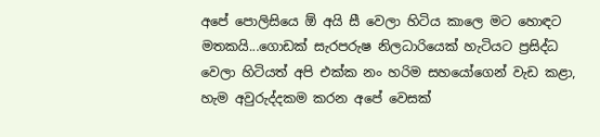අපේ පොලිසියෙ ඕ අයි සී වෙලා හිටිය කාලෙ මට හොඳට මතකයි...ගොඩක් සැරපරුෂ නිලධාරියෙක් හැටියට ප්‍රසිද්ධ වෙලා හිටියත් අපි එක්ක නං හරිම සහයෝගෙන් වැඩ කළා, හැම අවුරුද්දකම කරන අපේ වෙසක්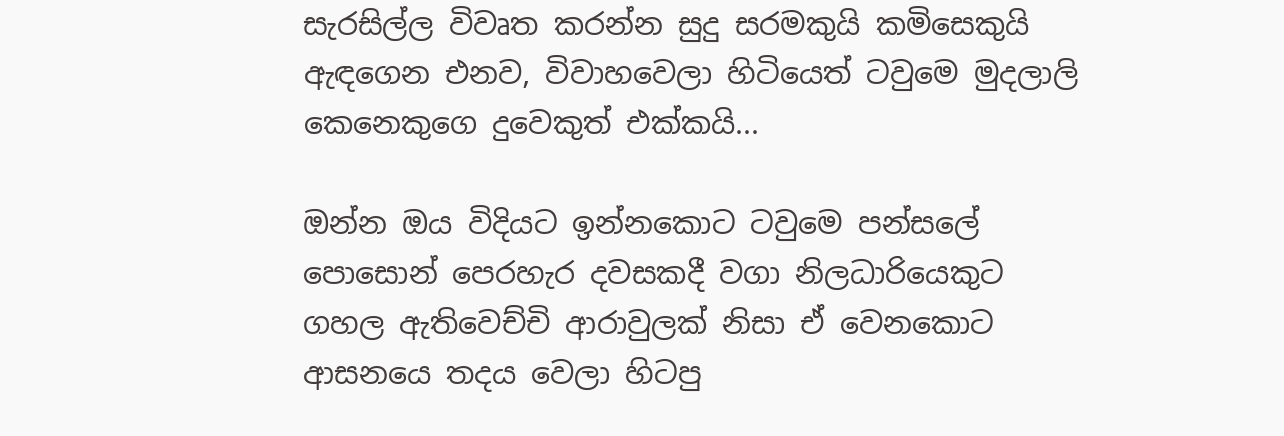සැරසිල්ල විවෘත කරන්න සුදු සරමකුයි කමිසෙකුයි ඇඳගෙන එනව, විවාහවෙලා හිටියෙත් ටවුමෙ මුදලාලි කෙනෙකුගෙ දුවෙකුත් එක්කයි...

ඔන්න ඔය විදියට ඉන්නකොට ටවුමෙ පන්සලේ පොසොන් පෙරහැර දවසකදී වගා නිලධාරියෙකුට ගහල ඇතිවෙච්චි ආරාවුලක් නිසා ඒ වෙනකොට ආසනයෙ තදය වෙලා හිටපු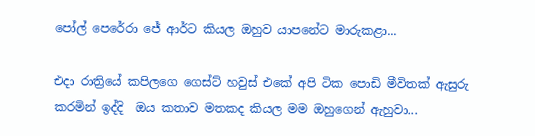පෝල් පෙරේරා ජේ ආර්ට කියල ඔහුව යාපනේට මාරුකළා...

එදා රාත්‍රියේ කපිලගෙ ගෙස්ට් හවුස් එකේ අපි ටික පොඩි මීවිතක් ඇසුරු කරමින් ඉද්දි  ඔය කතාව මතකද කියල මම ඔහුගෙන් ඇහුවා...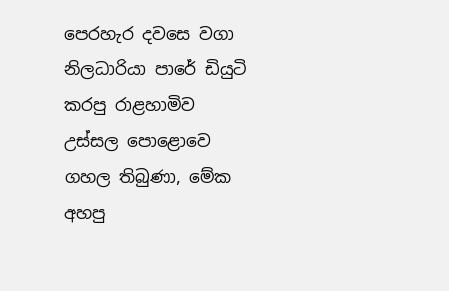පෙරහැර දවසෙ වගා නිලධාරියා පාරේ ඩියුටි කරපු රාළහාමිව උස්සල පොළොවෙ ගහල තිබුණා, මේක අහපු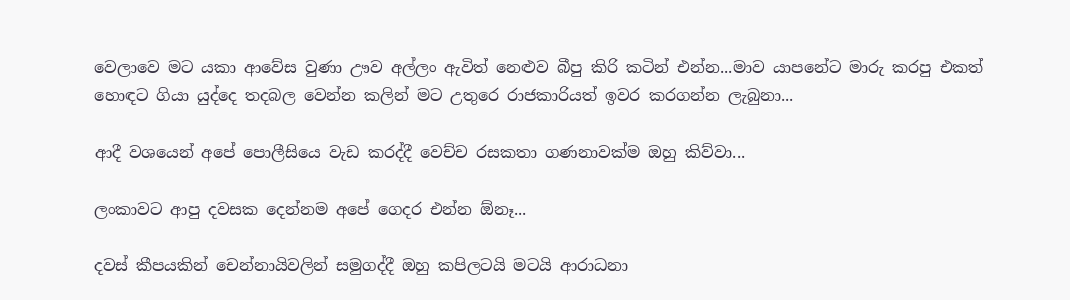වෙලාවෙ මට යකා ආවේස වුණා ඌව අල්ලං ඇවිත් නෙළුව බීපු කිරි කටින් එන්න...මාව යාපනේට මාරු කරපු එකත් හොඳට ගියා යුද්දෙ තදබල වෙන්න කලින් මට උතුරෙ රාජකාරියත් ඉවර කරගන්න ලැබුනා...

ආදී වශයෙන් අපේ පොලීසියෙ වැඩ කරද්දී වෙච්ච රසකතා ගණනාවක්ම ඔහු කිව්වා...

ලංකාවට ආපු දවසක දෙන්නම අපේ ගෙදර එන්න ඕනෑ...

දවස් කීපයකින් චෙන්නායිවලින් සමුගද්දී ඔහු කපිලටයි මටයි ආරාධනා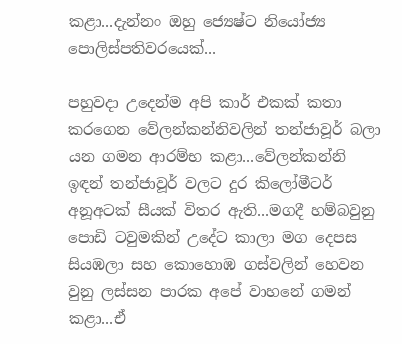කළා...දැන්නං ඔහු ජ්‍යෙෂ්ට නියෝජ්‍ය පොලිස්පතිවරයෙක්...

පහුවදා උදෙන්ම අපි කාර් එකක් කතා කරගෙන වේලන්කන්නිවලින් තන්ජාවූර් බලා යන ගමන ආරම්භ කළා...වේලන්කන්නි ඉඳන් තන්ජාවූර් වලට දුර කිලෝමීටර් අනූඅටක් සීයක් විතර ඇති...මගදී හම්බවුනු පොඩි ටවුමකින් උදේට කාලා මග දෙපස සියඹලා සහ කොහොඹ ගස්වලින් හෙවන වුනු ලස්සන පාරක අපේ වාහනේ ගමන් කළා...ඒ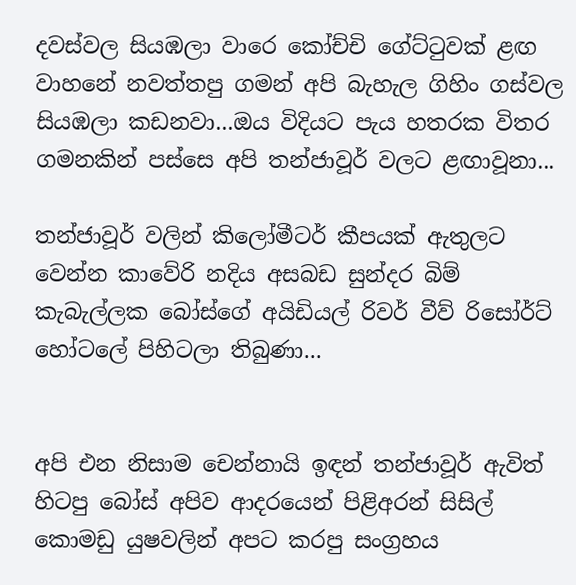දවස්වල සියඹලා වාරෙ කෝච්චි ගේට්ටුවක් ළඟ වාහනේ නවත්තපු ගමන් අපි බැහැල ගිහිං ගස්වල සියඹලා කඩනවා...ඔය විදියට පැය හතරක විතර ගමනකින් පස්සෙ අපි තන්ජාවූර් වලට ළඟාවූනා...

තන්ජාවූර් වලින් කිලෝමීටර් කීපයක් ඇතුලට වෙන්න කාවේරි නදිය අසබඩ සුන්දර බිම් කැබැල්ලක බෝස්ගේ අයිඩියල් රිවර් වීව් රිසෝර්ට් හෝටලේ පිහිටලා තිබුණා...


අපි එන නිසාම චෙන්නායි ඉඳන් තන්ජාවූර් ඇවිත් හිටපු බෝස් අපිව ආදරයෙන් පිළිඅරන් සිසිල් කොමඩු යුෂවලින් අපට කරපු සංග්‍රහය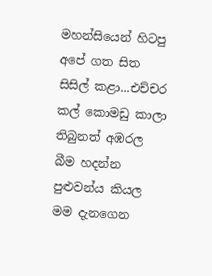මහන්සියෙන් හිටපු අපේ ගත සිත සිසිල් කළා...එච්චර කල් කොමඩු කාලා තිබුනත් අඹරල බීම හදන්න පුළුවන්ය කියල මම දැනගෙන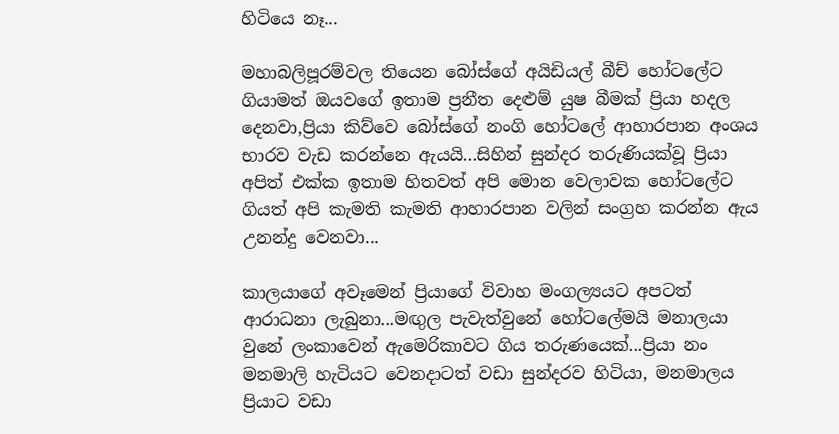හිටියෙ නෑ...

මහාබලිපූරම්වල තියෙන බෝස්ගේ අයිඩියල් බීච් හෝටලේට ගියාමත් ඔයවගේ ඉතාම ප්‍රනීත දෙළුම් යුෂ බීමක් ප්‍රියා හදල දෙනවා,ප්‍රියා කිව්වෙ බෝස්ගේ නංගි හෝටලේ ආහාරපාන අංශය භාරව වැඩ කරන්නෙ ඇයයි...සිහින් සුන්දර තරුණියක්වූ ප්‍රියා අපිත් එක්ක ඉතාම හිතවත් අපි මොන වෙලාවක හෝටලේට ගියත් අපි කැමති කැමති ආහාරපාන වලින් සංග්‍රහ කරන්න ඇය උනන්දු වෙනවා...

කාලයාගේ අවෑමෙන් ප්‍රියාගේ විවාහ මංගල්‍යයට අපටත් ආරාධනා ලැබුනා...මඟුල පැවැත්වුනේ හෝටලේමයි මනාලයා වුනේ ලංකාවෙන් ඇමෙරිකාවට ගිය තරුණයෙක්...ප්‍රියා නං මනමාලි හැටියට වෙනදාටත් වඩා සුන්දරව හිටියා, මනමාලය ප්‍රියාට වඩා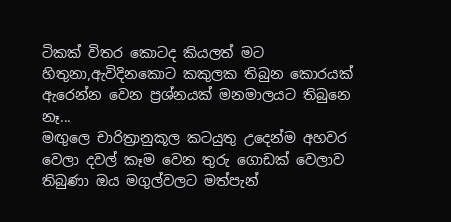ටිකක් විතර කොටද කියලත් මට හිතුනා,ඇවිදිනකොට කකුලක තිබුන කොරයක් ඇරෙන්න වෙන ප්‍රශ්නයක් මනමාලයට තිබුනෙ නෑ...
මඟුලෙ චාරිත්‍රානුකූල කටයුතු උදෙන්ම අහවර වෙලා දවල් කෑම වෙන තුරු ගොඩක් වෙලාව තිබුණා ඔය මගුල්වලට මත්පැන්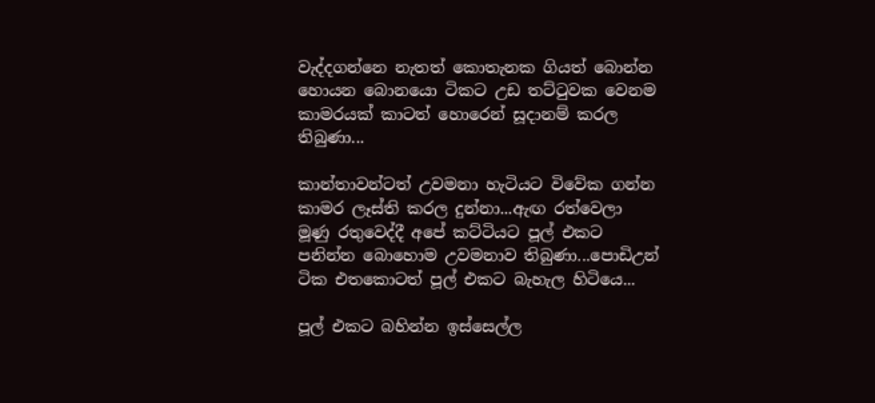වැද්දගන්නෙ නැතත් කොතැනක ගියත් බොන්න හොයන බොනයො ටිකට උඩ තට්ටුවක වෙනම කාමරයක් කාටත් හොරෙන් සූදානම් කරල තිබුණා...

කාන්තාවන්ටත් උවමනා හැටියට විවේක ගන්න කාමර ලෑස්ති කරල දුන්නා...ඇඟ රත්වෙලා මූණු රතුවෙද්දී අපේ කට්ටියට පූල් එකට පනින්න බොහොම උවමනාව තිබුණා...පොඩිඋන් ටික එතකොටත් පූල් එකට බැහැල හිටියෙ...

පූල් එකට බහින්න ඉස්සෙල්ල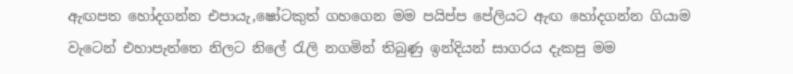ඇඟපත හෝදගන්න එපායැ,ෂෝටකුත් ගහගෙන මම පයිප්ප පේලියට ඇඟ හෝදගන්න ගියාම වැටෙන් එහාපැත්තෙ නිලට නිලේ රැලි නගමින් තිබුණු ඉන්දියන් සාගරය දැකපු මම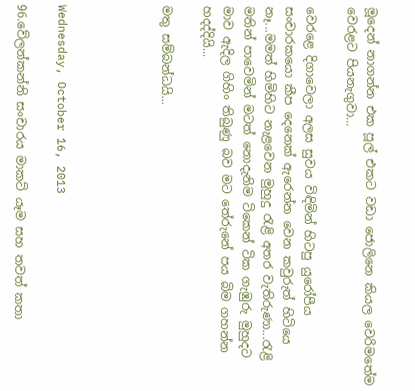මූදෙන් නාගන්න එක පූල් එකට වඩා ජොලිනෙ කියල වෙරිමතේම වෙරළට පියනැගුවා...

වෙරළෙ දිගාවෙලා අලස සුවය විඳිමින් හිටපු යුරෝපීය සංචාරකයො කීප දෙනෙක් ඇරෙන්න වෙන කවුරුත් හිටියෙ නෑ...මමත් හිමිහිට නැළවෙන මුහුදු රැළි අතර වැතිරුණා...රැළි මතින් පාවෙමින් මටත් නොදැනිම ටිකෙන් ටික ගැඹුරු මුහුදට මාව ඇදිල ගිහිං තිබුණු බව මට තේරුනේ පය බිම ගහන්න හදද්දියි...

මතු සම්බන්ධයි...




Wednesday, October 16, 2013

96.වේලන්කන්නි සංචාරය මාකට් යෑම සහ තවත් කතා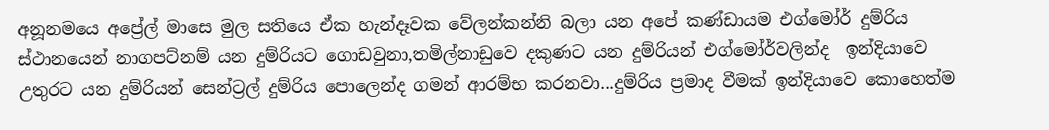අනූනමයෙ අප්‍රේල් මාසෙ මුල සතියෙ ඒක හැන්දෑවක වේලන්කන්නි බලා යන අපේ කණ්ඩායම එග්මෝර් දුම්රිය ස්ථානයෙන් නාගපට්නම් යන දුම්රියට ගොඩවුනා,තමිල්නාඩුවෙ දකුණට යන දුම්රියන් එග්මෝර්වලින්ද  ඉන්දියාවෙ උතුරට යන දුම්රියන් සෙන්ට්‍රල් දුම්රිය පොලෙන්ද ගමන් ආරම්භ කරනවා...දුම්රිය ප්‍රමාද වීමක් ඉන්දියාවෙ කොහෙත්ම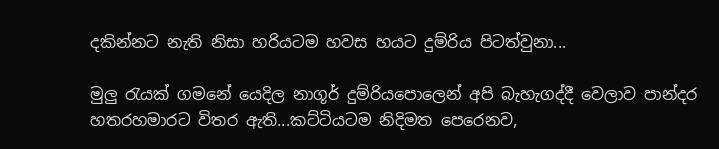දකින්නට නැති නිසා හරියටම හවස හයට දුම්රිය පිටත්වුනා...

මුලු රැයක් ගමනේ යෙදිල නාගූර් දුම්රියපොලෙන් අපි බැහැගද්දී වෙලාව පාන්දර හතරහමාරට විතර ඇති...කට්ටියටම නිදිමත පෙරෙනව,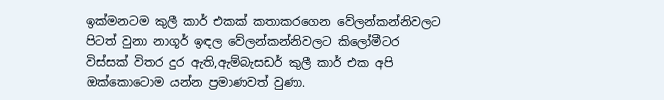ඉක්මනටම කුලී කාර් එකක් කතාකරගෙන වේලන්කන්නිවලට පිටත් වුනා නාගූර් ඉඳල වේලන්කන්නිවලට කිලෝමීටර විස්සක් විතර දුර ඇති,ඇම්බැසඩර් කුලී කාර් එක අපි ඔක්කොටොම යන්න ප්‍රමාණවත් වුණා.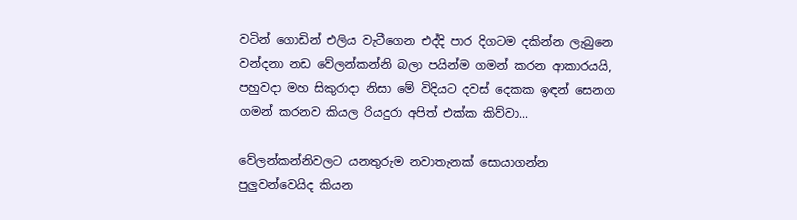වටින් ගොඩින් එලිය වැටීගෙන එද්දි පාර දිගටම දකින්න ලැබුනෙ වන්දනා නඩ වේලන්කන්නි බලා පයින්ම ගමන් කරන ආකාරයයි, පහුවදා මහ සිකුරාදා නිසා මේ විදියට දවස් දෙකක ඉඳන් සෙනග ගමන් කරනව කියල රියදුරා අපිත් එක්ක කිව්වා...

වේලන්කන්නිවලට යනතුරුම නවාතැනක් සොයාගන්න පුලුවන්වෙයිද කියන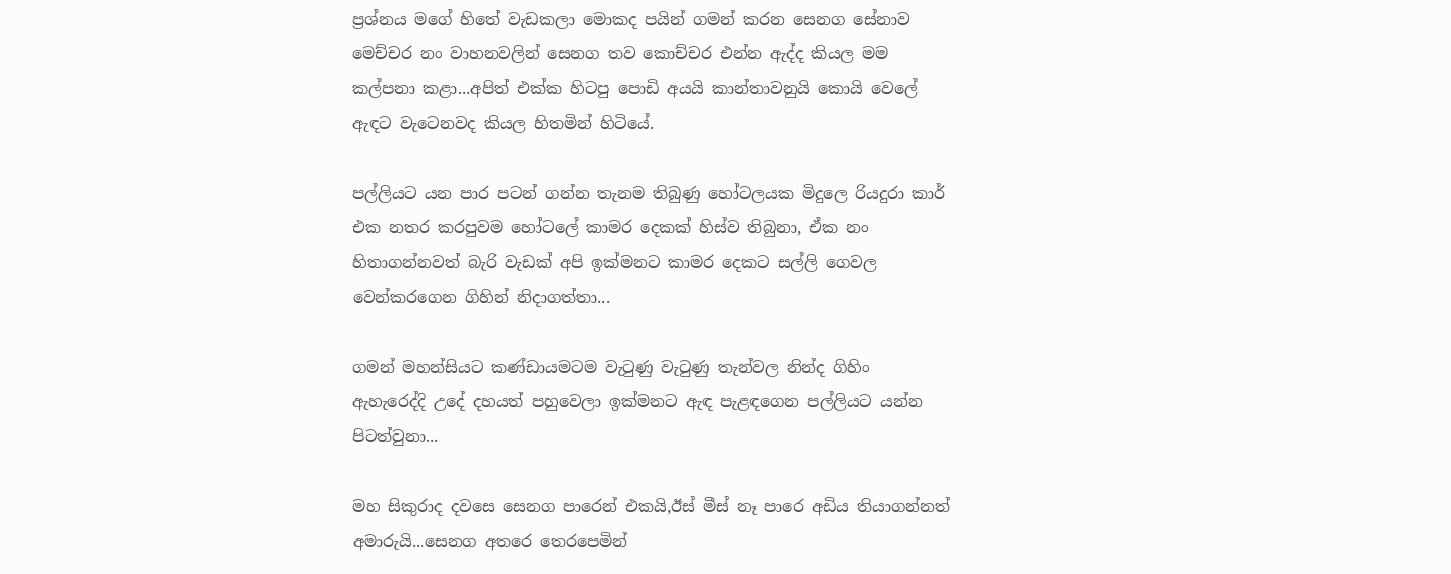ප්‍රශ්නය මගේ හිතේ වැඩකලා මොකද පයින් ගමන් කරන සෙනග සේනාව මෙච්චර නං වාහනවලින් සෙනග තව කොච්චර එන්න ඇද්ද කියල මම කල්පනා කළා...අපිත් එක්ක හිටපු පොඩි අයයි කාන්තාවනුයි කොයි වෙලේ ඇඳට වැටෙනවද කියල හිතමින් හිටියේ.

පල්ලියට යන පාර පටන් ගන්න තැනම තිබුණු හෝටලයක මිදුලෙ රියදුරා කාර් එක නතර කරපුවම හෝටලේ කාමර දෙකක් හිස්ව තිබුනා, ඒක නං හිතාගන්නවත් බැරි වැඩක් අපි ඉක්මනට කාමර දෙකට සල්ලි ගෙවල වෙන්කරගෙන ගිහින් නිදාගත්තා...

ගමන් මහන්සියට කණ්ඩායමටම වැටුණු වැටුණු තැන්වල නින්ද ගිහිං ඇහැරෙද්දි උදේ දහයත් පහුවෙලා ඉක්‌මනට ඇඳ පැළඳගෙන පල්ලියට යන්න පිටත්වුනා...

මහ සිකුරාද දවසෙ සෙනග පාරෙන් එකයි,ඊස් මීස් නෑ පාරෙ අඩිය තියාගන්නත් අමාරුයි...සෙනග අතරෙ තෙරපෙමින්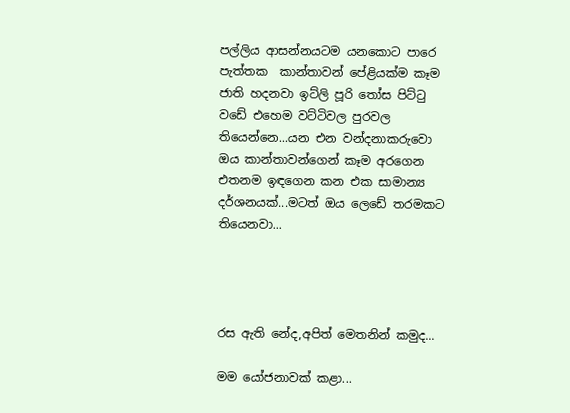පල්ලිය ආසන්නයටම යනකොට පාරෙ පැත්තක  කාන්තාවන් පේළියක්ම කෑම ජාති හදනවා ඉට්ලි පූරි තෝස පිට්ටු වඩේ එහෙම වට්ටිවල පුරවල තියෙන්නෙ...යන එන වන්දනාකරුවො ඔය කාන්තාවන්ගෙන් කෑම අරගෙන එතනම ඉඳගෙන කන එක සාමාන්‍ය දර්ශනයක්...මටත් ඔය ලෙඩේ තරමකට තියෙනවා...




රස ඇති නේද,අපිත් මෙතනින් කමුද...

මම යෝජනාවක් කළා...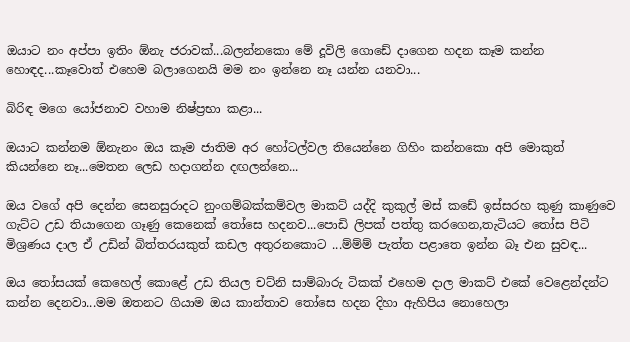ඔයාට නං අප්පා ඉතිං ඕනැ ජරාවක්...බලන්නකො මේ දූවිලි ගොඩේ දාගෙන හදන කෑම කන්න හොඳද...කෑවොත් එහෙම බලාගෙනයි මම නං ඉන්නෙ නෑ යන්න යනවා...

බිරිඳ මගෙ යෝජනාව වහාම නිෂ්ප්‍රභා කළා...

ඔයාට කන්නම ඕනැනං ඔය කෑම ජාතිම අර හෝටල්වල තියෙන්නෙ ගිහිං කන්නකො අපි මොකුත් කියන්නෙ නෑ...මෙතන ලෙඩ හදාගන්න දඟලන්නෙ...

ඔය වගේ අපි දෙන්න සෙනසුරාදට නුංගම්බක්කම්වල මාකට් යද්දි කුකුල් මස් කඩේ ඉස්සරහ කුණු කාණුවෙ ගැට්ට උඩ තියාගෙන ගෑණු කෙනෙක් තෝසෙ හදනව...පොඩි ලිපක් පත්තු කරගෙන,තැටියට තෝස පිටි මිශ්‍රණය දාල ඒ උඩින් බිත්තරයකුත් කඩල අතුරනකොට ...ම්ම්ම් පැත්ත පළාතෙ ඉන්න බෑ එන සුවඳ...

ඔය තෝසයක් කෙහෙල් කොළේ උඩ තියල චට්නි සාම්බාරු ටිකක් එහෙම දාල මාකට් එකේ වෙළෙන්දන්ට කන්න දෙනවා...මම ඔතනට ගියාම ඔය කාන්තාව තෝසෙ හදන දිහා ඇහිපිය නොහෙලා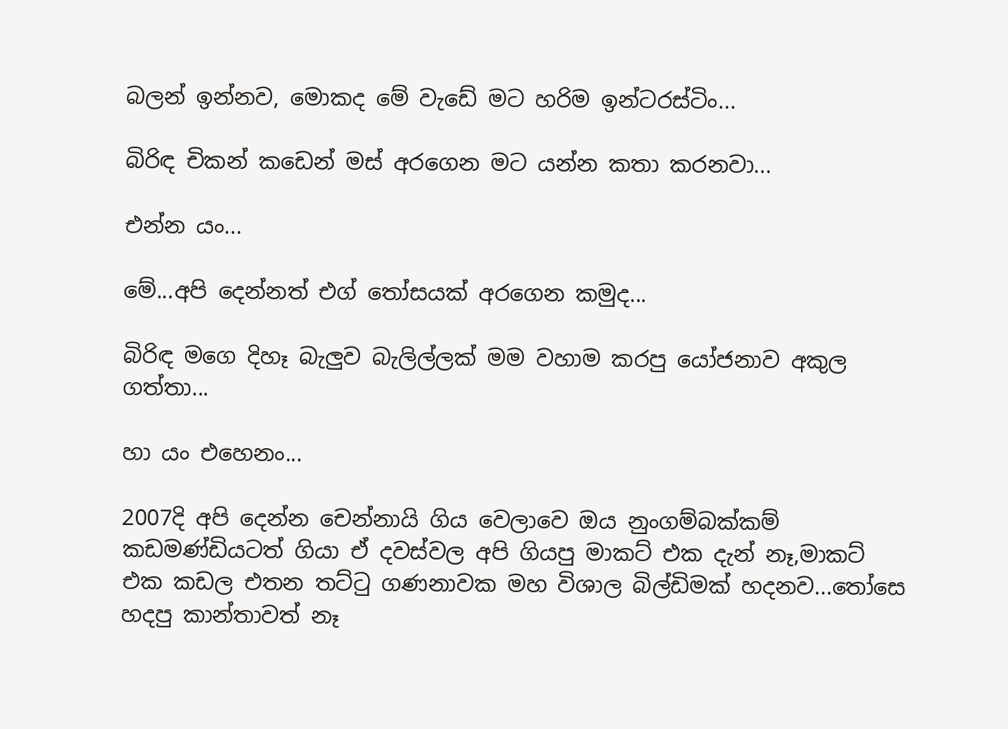බලන් ඉන්නව, මොකද මේ වැඩේ මට හරිම ඉන්ටරස්ටිං...

බිරිඳ චිකන් කඩෙන් මස් අරගෙන මට යන්න කතා කරනවා...

එන්න යං...

මේ...අපි දෙන්නත් එග් තෝසයක් අරගෙන කමුද...

බිරිඳ මගෙ දිහෑ බැලුව බැලිල්ලක් මම වහාම කරපු යෝජනාව අකුල ගත්තා...

හා යං එහෙනං...

2007දි අපි දෙන්න චෙන්නායි ගිය වෙලාවෙ ඔය නුංගම්බක්කම් කඩමණ්ඩියටත් ගියා ඒ දවස්වල අපි ගියපු මාකට් එක දැන් නෑ,මාකට් එක කඩල එතන තට්ටු ගණනාවක මහ විශාල බිල්ඩිමක් හදනව...තෝසෙ හදපු කාන්තාවත් නෑ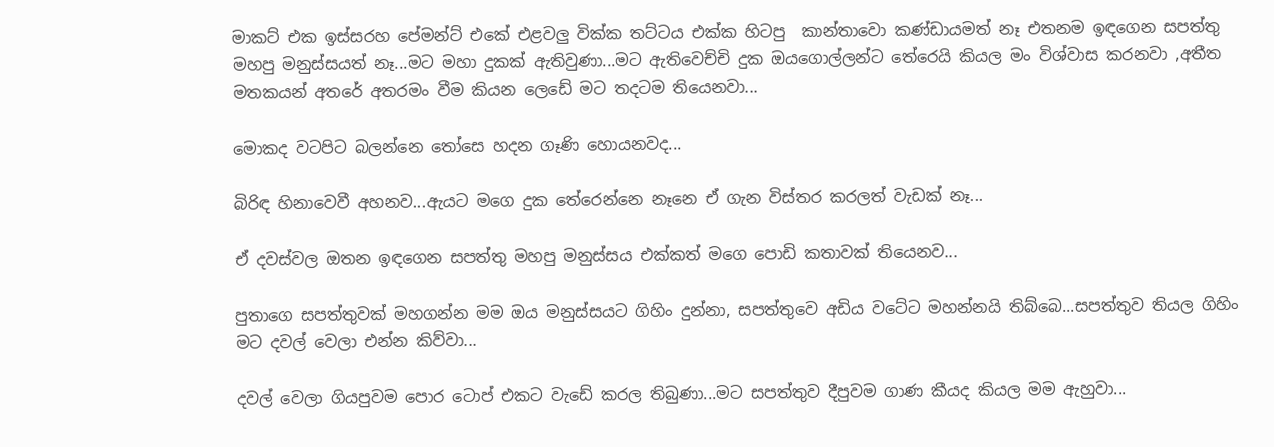මාකට් එක ඉස්සරහ පේමන්ට් එකේ එළවලු වික්ක තට්ටය එක්ක හිටපු  කාන්තාවො කණ්ඩායමත් නෑ එතනම ඉඳගෙන සපත්තු මහපු මනුස්සයත් නෑ...මට මහා දුකක් ඇතිවුණා...මට ඇතිවෙච්චි දුක ඔයගොල්ලන්ට තේරෙයි කියල මං විශ්වාස කරනවා ,අතීත මතකයන් අතරේ අතරමං වීම කියන ලෙඩේ මට තදටම තියෙනවා...

මොකද වටපිට බලන්නෙ තෝසෙ හදන ගෑණි හොයනවද...

බිරිඳ හිනාවෙවී අහනව...ඇයට මගෙ දුක තේරෙන්නෙ නෑනෙ ඒ ගැන විස්තර කරලත් වැඩක් නෑ...

ඒ දවස්වල ඔතන ඉඳගෙන සපත්තු මහපු මනුස්සය එක්කත් මගෙ පොඩි කතාවක් තියෙනව...

පුතාගෙ සපත්තුවක් මහගන්න මම ඔය මනුස්සයට ගිහිං දුන්නා, සපත්තුවෙ අඩිය වටේට මහන්නයි තිබ්බෙ...සපත්තුව තියල ගිහිං මට දවල් වෙලා එන්න කිව්වා...

දවල් වෙලා ගියපුවම පොර ටොප් එකට වැඩේ කරල තිබුණා...මට සපත්තුව දීපුවම ගාණ කීයද කියල මම ඇහුවා...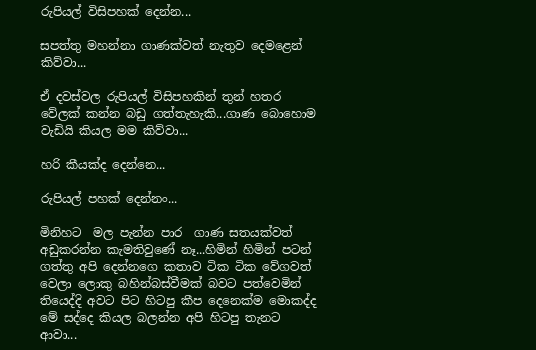රුපියල් විසිපහක් දෙන්න...

සපත්තු මහන්නා ගාණක්වත් නැතුව දෙමළෙන් කිව්වා...

ඒ දවස්වල රුපියල් විසිපහකින් තුන් හතර වේලක් කන්න බඩු ගත්තැහැකි...ගාණ බොහොම වැඩියි කියල මම කිව්වා...

හරි කීයක්ද දෙන්නෙ...

රුපියල් පහක් දෙන්නං...

මිනිහට  මල පැන්න පාර  ගාණ සතයක්වත් අඩුකරන්න කැමතිවුණේ නෑ...හිමින් හිමින් පටන් ගත්තු අපි දෙන්නගෙ කතාව ටික ටික වේගවත් වෙලා ලොකු බහින්බස්වීමක් බවට පත්වෙමින් තියෙද්දි අවට පිට හිටපු කීප දෙනෙක්ම මොකද්ද මේ සද්දෙ කියල බලන්න අපි හිටපු තැනට ආවා...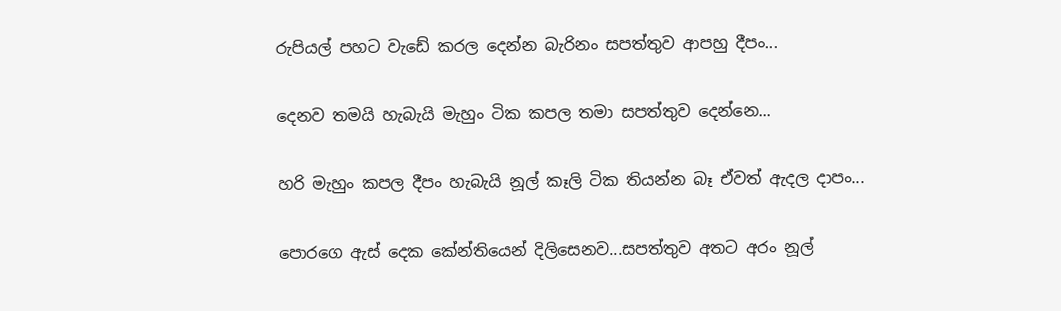රුපියල් පහට වැඩේ කරල දෙන්න බැරිනං සපත්තුව ආපහු දීපං...

දෙනව තමයි හැබැයි මැහුං ටික කපල තමා සපත්තුව දෙන්නෙ...

හරි මැහුං කපල දීපං හැබැයි නූල් කෑලි ටික තියන්න බෑ ඒවත් ඇදල දාපං...

පොරගෙ ඇස් දෙක කේන්තියෙන් දිලිසෙනව...සපත්තුව අතට අරං නූල්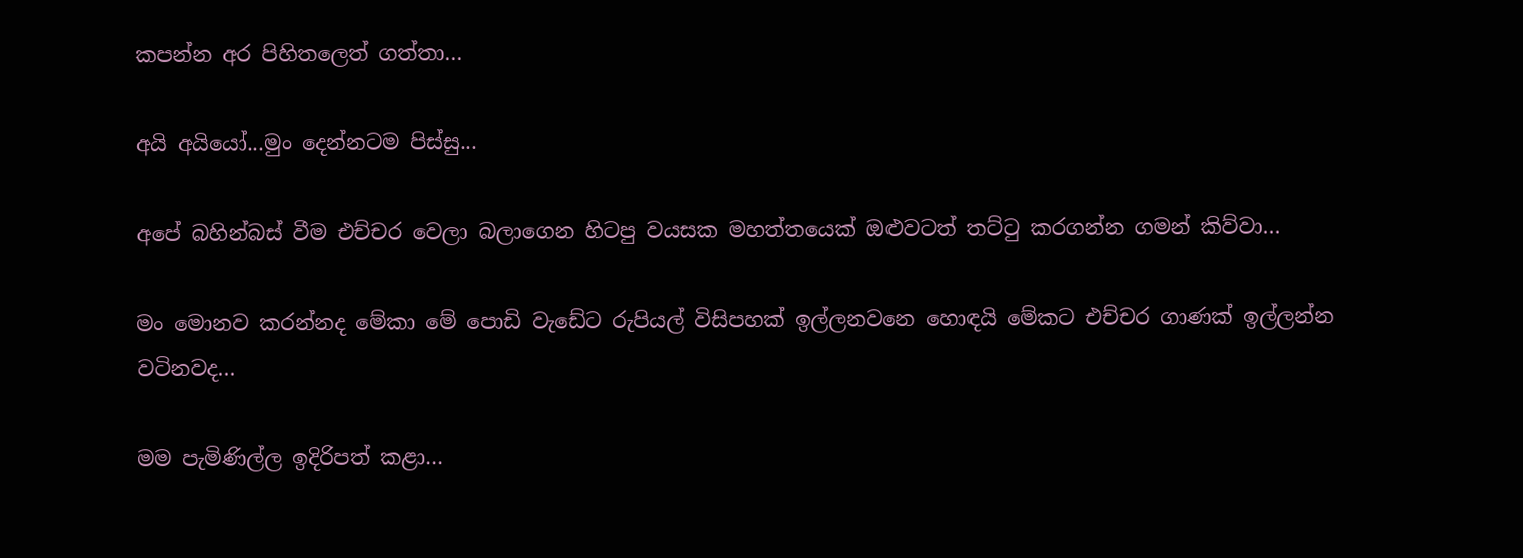කපන්න අර පිහිතලෙත් ගත්තා...

අයි අයියෝ...මුං දෙන්නටම පිස්සු...

අපේ බහින්බස් වීම එච්චර වෙලා බලාගෙන හිටපු වයසක මහත්තයෙක් ඔළුවටත් තට්ටු කරගන්න ගමන් කිව්වා...

මං මොනව කරන්නද මේකා මේ පොඩි වැඩේට රුපියල් විසිපහක් ඉල්ලනවනෙ හොඳයි මේකට එච්චර ගාණක් ඉල්ලන්න වටිනවද...

මම පැමිණිල්ල ඉදිරිපත් කළා...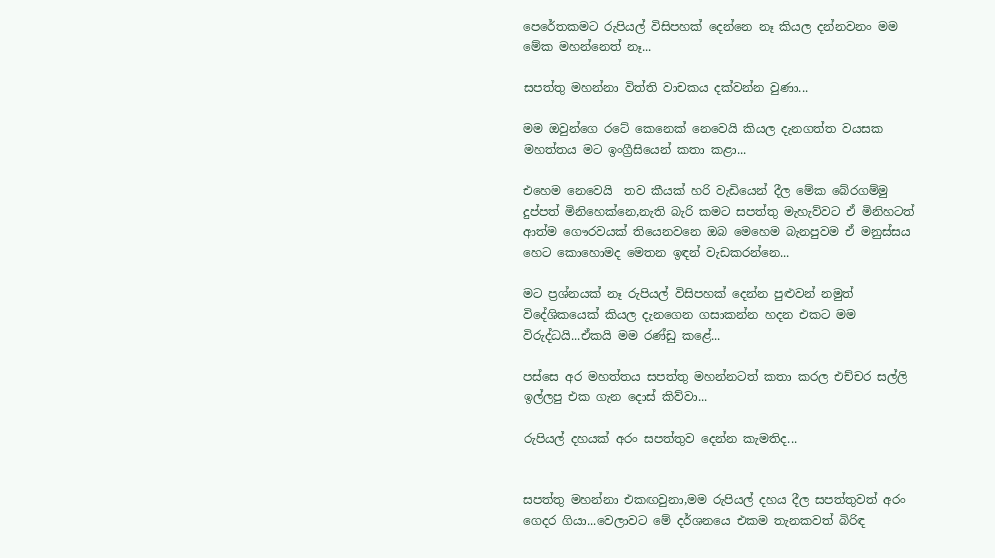පෙරේතකමට රුපියල් විසිපහක් දෙන්නෙ නෑ කියල දන්නවනං මම මේක මහන්නෙත් නෑ...

සපත්තු මහන්නා විත්ති වාචකය දක්වන්න වුණා...

මම ඔවුන්ගෙ රටේ කෙනෙක් නෙවෙයි කියල දැනගත්ත වයසක මහත්තය මට ඉංග්‍රීසියෙන් කතා කළා...

එහෙම නෙවෙයි  තව කීයක් හරි වැඩියෙන් දීල මේක බේරගම්මු දුප්පත් මිනිහෙක්නෙ,නැති බැරි කමට සපත්තු මැහැව්වට ඒ මිනිහටත් ආත්ම ගෞරවයක් තියෙනවනෙ ඔබ මෙහෙම බැනපුවම ඒ මනුස්සය හෙට කොහොමද මෙතන ඉඳන් වැඩකරන්නෙ...

මට ප්‍රශ්නයක් නෑ රුපියල් විසිපහක් දෙන්න පුළුවන් නමුත් විදේශිකයෙක් කියල දැනගෙන ගසාකන්න හදන එකට මම විරුද්ධයි...ඒකයි මම රණ්ඩු කළේ...

පස්සෙ අර මහත්තය සපත්තු මහන්නටත් කතා කරල එච්චර සල්ලි ඉල්ලපු එක ගැන දොස් කිව්වා...

රුපියල් දහයක් අරං සපත්තුව දෙන්න කැමතිද...


සපත්තු මහන්නා එකඟවුනා,මම රුපියල් දහය දීල සපත්තුවත් අරං ගෙදර ගියා...වෙලාවට මේ දර්ශනයෙ එකම තැනකවත් බිරිඳ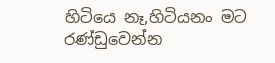හිටියෙ නෑ,හිටියනං මට රණ්ඩුවෙන්න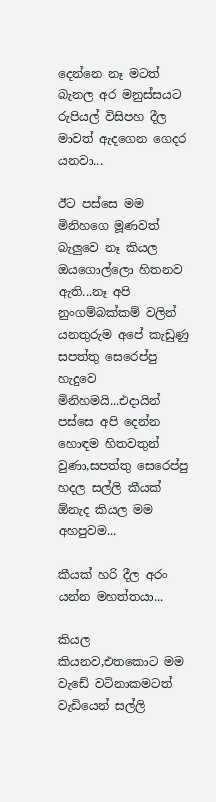දෙන්නෙ නෑ මටත් බැනල අර මනුස්සයට රුපියල් විසිපහ දීල මාවත් ඇදගෙන ගෙදර යනවා...

ඊට පස්සෙ මම මිනිහගෙ මූණවත් බැලුවෙ නෑ කියල ඔයගොල්ලො හිතනව ඇති...නෑ අපි නුංගම්බක්කම් වලින් යනතුරුම අපේ කැඩුණු සපත්තු සෙරෙප්පු හැදුවෙ මිනිහමයි...එදායින් පස්සෙ අපි දෙන්න හොඳම හිතවතුන් වුණා,සපත්තු සෙරෙප්පු හදල සල්ලි කීයක් ඕනැද කියල මම අහපුවම...

කීයක් හරි දීල අරං යන්න මහත්තයා...

කියල කියනව,එතකොට මම වැඩේ වටිනාකමටත් වැඩියෙන් සල්ලි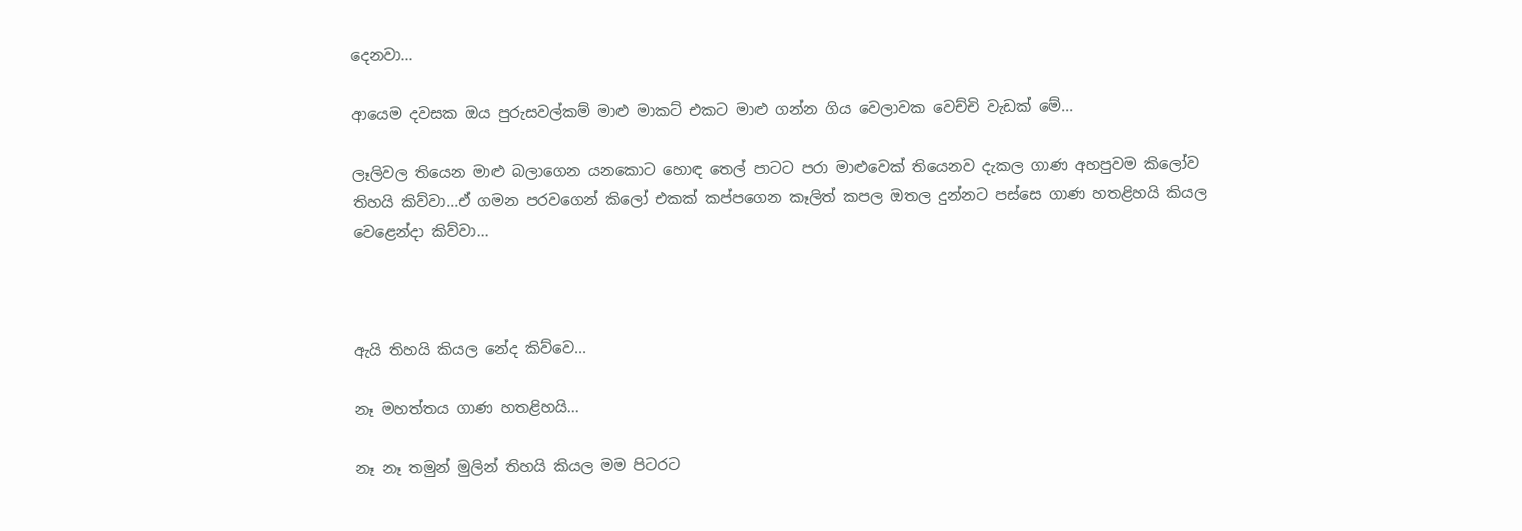දෙනවා...

ආයෙම දවසක ඔය පුරුසවල්කම් මාළු මාකට් එකට මාළු ගන්න ගිය වෙලාවක වෙච්චි වැඩක් මේ...

ලෑලිවල තියෙන මාළු බලාගෙන යනකොට හොඳ තෙල් පාටට පරා මාළුවෙක් තියෙනව දැකල ගාණ අහපුවම කිලෝව තිහයි කිව්වා...ඒ ගමන පරවගෙන් කිලෝ එකක් කප්පගෙන කෑලිත් කපල ඔතල දුන්නට පස්සෙ ගාණ හතළිහයි කියල වෙළෙන්දා කිව්වා...



ඇයි තිහයි කියල නේද කිව්වෙ...

නෑ මහත්තය ගාණ හතළිහයි...

නෑ නෑ තමුන් මුලින් තිහයි කියල මම පිටරට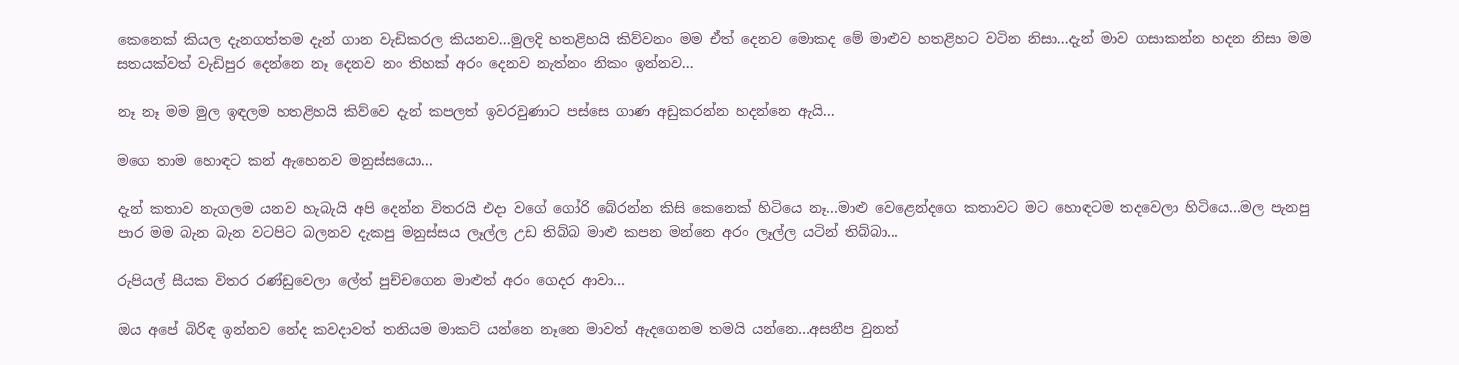කෙනෙක් කියල දැනගත්තම දැන් ගාන වැඩිකරල කියනව...මුලදි හතළිහයි කිව්වනං මම ඒත් දෙනව මොකද මේ මාළුව හතළිහට වටින නිසා...දැන් මාව ගසාකන්න හදන නිසා මම සතයක්වත් වැඩිපුර දෙන්නෙ නෑ දෙනව නං තිහක් අරං දෙනව නැත්නං නිකං ඉන්නව...

නෑ නෑ මම මුල ඉඳලම හතළිහයි කිව්වෙ දැන් කපලත් ඉවරවුණාට පස්සෙ ගාණ අඩුකරන්න හදන්නෙ ඇයි...

මගෙ තාම හොඳට කන් ඇහෙනව මනුස්සයො...

දැන් කතාව නැගලම යනව හැබැයි අපි දෙන්න විතරයි එදා වගේ ගෝරි බේරන්න කිසි කෙනෙක් හිටියෙ නෑ...මාළු වෙළෙන්දගෙ කතාවට මට හොඳටම තදවෙලා හිටියෙ...මල පැනපු පාර මම බැන බැන වටපිට බලනව දැකපු මනුස්සය ලෑල්ල උඩ තිබ්බ මාළු කපන මන්නෙ අරං ලෑල්ල යටින් තිබ්බා...

රුපියල් සීයක විතර රණ්ඩුවෙලා ලේත් පුච්චගෙන මාළුත් අරං ගෙදර ආවා...

ඔය අපේ බිරිඳ ඉන්නව නේද කවදාවත් තනියම මාකට් යන්නෙ නෑනෙ මාවත් ඇදගෙනම තමයි යන්නෙ...අසනීප වුනත්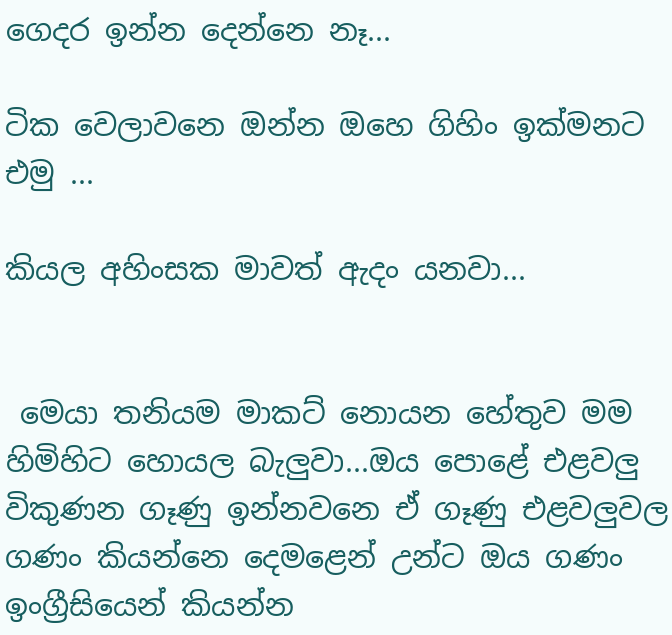ගෙදර ඉන්න දෙන්නෙ නෑ...

ටික වෙලාවනෙ ඔන්න ඔහෙ ගිහිං ඉක්මනට එමු ...

කියල අහිංසක මාවත් ඇදං යනවා...


 මෙයා තනියම මාකට් නොයන හේතුව මම හිමිහිට හොයල බැලුවා...ඔය පොළේ එළවලු විකුණන ගෑණු ඉන්නවනෙ ඒ ගෑණු එළවලුවල ගණං කියන්නෙ දෙමළෙන් උන්ට ඔය ගණං ඉංග්‍රීසියෙන් කියන්න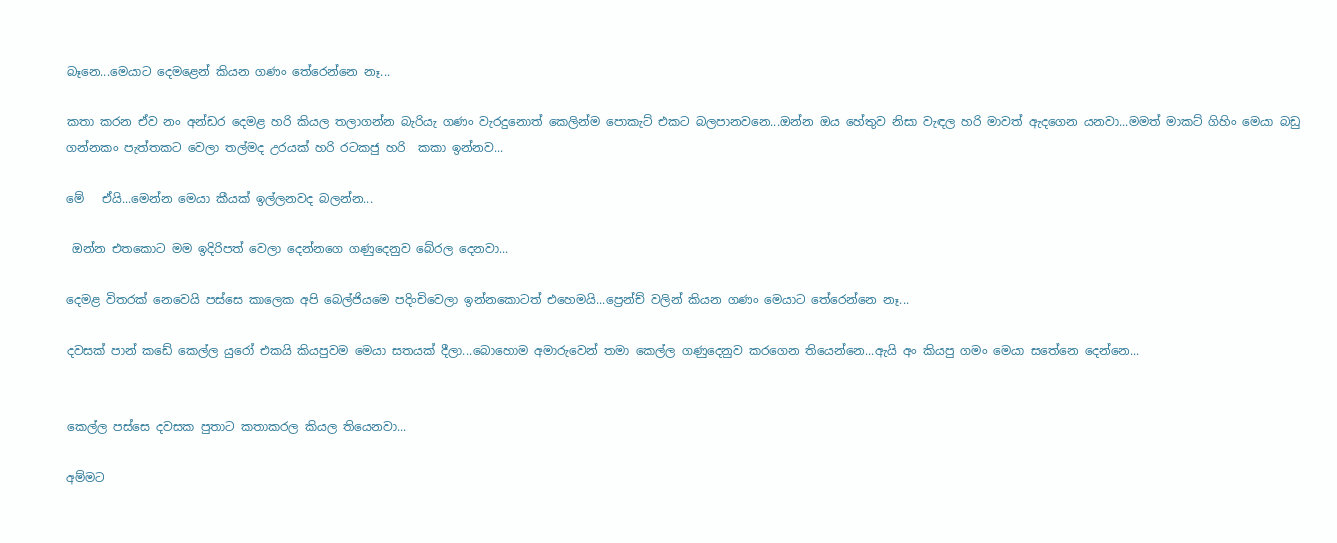බෑනෙ...මෙයාට දෙමළෙන් කියන ගණං තේරෙන්නෙ නෑ...

කතා කරන ඒව නං අන්ඩර දෙමළ හරි කියල තලාගන්න බැරියැ ගණං වැරදුනොත් කෙලින්ම පොකැට් එකට බලපානවනෙ...ඔන්න ඔය හේතුව නිසා වැඳල හරි මාවත් ඇදගෙන යනවා...මමත් මාකට් ගිහිං මෙයා බඩු ගන්නකං පැත්තකට වෙලා තල්මද උරයක් හරි රටකජු හරි  කකා ඉන්නව...

මේ   ඒයි...මෙන්න මෙයා කීයක් ඉල්ලනවද බලන්න...

 ඔන්න එතකොට මම ඉදිරිපත් වෙලා දෙන්නගෙ ගණුදෙනුව බේරල දෙනවා...

දෙමළ විතරක් නෙවෙයි පස්සෙ කාලෙක අපි බෙල්ජියමෙ පදිංචිවෙලා ඉන්නකොටත් එහෙමයි...ප්‍රෙන්ච් වලින් කියන ගණං මෙයාට තේරෙන්නෙ නෑ...

දවසක් පාන් කඩේ කෙල්ල යුරෝ එකයි කියපුවම මෙයා සතයක් දීලා...බොහොම අමාරුවෙන් තමා කෙල්ල ගණුදෙනුව කරගෙන තියෙන්නෙ...ඇයි අං කියපු ගමං මෙයා සතේනෙ දෙන්නෙ...


කෙල්ල පස්සෙ දවසක පුතාට කතාකරල කියල තියෙනවා...

අම්මට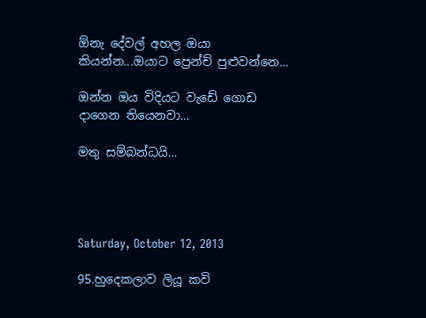ඕනැ දේවල් අහල ඔයා කියන්න...ඔයාට ප්‍රෙන්ච් පුළුවන්නෙ...

ඔන්න ඔය විදියට වැඩේ ගොඩ දාගෙන තියෙනවා...

මතු සම්බන්ධයි...




Saturday, October 12, 2013

95.හුදෙකලාව ලියූ කවි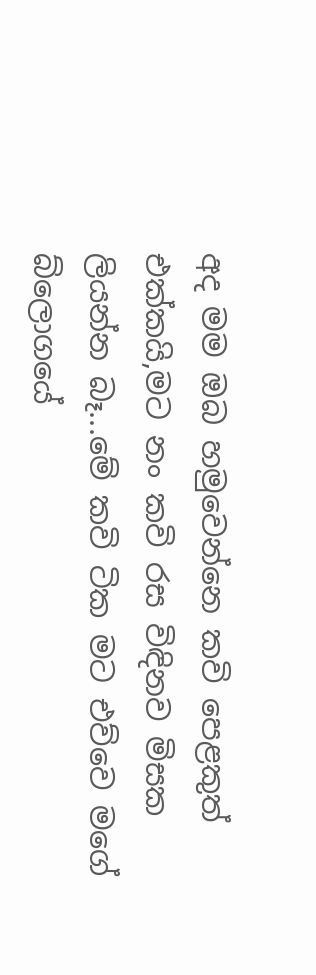අද මම ඔබ හමුවෙන්නෙ කවි පෙළකුත් එක්කයි,මට නං කවි රස විඳිනව මිසක ලියන්න බෑ...මේ කවි ටික මට එව්වෙ මගේ බ්ලොගයේ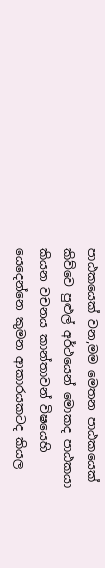පාඨකයෙක් වන,මම මෙතන පාඨකයෙක් කිව්වෙ පුළුල් අර්ථයෙන් මොකද පාඨකයා කියන වචනය කාන්තාවන් විෂයෙහි යෙදෙන්නෙ කුමන ආකාරයකටද කියල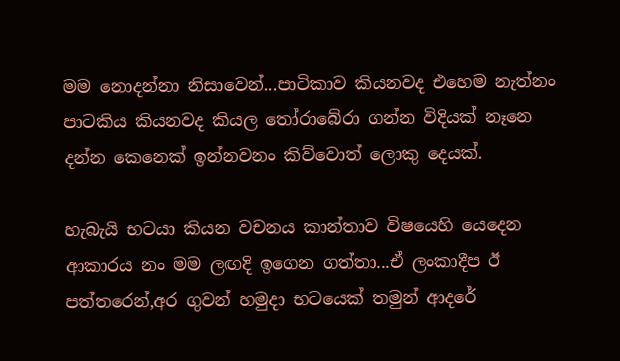මම නොදන්නා නිසාවෙන්...පාටිකාව කියනවද එහෙම නැත්නං පාටකිය කියනවද කියල තෝරාබේරා ගන්න විදියක් නෑනෙ දන්න කෙනෙක් ඉන්නවනං කිව්වොත් ලොකු දෙයක්.

හැබැයි භටයා කියන වචනය කාන්තාව විෂයෙහි යෙදෙන ආකාරය නං මම ලඟදි ඉගෙන ගත්තා...ඒ ලංකාදීප ඊ පත්තරෙන්,අර ගුවන් හමුදා භටයෙක් තමුන් ආදරේ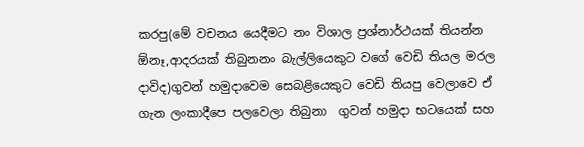කරපු(මේ වචනය යෙදීමට නං විශාල ප්‍රශ්නාර්ථයක් තියන්න ඕනෑ,ආදරයක් තිබුනනං බැල්ලියෙකුට වගේ වෙඩි තියල මරල දාවිද)ගුවන් හමුදාවෙම සෙබළියෙකුට වෙඩි තියපු වෙලාවෙ ඒ ගැන ලංකාදීපෙ පලවෙලා තිබුනා  ගුවන් හමුදා භටයෙක් සහ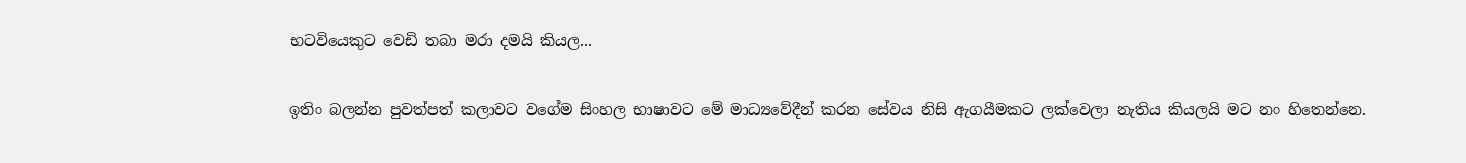භටවියෙකුට වෙඩි තබා මරා දමයි කියල...

ඉතිං බලන්න පුවත්පත් කලාවට වගේම සිංහල භාෂාවට මේ මාධ්‍යවේදීන් කරන සේවය නිසි ඇගයීමකට ලක්වෙලා නැතිය කියලයි මට නං හිතෙන්නෙ.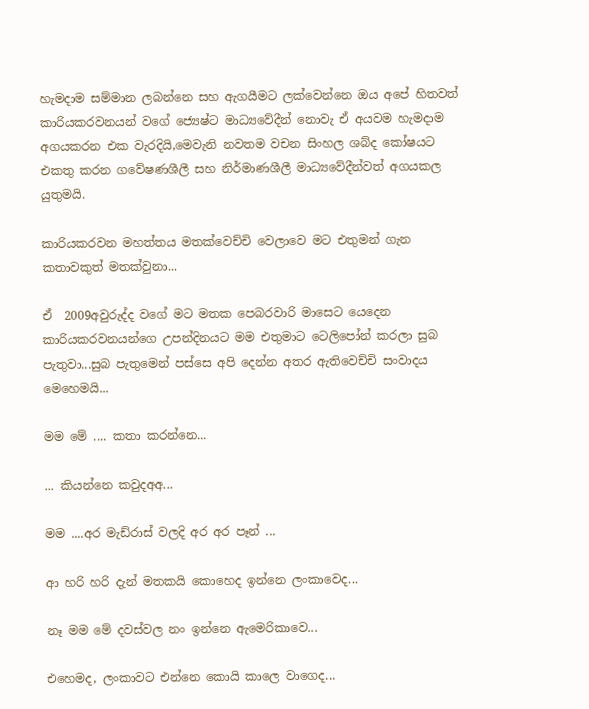හැමදාම සම්මාන ලබන්නෙ සහ ඇගයීමට ලක්වෙන්නෙ ඔය අපේ හිතවත් කාරියකරවනයන් වගේ ජ්‍යෙෂ්ට මාධ්‍යවේදීන් නොවැ ඒ අයවම හැමදාම අගයකරන එක වැරදියි,මෙවැනි නවතම වචන සිංහල ශබ්ද කෝෂයට එකතු කරන ගවේෂණශීලී සහ නිර්මාණශීලී මාධ්‍යවේදීන්වත් අගයකල යුතුමයි.

කාරියකරවන මහත්තය මතක්වෙච්චි වෙලාවෙ මට එතුමන් ගැන කතාවකුත් මතක්වුනා...

ඒ  2009අවුරුද්ද වගේ මට මතක පෙබරවාරි මාසෙට යෙදෙන කාරියකරවනයන්ගෙ උපන්දිනයට මම එතුමාට ටෙලිපෝන් කරලා සුබ පැතුවා...සුබ පැතුමෙන් පස්සෙ අපි දෙන්න අතර ඇතිවෙච්චි සංවාදය මෙහෙමයි...

මම මේ .... කතා කරන්නෙ...

... කියන්නෙ කවුදඅඅ...

මම ....අර මැඩ්රාස් වලදි අර අර පෑන් ...

ආ හරි හරි දැන් මතකයි කොහෙද ඉන්නෙ ලංකාවෙද...

නෑ මම මේ දවස්වල නං ඉන්නෙ ඇමෙරිකාවෙ...

එහෙමද, ලංකාවට එන්නෙ කොයි කාලෙ වාගෙද...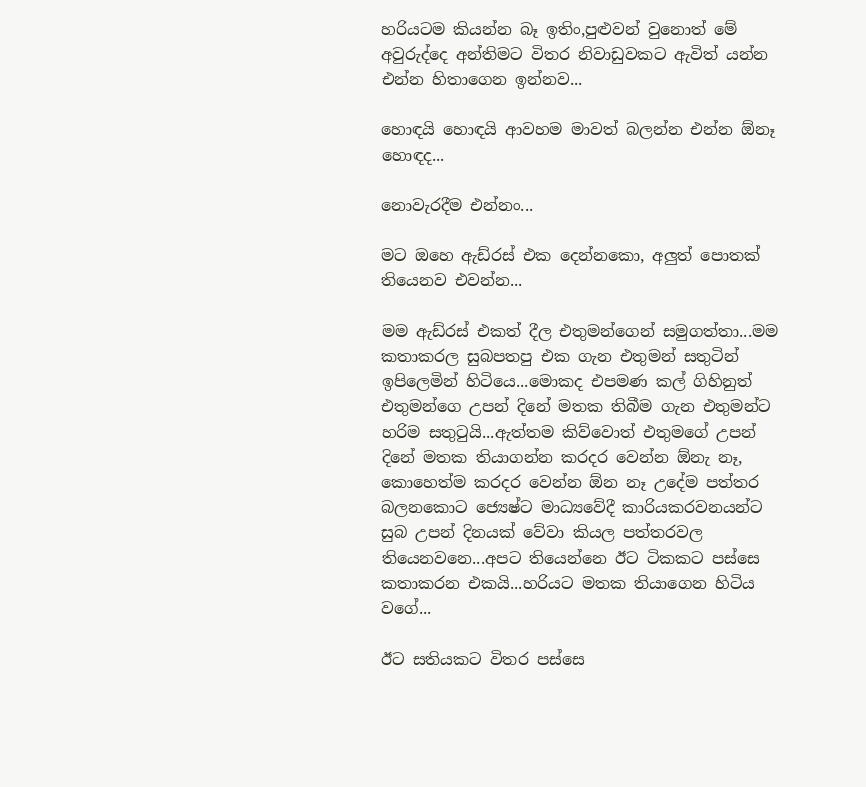හරියටම කියන්න බෑ ඉතිං,පුළුවන් වුනොත් මේ අවුරුද්දෙ අන්තිමට විතර නිවාඩුවකට ඇවිත් යන්න එන්න හිතාගෙන ඉන්නව...

හොඳයි හොඳයි ආවහම මාවත් බලන්න එන්න ඕනෑ හොඳද...

නොවැරදීම එන්නං...

මට ඔහෙ ඇඩ්රස් එක දෙන්නකො, අලුත් පොතක් තියෙනව එවන්න...

මම ඇඩ්රස් එකත් දීල එතුමන්ගෙන් සමුගත්තා...මම කතාකරල සුබපතපු එක ගැන එතුමන් සතුටින් ඉපිලෙමින් හිටියෙ...මොකද එපමණ කල් ගිහිනුත් එතුමන්ගෙ උපන් දිනේ මතක තිබීම ගැන එතුමන්ට හරිම සතුටුයි...ඇත්තම කිව්වොත් එතුමගේ උපන් දිනේ මතක තියාගන්න කරදර වෙන්න ඕනැ නෑ, කොහෙත්ම කරදර වෙන්න ඕන නෑ උදේම පත්තර බලනකොට ජ්‍යෙෂ්ට මාධ්‍යවේදී කාරියකරවනයන්ට සුබ උපන් දිනයක් වේවා කියල පත්තරවල තියෙනවනෙ...අපට තියෙන්නෙ ඊට ටිකකට පස්සෙ කතාකරන එකයි...හරියට මතක තියාගෙන හිටිය වගේ...

ඊට සතියකට විතර පස්සෙ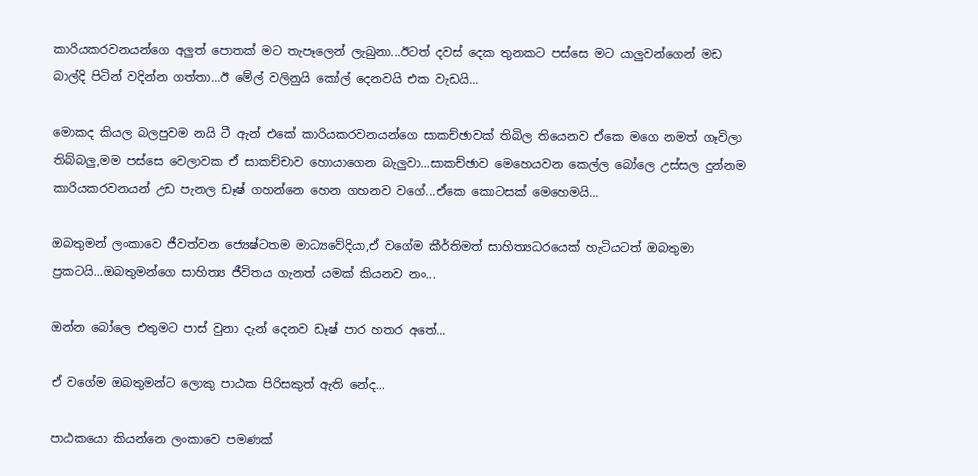කාරියකරවනයන්ගෙ අලුත් පොතක් මට තැපෑලෙන් ලැබුනා...ඊටත් දවස් දෙක තුනකට පස්සෙ මට යාලුවන්ගෙන් මඩ බාල්දි පිටින් වදින්න ගත්තා...ඊ මේල් වලිනුයි කෝල් දෙනවයි එක වැඩයි...

මොකද කියල බලපුවම නයි ටී ඇන් එකේ කාරියකරවනයන්ගෙ සාකච්ඡාවක් තිබිල තියෙනව ඒකෙ මගෙ නමත් ගෑවිලා තිබ්බලු,මම පස්සෙ වෙලාවක ඒ සාකච්චාව හොයාගෙන බැලුවා...සාකච්ඡාව මෙහෙයවන කෙල්ල බෝලෙ උස්සල දුන්නම කාරියකරවනයන් උඩ පැනල ඩෑෂ් ගහන්නෙ හෙන ගහනව වගේ...ඒකෙ කොටසක් මෙහෙමයි...

ඔබතුමන් ලංකාවෙ ජීවත්වන ජ්‍යෙෂ්ටතම මාධ්‍යවේදියා,ඒ වගේම කීර්තිමත් සාහිත්‍යධරයෙක් හැටියටත් ඔබතුමා ප්‍රකටයි...ඔබතුමන්ගෙ සාහිත්‍ය ජීවිතය ගැනත් යමක් කියනව නං...

ඔන්න බෝලෙ එතුමට පාස් වුනා දැන් දෙනව ඩෑෂ් පාර හතර අතේ...

ඒ වගේම ඔබතුමන්ට ලොකු පාඨක පිරිසකුත් ඇති නේද...

පාඨකයො කියන්නෙ ලංකාවෙ පමණක්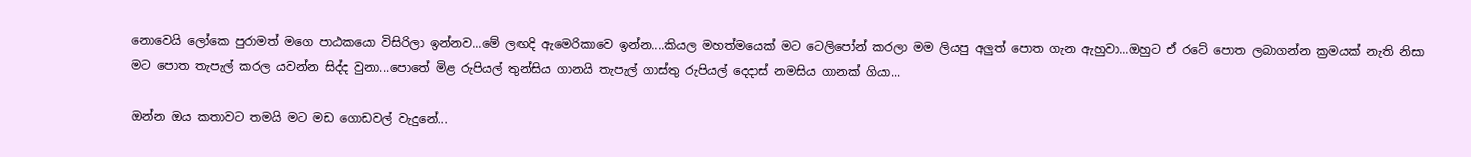නොවෙයි ලෝකෙ පුරාමත් මගෙ පාඨකයො විසිරිලා ඉන්නව...මේ ලඟදි ඇමෙරිකාවෙ ඉන්න....කියල මහත්මයෙක් මට ටෙලිපෝන් කරලා මම ලියපු අලුත් පොත ගැන ඇහුවා...ඔහුට ඒ රටේ පොත ලබාගන්න ක්‍රමයක් නැති නිසා මට පොත තැපැල් කරල යවන්න සිද්ද වුනා...පොතේ මිළ රුපියල් තුන්සිය ගානයි තැපැල් ගාස්තු රුපියල් දෙදාස් නමසිය ගානක් ගියා...

ඔන්න ඔය කතාවට තමයි මට මඩ ගොඩවල් වැදුනේ...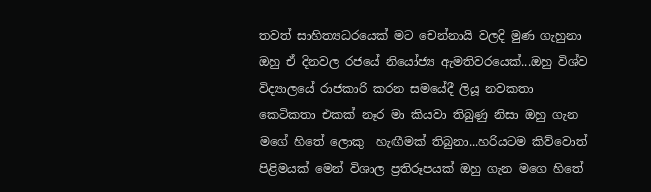තවත් සාහිත්‍යධරයෙක් මට චෙන්නායි වලදි මුණ ගැහුනා ඔහු ඒ දිනවල රජයේ නියෝජ්‍ය ඇමතිවරයෙක්...ඔහු විශ්ව විද්‍යාලයේ රාජකාරි කරන සමයේදී ලියූ නවකතා කෙටිකතා එකක් නෑර මා කියවා තිබුණු නිසා ඔහු ගැන මගේ හිතේ ලොකු  හැඟීමක් තිබුනා...හරියටම කිව්වොත් පිළිමයක් මෙන් විශාල ප්‍රතිරූපයක් ඔහු ගැන මගෙ හිතේ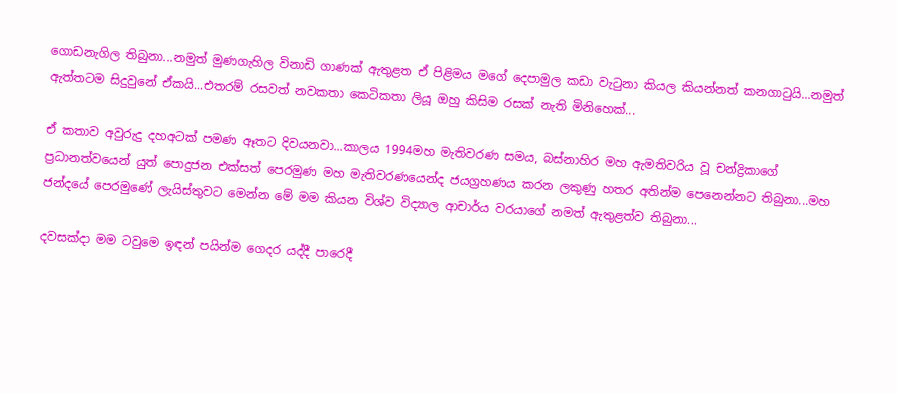ගොඩනැගිල තිබුනා...නමුත් මුණගැහිල විනාඩි ගාණක් ඇතුළත ඒ පිළිමය මගේ දෙපාමුල කඩා වැටුනා කියල කියන්නත් කනගාටුයි...නමුත් ඇත්තටම සිදුවුනේ ඒකයි...එතරම් රසවත් නවකතා කෙටිකතා ලියූ ඔහු කිසිම රසක් නැති මිනිහෙක්...

ඒ කතාව අවුරුදු දහඅටක් පමණ ඈතට දිවයනවා...කාලය 1994මහ මැතිවරණ සමය, බස්නාහිර මහ ඇමතිවරිය වූ චන්ද්‍රිකාගේ ප්‍රධානත්වයෙන් යුත් පොදුජන එක්සත් පෙරමුණ මහ මැතිවරණයෙන්ද ජයග්‍රහණය කරන ලකුණු හතර අතින්ම පෙනෙන්නට තිබුනා...මහ ජන්දයේ පෙරමුණේ ලැයිස්තුවට මෙන්න මේ මම කියන විශ්ව විද්‍යාල ආචාර්ය වරයාගේ නමත් ඇතුළත්ව තිබුනා...

දවසක්දා මම ටවුමෙ ඉඳන් පයින්ම ගෙදර යද්දී පාරෙදී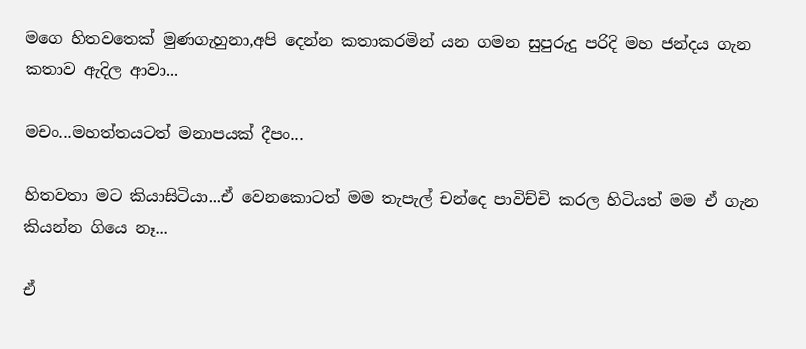මගෙ හිතවතෙක් මුණගැහුනා,අපි දෙන්න කතාකරමින් යන ගමන සුපුරුදු පරිදි මහ ජන්දය ගැන කතාව ඇදිල ආවා...

මචං...මහත්තයටත් මනාපයක් දීපං...

හිතවතා මට කියාසිටියා...ඒ වෙනකොටත් මම තැපැල් චන්දෙ පාවිච්චි කරල හිටියත් මම ඒ ගැන කියන්න ගියෙ නෑ...

ඒ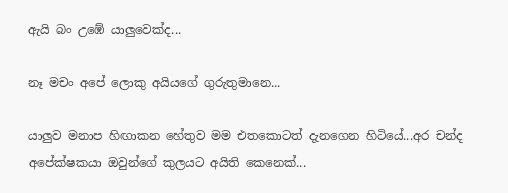ඇයි බං උඹේ යාලුවෙක්‌ද...

නෑ මචං අපේ ලොකු අයියගේ ගුරුතුමානෙ...

යාලුව මනාප හිඟාකන හේතුව මම එතකොටත් දැනගෙන හිටියේ...අර චන්ද අපේක්ෂකයා ඔවුන්ගේ කුලයට අයිති කෙනෙක්...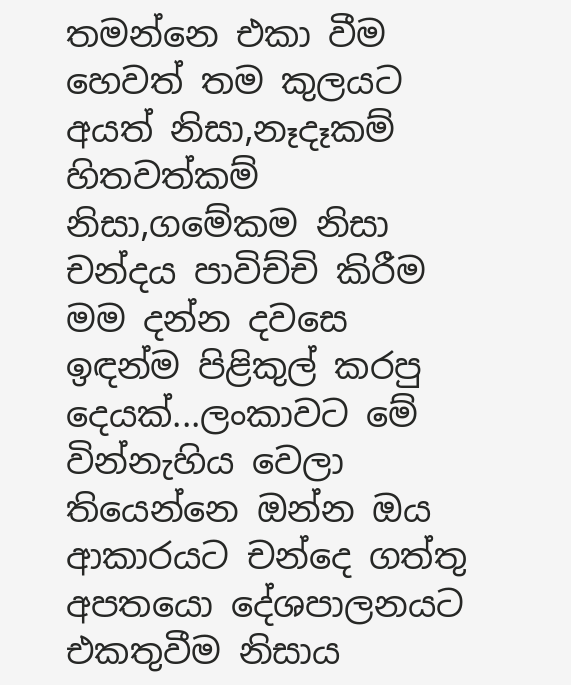තමන්නෙ එකා වීම හෙවත් තම කුලයට අයත් නිසා,නෑදෑකම් හිතවත්කම් නිසා,ගමේකම නිසා චන්දය පාවිච්චි කිරීම මම දන්න දවසෙ ඉඳන්ම පිළිකුල් කරපු දෙයක්...ලංකාවට මේ වින්නැහිය වෙලා තියෙන්නෙ ඔන්න ඔය ආකාරයට චන්දෙ ගත්තු අපතයො දේශපාලනයට එකතුවීම නිසාය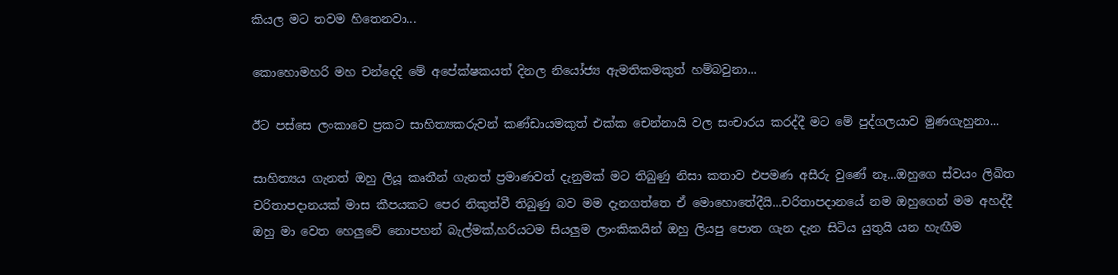කියල මට තවම හිතෙනවා...

කොහොමහරි මහ චන්දෙදි මේ අපේක්ෂකයත් දිනල නියෝජ්‍ය ඇමතිකමකුත් හම්බවුනා...

ඊට පස්සෙ ලංකාවෙ ප්‍රකට සාහිත්‍යකරුවන් කණ්ඩායමකුත් එක්ක චෙන්නායි වල සංචාරය කරද්දී මට මේ පුද්ගලයාව මුණගැහුනා...

සාහිත්‍යය ගැනත් ඔහු ලියූ කෘතීන් ගැනත් ප්‍රමාණවත් දැනුමක් මට තිබුණු නිසා කතාව එපමණ අසීරු වුණේ නෑ...ඔහුගෙ ස්වයං ලිඛිත චරිතාපදානයක් මාස කීපයකට පෙර නිකුත්වී තිබුණු බව මම දැනගත්තෙ ඒ මොහොතේදීයි...චරිතාපදානයේ නම ඔහුගෙන් මම අහද්දී ඔහු මා වෙත හෙලුවේ නොපහන් බැල්මක්,හරියටම සියලුම ලාංකිකයින් ඔහු ලියපු පොත ගැන දැන සිටිය යුතුයි යන හැඟීම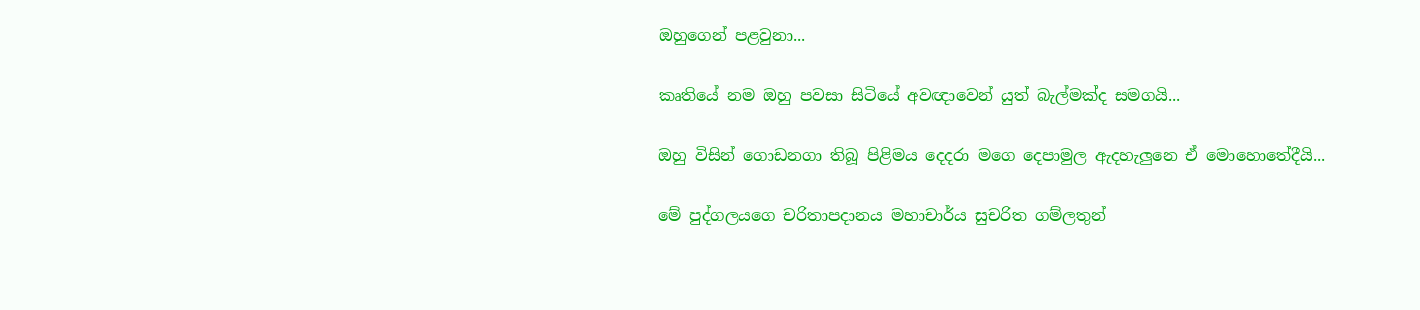ඔහුගෙන් පළවුනා...

කෘතියේ නම ඔහු පවසා සිටියේ අවඥාවෙන් යුත් බැල්මක්ද සමගයි...

ඔහු විසින් ගොඩනගා තිබූ පිළිමය දෙදරා මගෙ දෙපාමුල ඇදහැලුනෙ ඒ මොහොතේදීයි...

මේ පුද්ගලයගෙ චරිතාපදානය මහාචාර්ය සුචරිත ගම්ලතුන්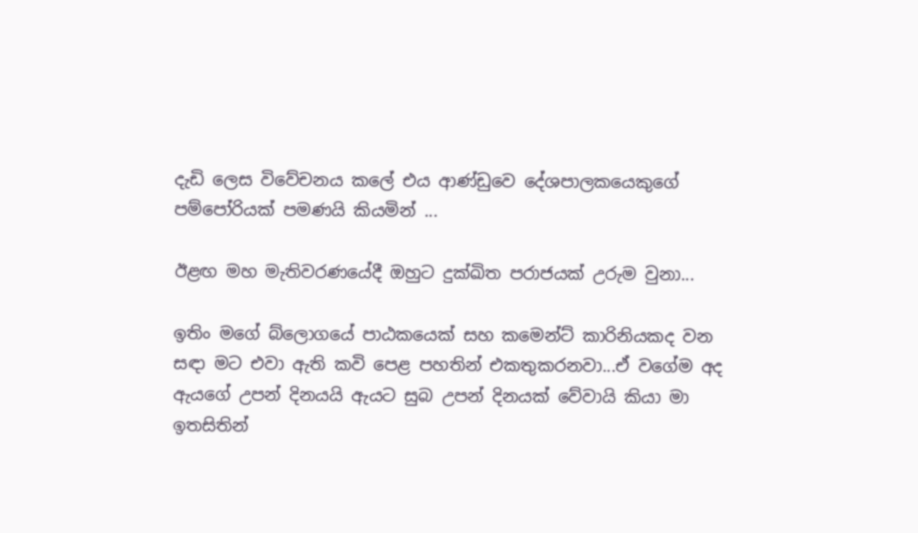දැඩි ලෙස විවේචනය කලේ එය ආණ්ඩුවෙ දේශපාලකයෙකුගේ පම්පෝරියක්‌ පමණයි කියමින් ...

ඊළඟ මහ මැතිවරණයේදී ඔහුට දුක්ඛිත පරාජයක් උරුම වුනා...

ඉතිං මගේ බ්ලොගයේ පාඨකයෙක් සහ කමෙන්ට් කාරිනියකද වන සඳා මට එවා ඇති කවි පෙළ පහතින් එකතුකරනවා...ඒ වගේම අද ඇයගේ උපන් දිනයයි ඇයට සුබ උපන් දිනයක් වේවායි කියා මා ඉතසිතින්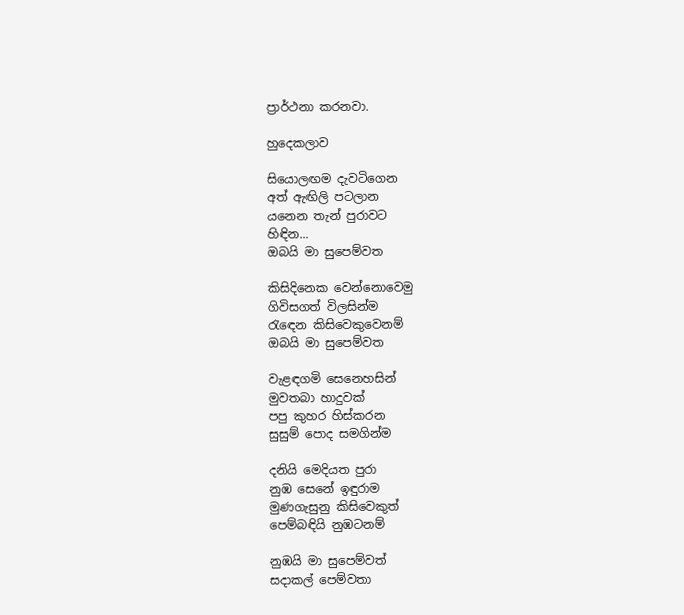ප්‍රාර්ථනා කරනවා.

හුදෙකලාව

සියොලඟම දැවටිගෙන
අත් ඇඟිලි පටලාන
යනෙන තැන් පුරාවට
හිඳින...
ඔබයි මා සුපෙම්වත

කිසිදිනෙක වෙන්නොවෙමු
ගිවිසගත් විලසින්ම
රැඳෙන කිසිවෙකුවෙනම්
ඔබයි මා සුපෙම්වත

වැළඳගමි සෙනෙහසින්
මුවතබා හාදුවක්
පපු කුහර හිස්කරන
සුසුම් පොද සමගින්ම

දනියි මෙදියත පුරා
නුඹ සෙනේ ඉඳුරාම
මුණගැසුනු කිසිවෙකුත්
පෙම්බඳියි නුඹටනම්

නුඹයි මා සුපෙම්වත්
සදාකල් පෙම්වතා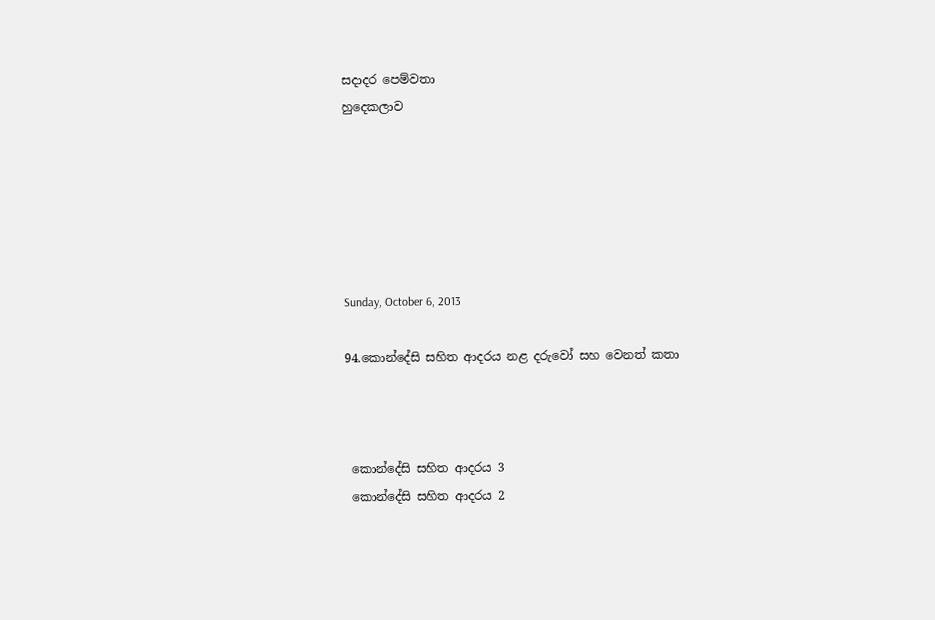සදාදර පෙම්වතා
හුදෙකලාව






Sunday, October 6, 2013

94.කොන්දේසි සහිත ආදරය නළ දරුවෝ සහ වෙනත් කතා



 කොන්දේසි සහිත ආදරය 3
 කොන්දේසි සහිත ආදරය 2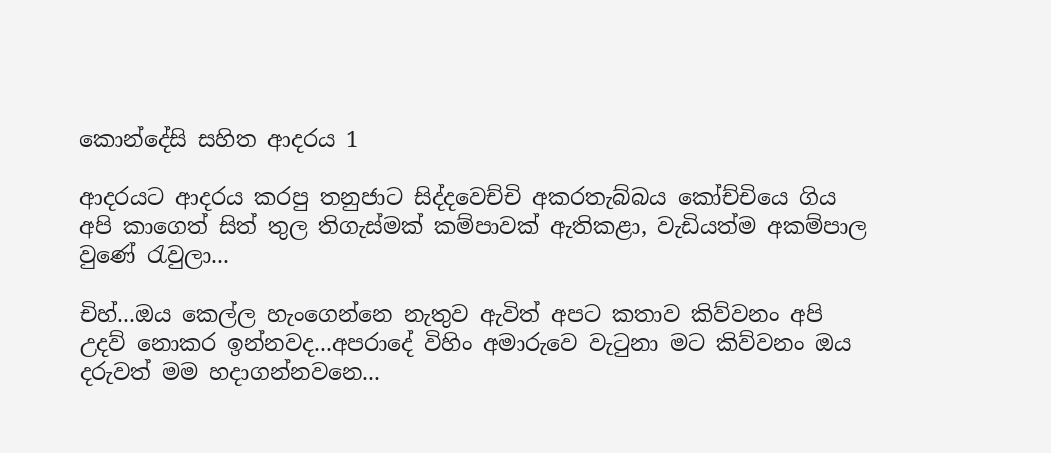කොන්දේසි සහිත ආදරය 1

ආදරයට ආදරය කරපු තනුජාට සිද්දවෙච්චි අකරතැබ්බය කෝච්චියෙ ගිය අපි කාගෙත් සිත් තුල තිගැස්මක් කම්පාවක් ඇතිකළා, වැඩියත්ම අකම්පාල වුණේ රැවුලා...

චිහ්...ඔය කෙල්ල හැංගෙන්නෙ නැතුව ඇවිත් අපට කතාව කිව්වනං අපි උදව් නොකර ඉන්නවද...අපරාදේ විහිං අමාරුවෙ වැටුනා මට කිව්වනං ඔය දරුවත් මම හදාගන්නවනෙ...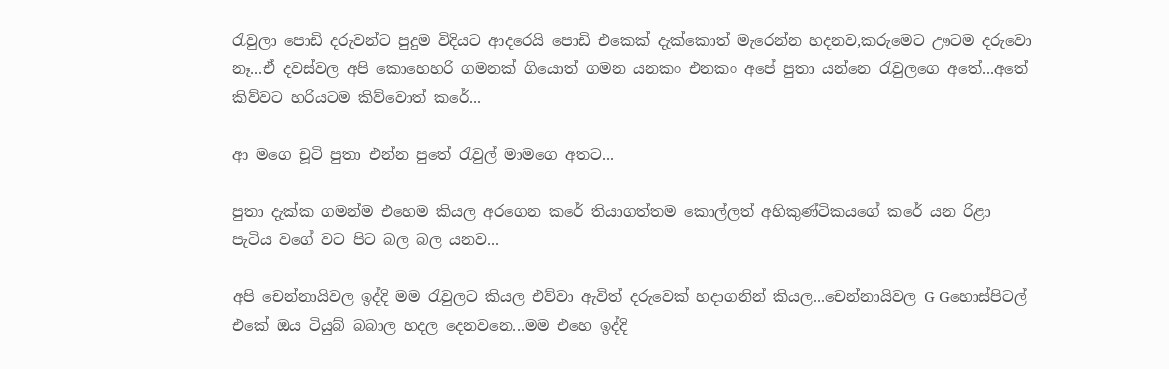රැවුලා පොඩි දරුවන්ට පුදුම විදියට ආදරෙයි පොඩි එකෙක් දැක්කොත් මැරෙන්න හදනව,කරුමෙට ඌටම දරුවො නෑ...ඒ දවස්වල අපි කොහෙහරි ගමනක් ගියොත් ගමන යනකං එනකං අපේ පුතා යන්නෙ රැවුලගෙ අතේ...අතේ කිව්වට හරියටම කිව්වොත් කරේ...

ආ මගෙ චූටි පුතා එන්න පුතේ රැවුල් මාමගෙ අතට...

පුතා දැක්ක ගමන්ම එහෙම කියල අරගෙන කරේ තියාගත්තම කොල්ලත් අහිකුණ්ටිකයගේ කරේ යන රිළා පැටිය වගේ වට පිට බල බල යනව...

අපි චෙන්නායිවල ඉද්දි මම රැවුලට කියල එව්වා ඇවිත් දරුවෙක් හදාගනින් කියල...චෙන්නායිවල G Gහොස්පිටල් එකේ ඔය ටියුබ් බබාල හදල දෙනවනෙ...මම එහෙ ඉද්දි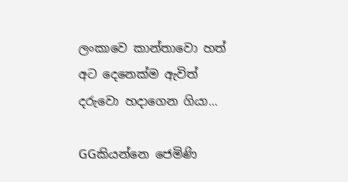ලංකාවෙ කාන්තාවො හත් අට දෙනෙක්ම ඇවිත් දරුවො හදාගෙන ගියා...

GGකියන්නෙ ජෙමිණි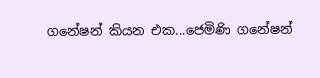ගනේෂන් කියන එක...ජෙමිණි ගනේෂන්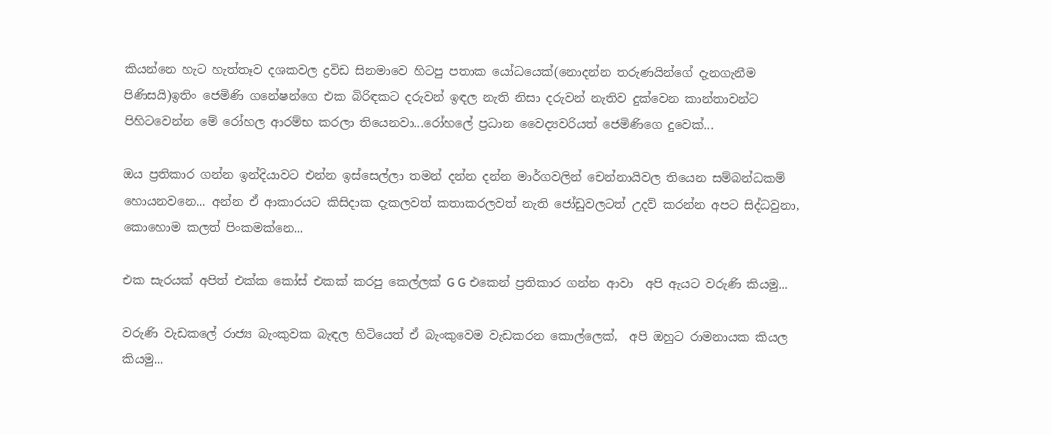කියන්නෙ හැට හැත්තෑව දශකවල ද්‍රවිඩ සිනමාවෙ හිටපු පතාක යෝධයෙක්(නොදන්න තරුණයින්ගේ දැනගැනීම පිණිසයි)ඉතිං ජෙමිණි ගනේෂන්ගෙ එක බිරිඳකට දරුවන් ඉඳල නැති නිසා දරුවන් නැතිව දුක්වෙන කාන්තාවන්ට පිහිටවෙන්න මේ රෝහල ආරම්භ කරලා තියෙනවා...රෝහලේ ප්‍රධාන වෛද්‍යවරියත් ජෙමිණිගෙ දුවෙක්...

ඔය ප්‍රතිකාර ගන්න ඉන්දියාවට එන්න ඉස්සෙල්ලා තමන් දන්න දන්න මාර්ගවලින් චෙන්නායිවල තියෙන සම්බන්ධකම් හොයනවනෙ... අන්න ඒ ආකාරයට කිසිදාක දැකලවත් කතාකරලවත් නැති ජෝඩුවලටත් උදව් කරන්න අපට සිද්ධවුනා, කොහොම කලත් පිංකමක්නෙ...

එක සැරයක් අපිත් එක්ක කෝස් එකක් කරපු කෙල්ලක් G G එකෙන් ප්‍රතිකාර ගන්න ආවා  අපි ඇයට වරුණි කියමු...

වරුණි වැඩකලේ රාජ්‍ය බැංකුවක බැඳල හිටියෙත් ඒ බැංකුවෙම වැඩකරන කොල්ලෙක්,  අපි ඔහුට රාමනායක කියල කියමු...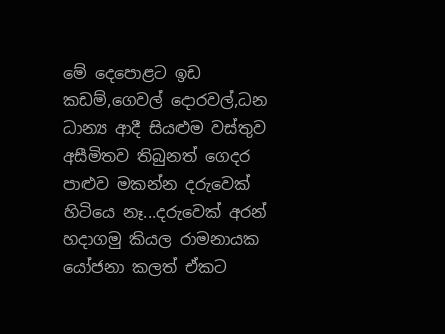මේ දෙපොළට ඉඩ කඩම්,ගෙවල් දොරවල්,ධන ධාන්‍ය ආදී සියළුම වස්තුව අසීමිතව තිබුනත් ගෙදර පාළුව මකන්න දරුවෙක් හිටියෙ නෑ...දරුවෙක් අරන් හදාගමු කියල රාමනායක යෝජනා කලත් ඒකට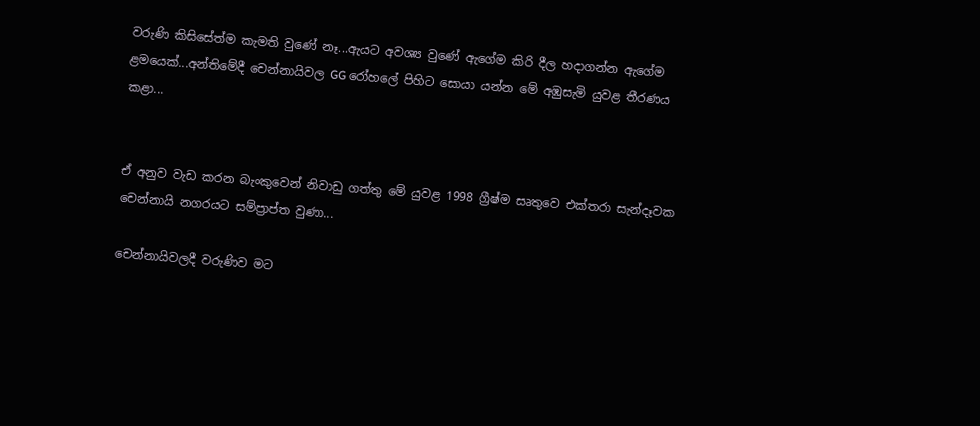වරුණි කිසිසේත්ම කැමති වුණේ නෑ...ඇයට අවශ්‍ය වුණේ ඇගේම කිරි දීල හදාගන්න ඇගේම ළමයෙක්...අන්තිමේදී චෙන්නායිවල GG රෝහලේ පිහිට සොයා යන්න මේ අඹුසැමි යුවළ තීරණය කළා...


ඒ අනුව වැඩ කරන බැංකුවෙන් නිවාඩු ගත්තු මේ යුවළ 1998 ග්‍රීෂ්ම සෘතුවෙ එක්තරා සැන්දෑවක චෙන්නායි නගරයට සම්ප්‍රාප්ත වුණා...

චෙන්නායිවලදී වරුණිව මට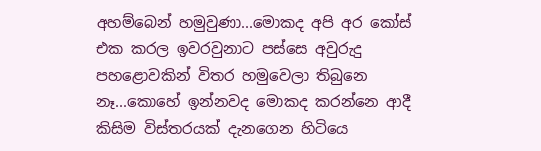අහම්බෙන් හමුවුණා...මොකද අපි අර කෝස් එක කරල ඉවරවුනාට පස්සෙ අවුරුදු පහළොවකින් විතර හමුවෙලා තිබුනෙ නෑ...කොහේ ඉන්නවද මොකද කරන්නෙ ආදී කිසිම විස්තරයක් දැනගෙන හිටියෙ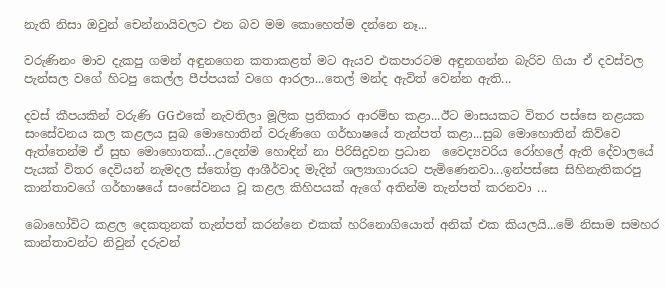නැති නිසා ඔවුන් චෙන්නායිවලට එන බව මම කොහෙත්ම දන්නෙ නෑ...

වරුණිනං මාව දැකපු ගමන් අඳුනගෙන කතාකළත් මට ඇයව එකපාරටම අඳුනගන්න බැරිව ගියා ඒ දවස්වල පැන්සල වගේ හිටපු කෙල්ල පීප්පයක් වගෙ ආරලා...තෙල් මන්ද ඇවිත් වෙන්න ඇති...

දවස් කීපයකින් වරුණි GGඑකේ නැවතිලා මූලික ප්‍රතිකාර ආරම්භ කළා...ඊට මාසයකට විතර පස්සෙ නළයක සංසේවනය කල කළලය සුබ මොහොතින් වරුණිගෙ ගර්භාෂයේ තැන්පත් කළා...සුබ මොහොතින් කිව්වෙ ඇත්තෙන්ම ඒ සුභ මොහොතක්...උදෙන්ම හොඳින් නා පිරිසිදුවන ප්‍රධාන  වෛද්‍යවරිය රෝහලේ ඇති දේවාලයේ පැයක් විතර දෙවියන් නැමදල ස්තෝත්‍ර ආශීර්වාද මැදින් ශල්‍යාගාරයට පැමිණෙනවා...ඉන්පස්සෙ සිහිනැතිකරපු කාන්තාවගේ ගර්භාෂයේ සංසේවනය වූ කළල කිහිපයක් ඇගේ අතින්ම තැන්පත් කරනවා ...

බොහෝවිට කළල දෙකතුනක් තැන්පත් කරන්නෙ එකක් හරිනොගියොත් අනික් එක කියලයි...මේ නිසාම සමහර කාන්තාවන්ට නිවුන් දරුවන්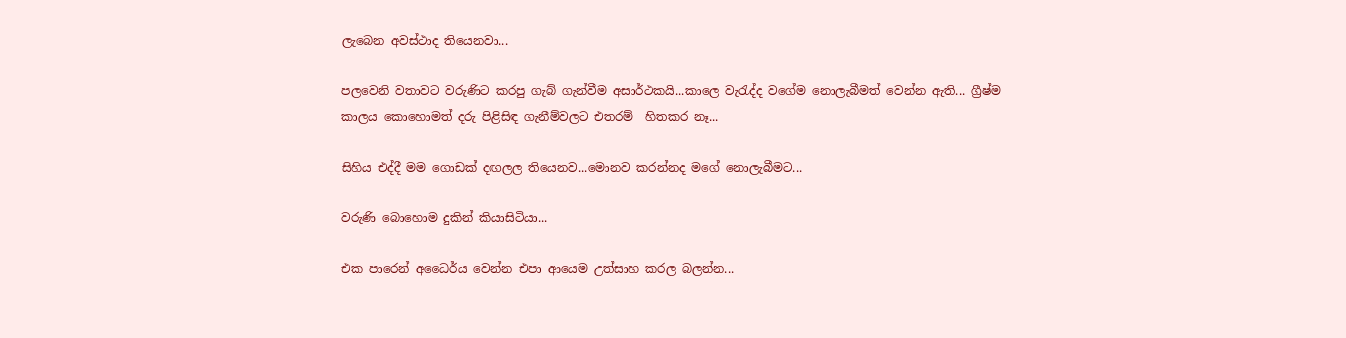ලැබෙන අවස්ථාද තියෙනවා...

පලවෙනි වතාවට වරුණිට කරපු ගැබ් ගැන්වීම අසාර්ථකයි...කාලෙ වැරැද්ද වගේම නොලැබීමත් වෙන්න ඇති... ග්‍රීෂ්ම කාලය කොහොමත් දරු පිළිසිඳ ගැනීම්වලට එතරම්  හිතකර නෑ...

සිහිය එද්දී මම ගොඩක් දඟලල තියෙනව...මොනව කරන්නද මගේ නොලැබීමට...

වරුණි බොහොම දුකින් කියාසිටියා...

එක පාරෙන් අධෛර්ය වෙන්න එපා ආයෙම උත්සාහ කරල බලන්න...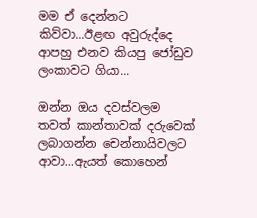මම ඒ දෙන්නට කිව්වා...ඊළඟ අවුරුද්දෙ ආපහු එනව කියපු ජෝඩුව ලංකාවට ගියා...

ඔන්න ඔය දවස්වලම තවත් කාන්තාවක් දරුවෙක් ලබාගන්න චෙන්නායිවලට ආවා...ඇයත් කොහෙන්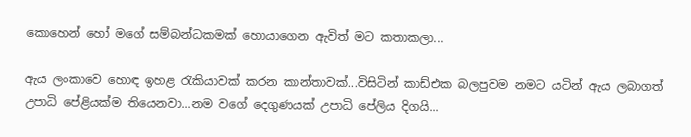කොහෙන් හෝ මගේ සම්බන්ධකමක් හොයාගෙන ඇවිත් මට කතාකලා...

ඇය ලංකාවෙ හොඳ ඉහළ රැකියාවක් කරන කාන්තාවක්...විසිටින් කාඩ්එක බලපුවම නමට යටින් ඇය ලබාගත් උපාධි පේළියක්ම තියෙනවා...නම වගේ දෙගුණයක් උපාධි පේලිය දිගයි...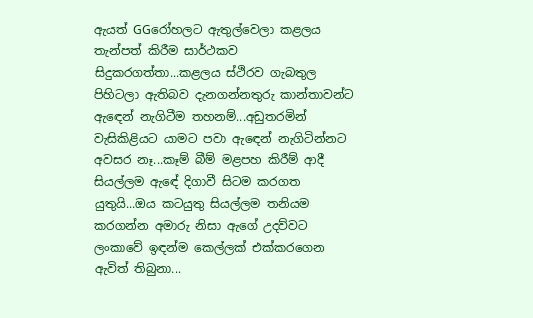ඇයත් GGරෝහලට ඇතුල්වෙලා කළලය තැන්පත් කිරීම සාර්ථකව සිදුකරගත්තා...කළලය ස්ථිරව ගැබතුල පිහිටලා ඇතිබව දැනගන්නතුරු කාන්තාවන්ට ඇඳෙන් නැගිටීම තහනම්...අඩුතරමින් වැසිකිළියට යාමට පවා ඇඳෙන් නැගිටින්නට අවසර නෑ...කෑම් බීම් මළපහ කිරීම් ආදී සියල්ලම ඇඳේ දිගාවී සිටම කරගත යුතුයි...ඔය කටයුතු සියල්ලම තනියම කරගන්න අමාරු නිසා ඇගේ උදව්වට ලංකාවේ ඉඳන්ම කෙල්ලක් එක්කරගෙන ඇවිත් තිබුනා...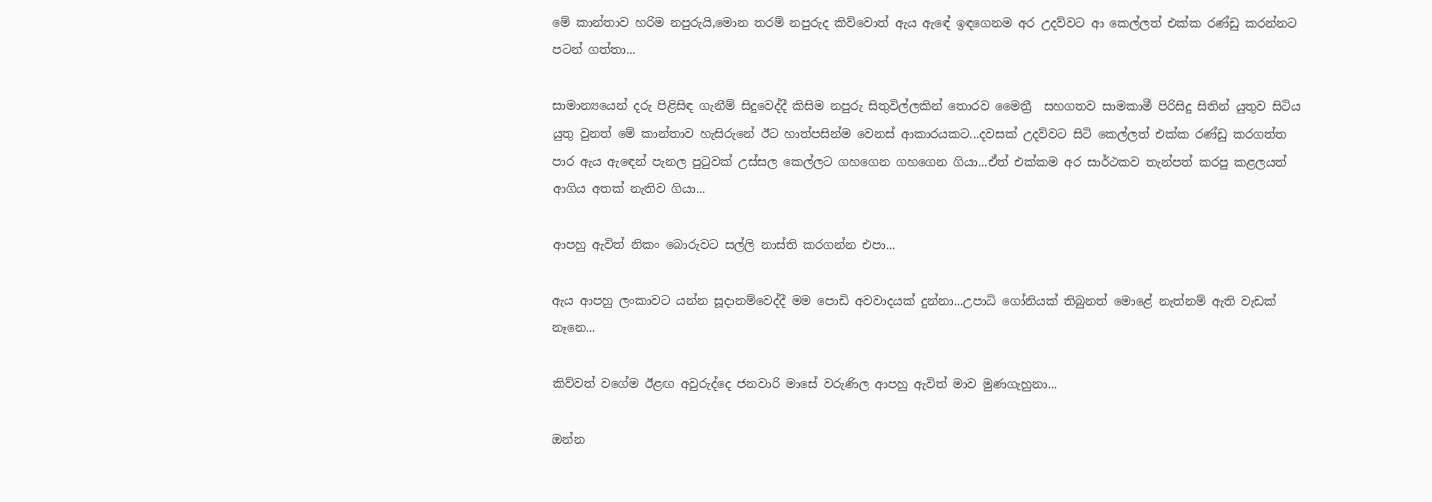මේ කාන්තාව හරිම නපුරුයි,මොන තරම් නපුරුද කිව්වොත් ඇය ඇඳේ ඉඳගෙනම අර උදව්වට ආ කෙල්ලත් එක්ක රණ්ඩු කරන්නට පටන් ගත්තා...

සාමාන්‍යයෙන් දරු පිළිසිඳ ගැනීම් සිදුවෙද්දී කිසිම නපුරු සිතුවිල්ලකින් තොරව මෛත්‍රී  සහගතව සාමකාමී පිරිසිදු සිතින් යුතුව සිටිය යුතු වුනත් මේ කාන්තාව හැසිරුනේ ඊට හාත්පසින්ම වෙනස් ආකාරයකට...දවසක් උදව්වට සිටි කෙල්ලත් එක්ක රණ්ඩු කරගත්ත පාර ඇය ඇඳෙන් පැනල පුටුවක් උස්සල කෙල්ලට ගහගෙන ගහගෙන ගියා...ඒත් එක්කම අර සාර්ථකව තැන්පත් කරපු කළලයත් ආගිය අතක් නැතිව ගියා...

ආපහු ඇවිත් නිකං බොරුවට සල්ලි නාස්ති කරගන්න එපා...

ඇය ආපහු ලංකාවට යන්න සූදානම්වෙද්දී මම පොඩි අවවාදයක් දුන්නා...උපාධි ගෝනියක් තිබුනත් මොළේ නැත්නම් ඇති වැඩක් නෑනෙ...

කිව්වත් වගේම ඊළඟ අවුරුද්දෙ ජනවාරි මාසේ වරුණිල ආපහු ඇවිත් මාව මුණගැහුනා...

ඔන්න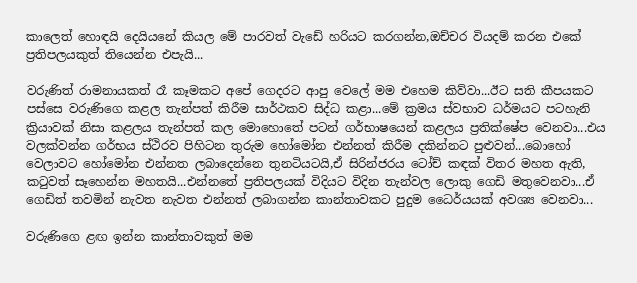කාලෙත් හොඳයි දෙයියනේ කියල මේ පාරවත් වැඩේ හරියට කරගන්න,ඔච්චර වියදම් කරන එකේ ප්‍රතිපලයකුත් තියෙන්න එපැයි...

වරුණිත් රාමනායකත් රෑ කෑමකට අපේ ගෙදරට ආපු වෙලේ මම එහෙම කිව්වා...ඊට සති කීපයකට පස්සෙ වරුණිගෙ කළල තැන්පත් කිරීම සාර්ථකව සිද්ධ කළා...මේ ක්‍රමය ස්වභාව ධර්මයට පටහැනි ක්‍රියාවක් නිසා කළලය තැන්පත් කල මොහොතේ පටන් ගර්භාෂයෙන් කළලය ප්‍රතික්ෂේප වෙනවා...එය වලක්වන්න ගර්භය ස්ථිරව පිහිටන තුරුම හෝමෝන එන්නත් කිරීම දකින්නට පුළුවන්...බොහෝ වෙලාවට හෝමෝන එන්නත ලබාදෙන්නෙ තුනටියටයි,ඒ සිරින්ජරය ටෝච් කඳක් විතර මහත ඇති, කටුවත් සෑහෙන්න මහතයි...එන්නතේ ප්‍රතිපලයක් විදියට විදින තැන්වල ලොකු ගෙඩි මතුවෙනවා...ඒ ගෙඩිත් තවමින් නැවත නැවත එන්නත් ලබාගන්න කාන්තාවකට පුදුම ධෛර්යයක් අවශ්‍ය වෙනවා...

වරුණිගෙ ළඟ ඉන්න කාන්තාවකුත් මම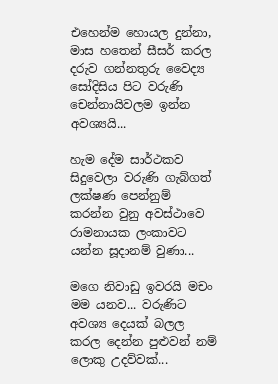එහෙන්ම හොයල දුන්නා, මාස හතෙන් සීසර් කරල දරුව ගන්නතුරු වෛද්‍ය සෝදිසිය පිට වරුණි චෙන්නායිවලම ඉන්න අවශ්‍යයි...

හැම දේම සාර්ථකව සිදුවෙලා වරුණි ගැබ්ගත් ලක්ෂණ පෙන්නුම් කරන්න වුනු අවස්ථාවෙ රාමනායක ලංකාවට යන්න සූදානම් වුණා...

මගෙ නිවාඩු ඉවරයි මචං මම යනව... වරුණිට අවශ්‍ය දෙයක් බලල කරල දෙන්න පුළුවන් නම් ලොකු උදව්වක්...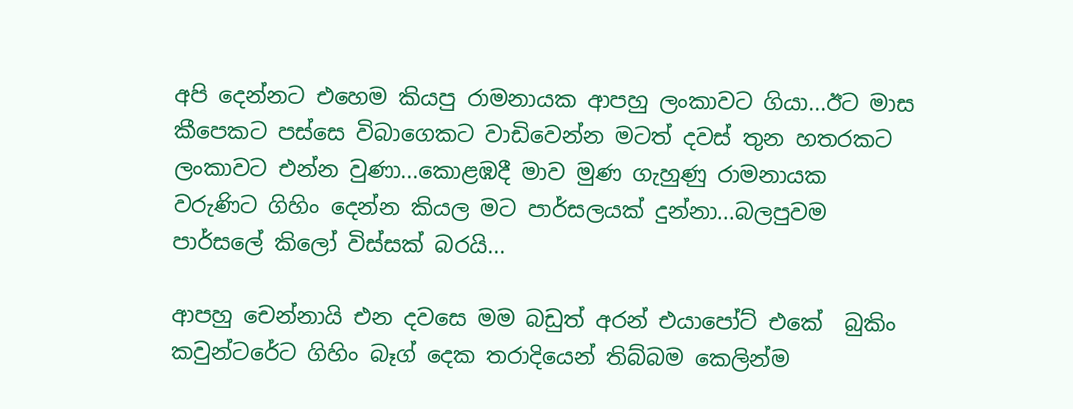අපි දෙන්නට එහෙම කියපු රාමනායක ආපහු ලංකාවට ගියා...ඊට මාස කීපෙකට පස්සෙ විබාගෙකට වාඩිවෙන්න මටත් දවස් තුන හතරකට  ලංකාවට එන්න වුණා...කොළඹදී මාව මුණ ගැහුණු රාමනායක වරුණිට ගිහිං දෙන්න කියල මට පාර්සලයක් දුන්නා...බලපුවම පාර්සලේ කිලෝ විස්සක් බරයි...

ආපහු චෙන්නායි එන දවසෙ මම බඩුත් අරන් එයාපෝට් එකේ  බුකිං කවුන්ටරේට ගිහිං බෑග් දෙක තරාදියෙන් තිබ්බම කෙලින්ම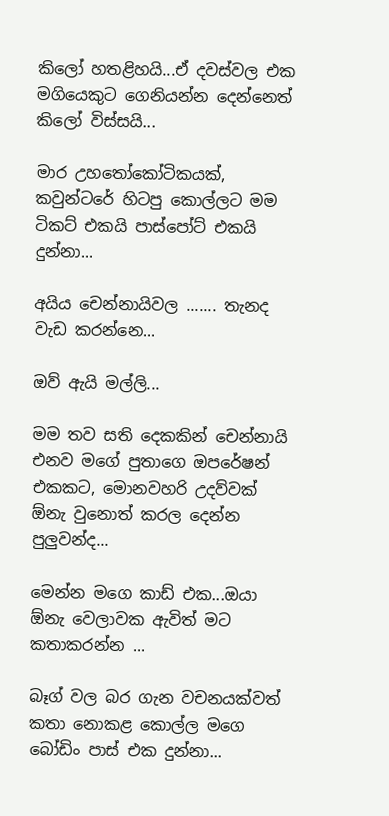කිලෝ හතළිහයි...ඒ දවස්වල එක මගියෙකුට ගෙනියන්න දෙන්නෙත් කිලෝ විස්සයි...

මාර උහතෝකෝටිකයක්, කවුන්ටරේ හිටපු කොල්ලට මම ටිකට් එකයි පාස්පෝට් එකයි දුන්නා...

අයිය චෙන්නායිවල ....... තැනද වැඩ කරන්නෙ...

ඔව් ඇයි මල්ලි...

මම තව සති දෙකකින් චෙන්නායි එනව මගේ පුතාගෙ ඔපරේෂන් එකකට, මොනවහරි උදව්වක් ඕනැ වුනොත් කරල දෙන්න පුලුවන්ද...

මෙන්න මගෙ කාඩ් එක...ඔයා ඕනැ වෙලාවක ඇවිත් මට කතාකරන්න ...

බෑග් වල බර ගැන වචනයක්වත් කතා නොකළ කොල්ල මගෙ බෝඩිං පාස් එක දුන්නා...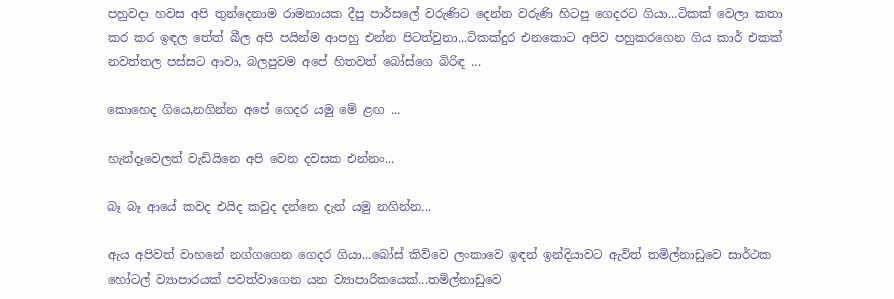පහුවදා හවස අපි තුන්දෙනාම රාමනායක දීපු පාර්සලේ වරුණිට දෙන්න වරුණි හිටපු ගෙදරට ගියා...ටිකක් වෙලා කතා කර කර ඉඳල තේත් බීල අපි පයින්ම ආපහු එන්න පිටත්වුනා...ටිකක්දුර එනකොට අපිව පහුකරගෙන ගිය කාර් එකක් නවත්තල පස්සට ආවා, බලපුවම අපේ හිතවත් බෝස්ගෙ බිරිඳ ...

කොහෙද ගියෙ,නගින්න අපේ ගෙදර යමු මේ ළඟ ...

හැන්දෑවෙලත් වැඩියිනෙ අපි වෙන දවසක එන්නං...

බෑ බෑ ආයේ කවද එයිද කවුද දන්නෙ දැන් යමු නගින්න...

ඇය අපිවත් වාහනේ නග්ගගෙන ගෙදර ගියා...බෝස් කිව්වෙ ලංකාවෙ ඉඳන් ඉන්දියාවට ඇවිත් තමිල්නාඩුවෙ සාර්ථක හෝටල් ව්‍යාපාරයක් පවත්වාගෙන යන ව්‍යාපාරිකයෙක්...තමිල්නාඩුවෙ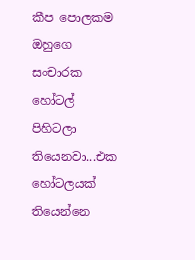කීප පොලකම ඔහුගෙ සංචාරක හෝටල් පිහිටලා තියෙනවා...එක හෝටලයක් තියෙන්නෙ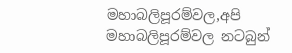මහාබලිපූරම්වල,අපි මහාබලිපූරම්වල නටබුන්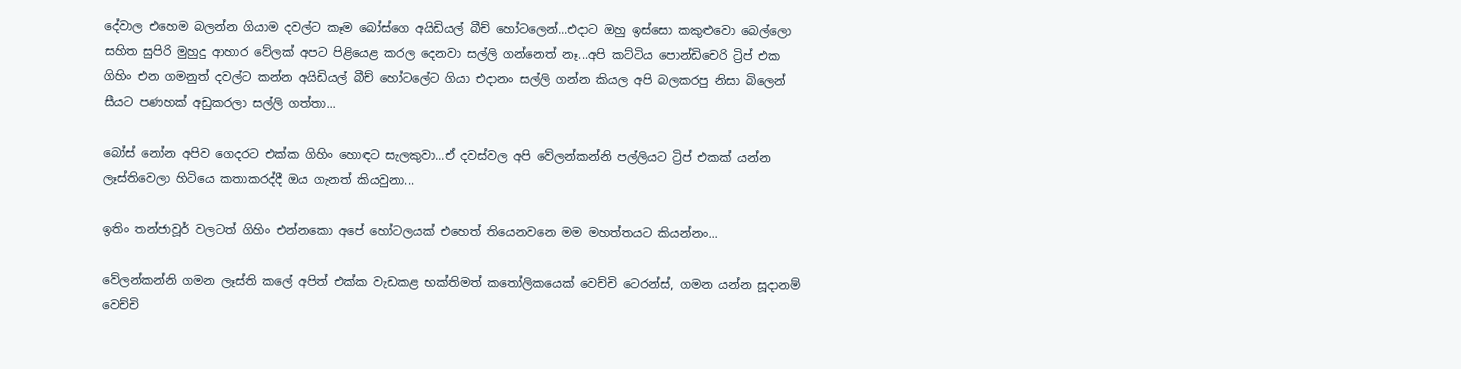දේවාල එහෙම බලන්න ගියාම දවල්ට කෑම බෝස්ගෙ අයිඩියල් බීච් හෝටලෙන්...එදාට ඔහු ඉස්සො කකුළුවො බෙල්ලො සහිත සුපිරි මුහුදු ආහාර වේලක් අපට පිළියෙළ කරල දෙනවා සල්ලි ගන්නෙත් නෑ...අපි කට්ටිය පොන්ඩිචෙරි ට්‍රිප් එක ගිහිං එන ගමනුත් දවල්ට කන්න අයිඩියල් බීච් හෝටලේට ගියා එදානං සල්ලි ගන්න කියල අපි බලකරපු නිසා බිලෙන් සීයට පණහක් අඩුකරලා සල්ලි ගත්තා...

බෝස් නෝන අපිව ගෙදරට එක්ක ගිහිං හොඳට සැලකුවා...ඒ දවස්වල අපි වේලන්කන්නි පල්ලියට ට්‍රිප් එකක් යන්න ලෑස්තිවෙලා හිටියෙ කතාකරද්දී ඔය ගැනත් කියවුනා...

ඉතිං තන්ජාවූර් වලටත් ගිහිං එන්නකො අපේ හෝටලයක් එහෙත් තියෙනවනෙ මම මහත්තයට කියන්නං...

වේලන්කන්නි ගමන ලෑස්ති කලේ අපිත් එක්ක වැඩකළ භක්තිමත් කතෝලිකයෙක් වෙච්චි ටෙරන්ස්, ගමන යන්න සූදානම් වෙච්චි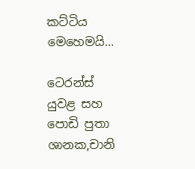කට්ටිය මෙහෙමයි...

ටෙරන්ස් යුවළ සහ පොඩි පුතා ශානක,චානි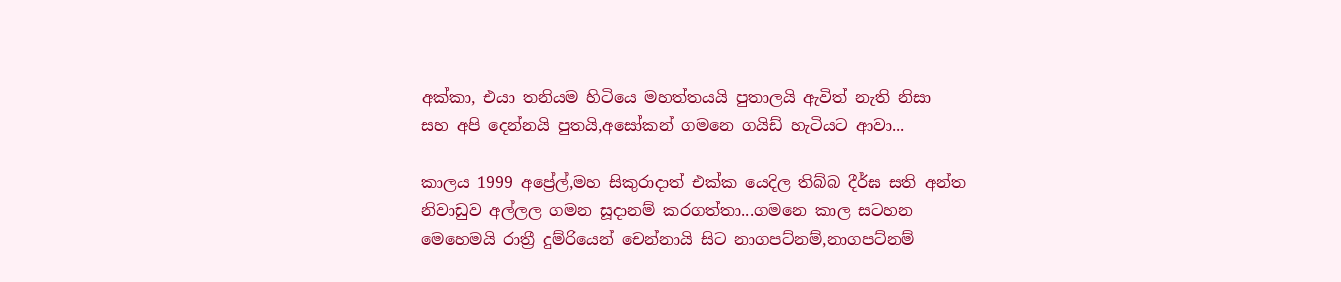අක්කා, එයා තනියම හිටියෙ මහත්තයයි පුතාලයි ඇවිත් නැති නිසා සහ අපි දෙන්නයි පුතයි,අසෝකන් ගමනෙ ගයිඩ් හැටියට ආවා...

කාලය 1999 අප්‍රේල්,මහ සිකුරාදාත් එක්ක යෙදිල තිබ්බ දීර්ඝ සති අන්ත නිවාඩුව අල්ලල ගමන සූදානම් කරගත්තා...ගමනෙ කාල සටහන මෙහෙමයි රාත්‍රී දුම්රියෙන් චෙන්නායි සිට නාගපට්නම්,නාගපට්නම්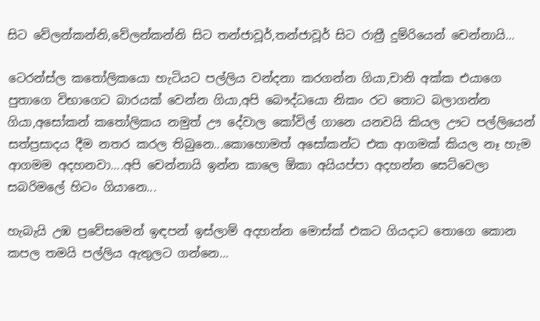සිට වේලන්කන්නි,වේලන්කන්නි සිට තන්ජාවූර්,තන්ජාවූර් සිට රාත්‍රී දුම්රියෙන් චෙන්නායි...

ටෙරන්ස්ල කතෝලිකයො හැටියට පල්ලිය වන්දනා කරගන්න ගියා,චානි අක්ක එයාගෙ පුතාගෙ විභාගෙට බාරයක් වෙන්න ගියා,අපි බෞද්ධයො නිකං රට තොට බලාගන්න ගියා,අසෝකන් කතෝලිකය නමුත් ඌ දේවාල කෝවිල් ගානෙ යනවයි කියල ඌට පල්ලියෙන් සත්ප්‍රසාදය දීම නතර කරල තිබුනෙ...කොහොමත් අසෝකන්ට එක ආගමක් කියල නෑ හැම ආගමම අදහනවා....අපි චෙන්නායි ඉන්න කාලෙ ඕකා අයියප්පා අදහන්න සෙට්වෙලා සබරිමලේ හිටං ගියානෙ...

හැබැයි උඹ ප්‍රවේසමෙන් ඉඳපන් ඉස්ලාම් අදහන්න මොස්ක් එකට ගියදාට තොගෙ කොන කපල තමයි පල්ලිය ඇතුලට ගන්නෙ...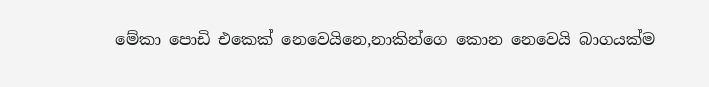මේකා පොඩි එකෙක් නෙවෙයිනෙ,නාකින්ගෙ කොන නෙවෙයි බාගයක්ම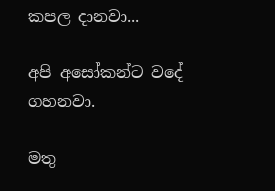කපල දානවා...

අපි අසෝකන්ට වදේ ගහනවා.

මතු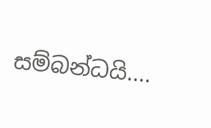සම්බන්ධයි....